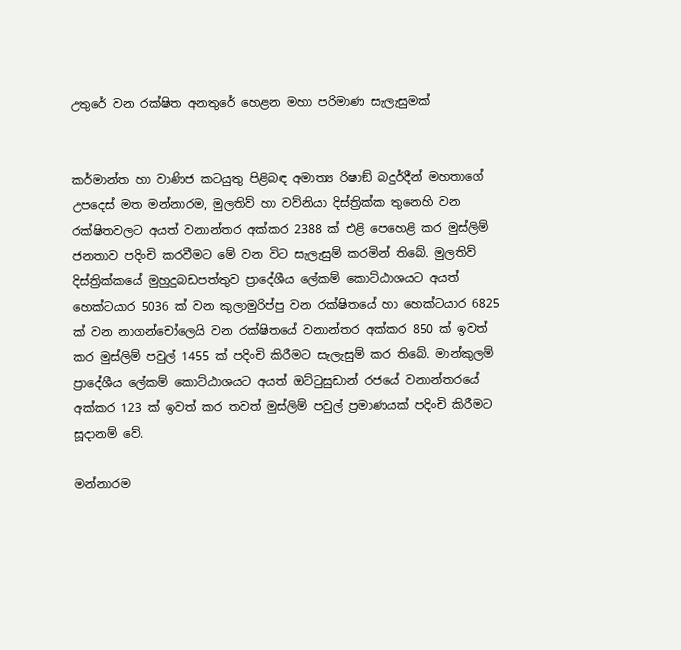උතුරේ වන රක්ෂිත අනතුරේ හෙළන මහා පරිමාණ සැලැසුමක්


කර්මාන්ත හා වාණිජ කටයුතු පිළිබඳ අමාත්‍ය රිෂාඞ් බදුර්දීන් මහතාගේ උපදෙස් මත මන්නාරම, මුලතිව් හා වව්නියා දිස්ත්‍රික්ක තුනෙහි වන රක්ෂිතවලට අයත් වනාන්තර අක්කර 2388 ක් එළි පෙහෙළි කර මුස්ලිම් ජනතාව පදිංචි කරවීමට මේ වන විට සැලැසුම් කරමින් තිබේ. මුලතිව් දිස්ත්‍රික්කයේ මුහුදුබඩපත්තුව ප්‍රාදේශීය ලේකම් කොට්ඨාශයට අයත් හෙක්ටයාර 5036 ක් වන කුලාමුරිප්පු වන රක්ෂිතයේ හා හෙක්ටයාර 6825 ක් වන නාගන්චෝලෙයි වන රක්ෂිතයේ වනාන්තර අක්කර 850 ක් ඉවත් කර මුස්ලිම් පවුල් 1455 ක් පදිංචි කිරීමට සැලැසුම් කර තිබේ. මාන්කුලම් ප්‍රාදේශීය ලේකම් කොට්ඨාශයට අයත් ඔට්ටුසුඩාන් රජයේ වනාන්තරයේ අක්කර 123 ක් ඉවත් කර තවත් මුස්ලිම් පවුල් ප්‍රමාණයක් පදිංචි කිරීමට
සූදානම් වේ.

මන්නාරම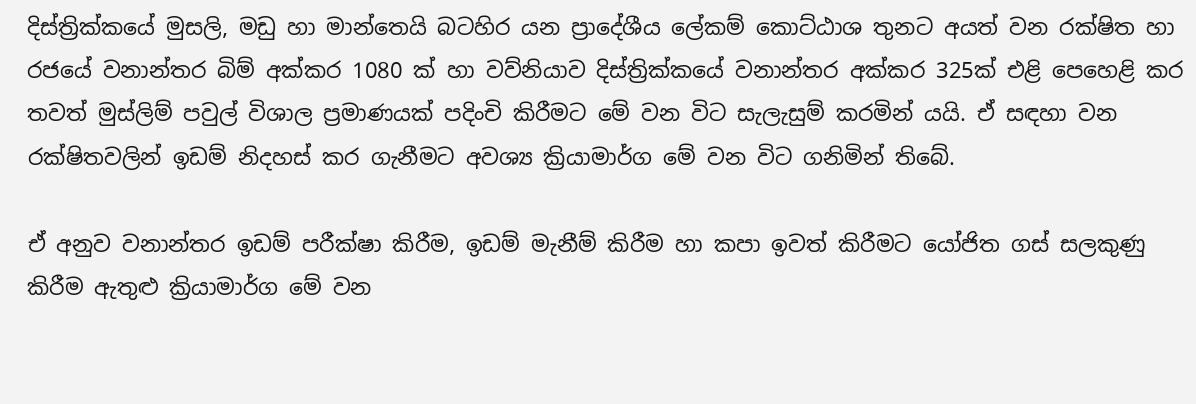දිස්ත්‍රික්කයේ මුසලි, මඩු හා මාන්තෙයි බටහිර යන ප්‍රාදේශීය ලේකම් කොට්ඨාශ තුනට අයත් වන රක්ෂිත හා රජයේ වනාන්තර බිම් අක්කර 1080 ක් හා වව්නියාව දිස්ත්‍රික්කයේ වනාන්තර අක්කර 325ක් එළි පෙහෙළි කර තවත් මුස්ලිම් පවුල් විශාල ප්‍රමාණයක් පදිංචි කිරීමට මේ වන විට සැලැසුම් කරමින් යයි. ඒ සඳහා වන රක්ෂිතවලින් ඉඩම් නිදහස් කර ගැනීමට අවශ්‍ය ක්‍රියාමාර්ග මේ වන විට ගනිමින් තිබේ.

ඒ අනුව වනාන්තර ඉඩම් පරීක්ෂා කිරීම, ඉඩම් මැනීම් කිරීම හා කපා ඉවත් කිරීමට යෝජිත ගස් සලකුණු කිරීම ඇතුළු ක්‍රියාමාර්ග මේ වන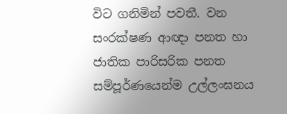විට ගනිමින් පවතී. වන සංරක්ෂණ ආඥා පනත හා ජාතික පාරිසරික පනත සම්පූර්ණයෙන්ම උල්ලංඝනය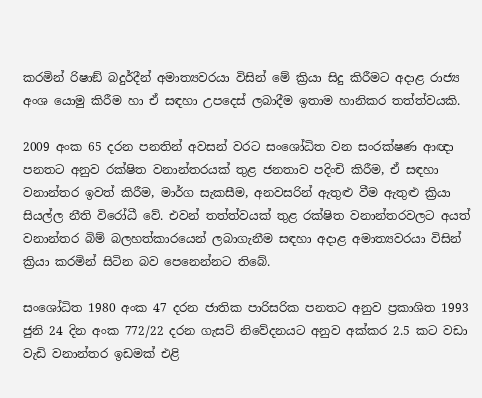කරමින් රිෂාඞ් බදුර්දීන් අමාත්‍යවරයා විසින් මේ ක්‍රියා සිදු කිරීමට අදාළ රාජ්‍ය අංශ යොමු කිරීම හා ඒ සඳහා උපදෙස් ලබාදීම ඉතාම හානිකර තත්ත්වයකි.

2009 අංක 65 දරන පනතින් අවසන් වරට සංශෝධිත වන සංරක්ෂණ ආඥා පනතට අනුව රක්ෂිත වනාන්තරයක් තුළ ජනතාව පදිංචි කිරීම, ඒ සඳහා වනාන්තර ඉවත් කිරීම, මාර්ග සැකසීම, අනවසරින් ඇතුළු වීම ඇතුළු ක්‍රියා සියල්ල නීති විරෝධී වේ. එවන් තත්ත්වයක් තුළ රක්ෂිත වනාන්තරවලට අයත් වනාන්තර බිම් බලහත්කාරයෙන් ලබාගැනීම සඳහා අදාළ අමාත්‍යවරයා විසින් ක්‍රියා කරමින් සිටින බව පෙනෙන්නට තිබේ.

සංශෝධිත 1980 අංක 47 දරන ජාතික පාරිසරික පනතට අනුව ප්‍රකාශිත 1993 ජුනි 24 දින අංක 772/22 දරන ගැසට් නිවේදනයට අනුව අක්කර 2.5 කට වඩා වැඩි වනාන්තර ඉඩමක් එළි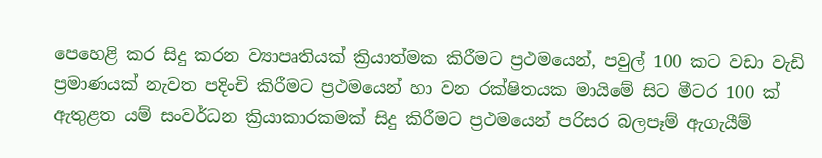පෙහෙළි කර සිදු කරන ව්‍යාපෘතියක් ක්‍රියාත්මක කිරීමට ප්‍රථමයෙන්, පවුල් 100 කට වඩා වැඩි ප්‍රමාණයක් නැවත පදිංචි කිරීමට ප්‍රථමයෙන් හා වන රක්ෂිතයක මායිමේ සිට මීටර 100 ක් ඇතුළත යම් සංවර්ධන ක්‍රියාකාරකමක් සිදු කිරීමට ප්‍රථමයෙන් පරිසර බලපෑම් ඇගැයීම්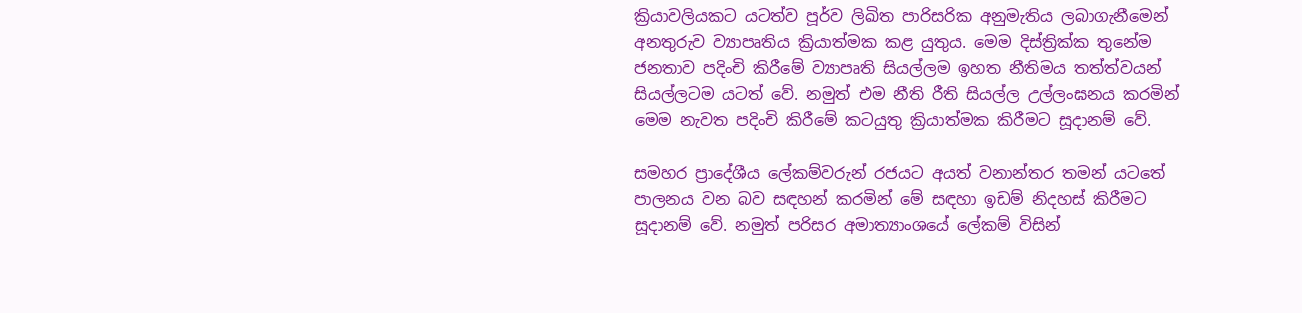ක්‍රියාවලියකට යටත්ව පූර්ව ලිඛිත පාරිසරික අනුමැතිය ලබාගැනීමෙන් අනතුරුව ව්‍යාපෘතිය ක්‍රියාත්මක කළ යුතුය. මෙම දිස්ත්‍රික්ක තුනේම ජනතාව පදිංචි කිරීමේ ව්‍යාපෘති සියල්ලම ඉහත නීතිමය තත්ත්වයන් සියල්ලටම යටත් වේ. නමුත් එම නීති රීති සියල්ල උල්ලංඝනය කරමින් මෙම නැවත පදිංචි කිරීමේ කටයුතු ක්‍රියාත්මක කිරීමට සූදානම් වේ.

සමහර ප්‍රාදේශීය ලේකම්වරුන් රජයට අයත් වනාන්තර තමන් යටතේ පාලනය වන බව සඳහන් කරමින් මේ සඳහා ඉඩම් නිදහස් කිරීමට සූදානම් වේ. නමුත් පරිසර අමාත්‍යාංශයේ ලේකම් විසින්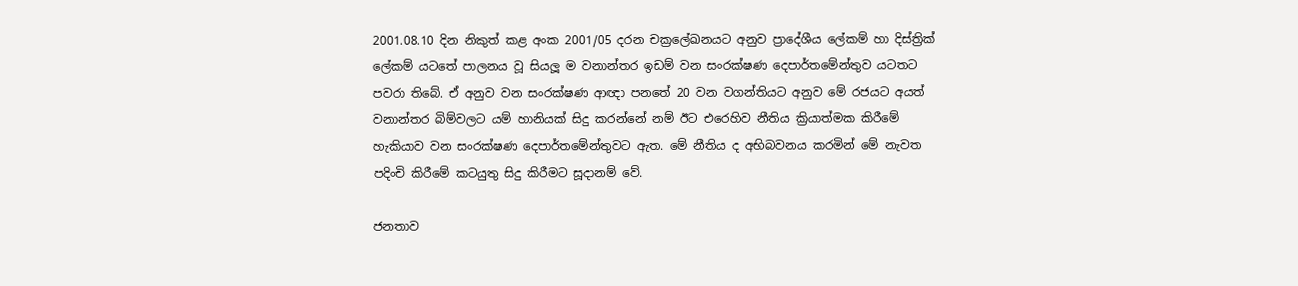2001.08.10 දින නිකුත් කළ අංක 2001/05 දරන චක්‍රලේඛනයට අනුව ප්‍රාදේශීය ලේකම් හා දිස්ත්‍රික් ලේකම් යටතේ පාලනය වූ සියලූ ම වනාන්තර ඉඩම් වන සංරක්ෂණ දෙපාර්තමේන්තුව යටතට පවරා තිබේ. ඒ අනුව වන සංරක්ෂණ ආඥා පනතේ 20 වන වගන්තියට අනුව මේ රජයට අයත් වනාන්තර බිම්වලට යම් හානියක් සිදු කරන්නේ නම් ඊට එරෙහිව නීතිය ක්‍රියාත්මක කිරීමේ හැකියාව වන සංරක්ෂණ දෙපාර්තමේන්තුවට ඇත. මේ නීතිය ද අභිබවනය කරමින් මේ නැවත පදිංචි කිරීමේ කටයුතු සිදු කිරීමට සූදානම් වේ.

ජනතාව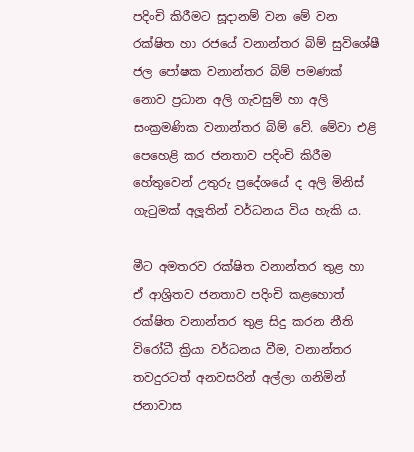පදිංචි කිරීමට සූදානම් වන මේ වන රක්ෂිත හා රජයේ වනාන්තර බිම් සුවිශේෂී ජල පෝෂක වනාන්තර බිම් පමණක් නොව ප්‍රධාන අලි ගැවසුම් හා අලි සංක්‍රමණික වනාන්තර බිම් වේ. මේවා එළි පෙහෙළි කර ජනතාව පදිංචි කිරීම හේතුවෙන් උතුරු ප්‍රදේශයේ ද අලි මිනිස් ගැටුමක් අලූතින් වර්ධනය විය හැකි ය.

මීට අමතරව රක්ෂිත වනාන්තර තුළ හා ඒ ආශ්‍රිතව ජනතාව පදිංචි කළහොත් රක්ෂිත වනාන්තර තුළ සිදු කරන නීති විරෝධී ක්‍රියා වර්ධනය වීම, වනාන්තර තවදුරටත් අනවසරින් අල්ලා ගනිමින් ජනාවාස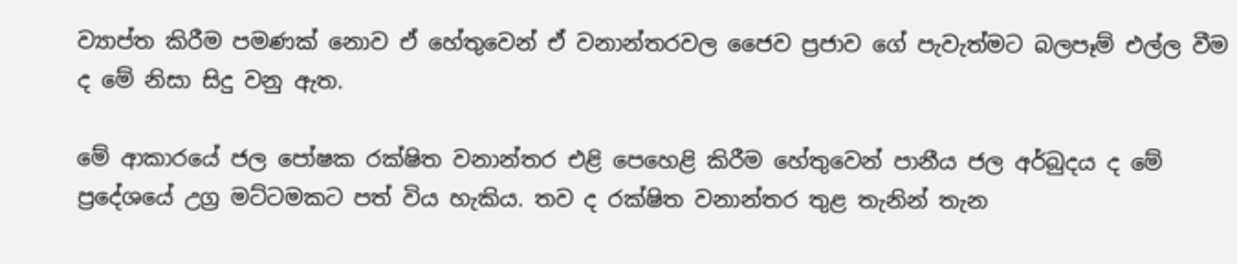ව්‍යාප්ත කිරීම පමණක් නොව ඒ හේතුවෙන් ඒ වනාන්තරවල ජෛව ප්‍රජාව ගේ පැවැත්මට බලපෑම් එල්ල වීම ද මේ නිසා සිදු වනු ඇත.

මේ ආකාරයේ ජල පෝෂක රක්ෂිත වනාන්තර එළි පෙහෙළි කිරීම හේතුවෙන් පානීය ජල අර්බුදය ද මේ ප්‍රදේශයේ උග්‍ර මට්ටමකට පත් විය හැකිය. තව ද රක්ෂිත වනාන්තර තුළ තැනින් තැන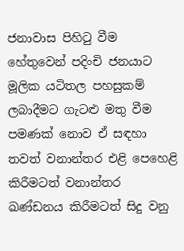ජනාවාස පිහිටු වීම හේතුවෙන් පදිංචි ජනයාට මූලික යටිතල පහසුකම් ලබාදීමට ගැටළු මතු වීම පමණක් නොව ඒ සඳහා තවත් වනාන්තර එළි පෙහෙළි කිරීමටත් වනාන්තර ඛණ්ඩනය කිරීමටත් සිදු වනු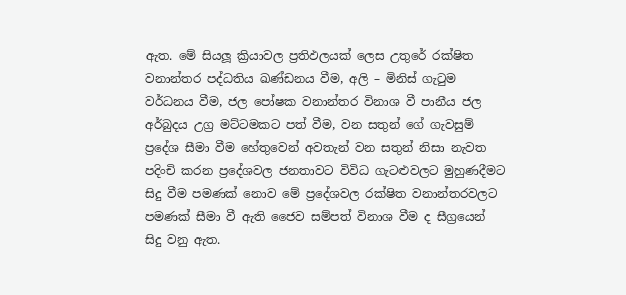ඇත. මේ සියලූ ක්‍රියාවල ප්‍රතිඵලයක් ලෙස උතුරේ රක්ෂිත වනාන්තර පද්ධතිය ඛණ්ඩනය වීම, අලි – මිනිස් ගැටුම වර්ධනය වීම, ජල පෝෂක වනාන්තර විනාශ වී පානීය ජල අර්බුදය උග්‍ර මට්ටමකට පත් වීම, වන සතුන් ගේ ගැවසුම් ප්‍රදේශ සීමා වීම හේතුවෙන් අවතැන් වන සතුන් නිසා නැවත පදිංචි කරන ප්‍රදේශවල ජනතාවට විවිධ ගැටළුවලට මුහුණදීමට සිදු වීම පමණක් නොව මේ ප්‍රදේශවල රක්ෂිත වනාන්තරවලට පමණක් සීමා වී ඇති ජෛව සම්පත් විනාශ වීම ද සීග්‍රයෙන් සිදු වනු ඇත.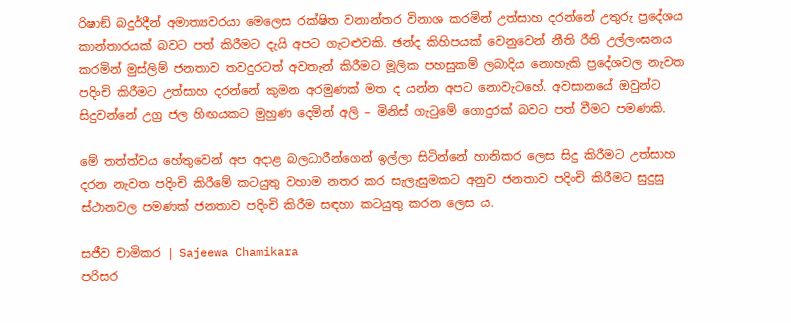රිෂාඞ් බදුර්දීන් අමාත්‍යවරයා මෙලෙස රක්ෂිත වනාන්තර විනාශ කරමින් උත්සාහ දරන්නේ උතුරු ප්‍රදේශය කාන්තාරයක් බවට පත් කිරීමට දැයි අපට ගැටළුවකි. ඡන්ද කිහිපයක් වෙනුවෙන් නීති රීති උල්ලංඝනය කරමින් මුස්ලිම් ජනතාව තවදුරටත් අවතැන් කිරීමට මූලික පහසුකම් ලබාදිය නොහැකි ප්‍රදේශවල නැවත පදිංචි කිරීමට උත්සාහ දරන්නේ කුමන අරමුණක් මත ද යන්න අපට නොවැටහේ. අවසානයේ ඔවුන්ට සිදුවන්නේ උග්‍ර ජල හිඟයකට මුහුණ දෙමින් අලි – මිනිස් ගැටුමේ ගොදුරක් බවට පත් වීමට පමණකි.

මේ තත්ත්වය හේතුවෙන් අප අදාළ බලධාරීන්ගෙන් ඉල්ලා සිටින්නේ හානිකර ලෙස සිදු කිරීමට උත්සාහ දරන නැවත පදිංචි කිරීමේ කටයුතු වහාම නතර කර සැලැසුමකට අනුව ජනතාව පදිංචි කිරීමට සුදුසු ස්ථානවල පමණක් ජනතාව පදිංචි කිරීම සඳහා කටයුතු කරන ලෙස ය.

සජීව චාමිකර | Sajeewa Chamikara
පරිසර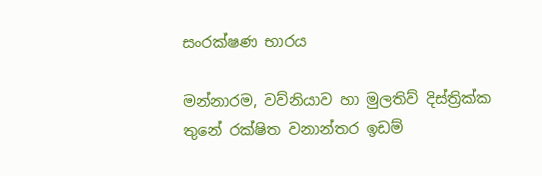සංරක්ෂණ භාරය

මන්නාරම, වව්නියාව හා මුලතිව් දිස්ත්‍රික්ක තුනේ රක්ෂිත වනාන්තර ඉඩම්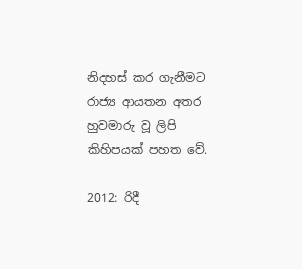නිදහස් කර ගැනීමට රාජ්‍ය ආයතන අතර හුවමාරු වූ ලිපි කිහිපයක් පහත වේ.

2012: රිදී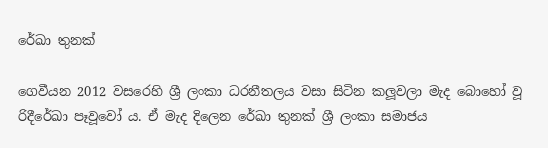රේඛා තුනක්

ගෙවීයන 2012 වසරෙහි ශ්‍රී ලංකා ධරනීතලය වසා සිටින කලූවලා මැද බොහෝ වූ රිදීරේඛා පෑවූවෝ ය. ඒ මැද දිලෙන රේඛා තුනක් ශ්‍රී ලංකා සමාජය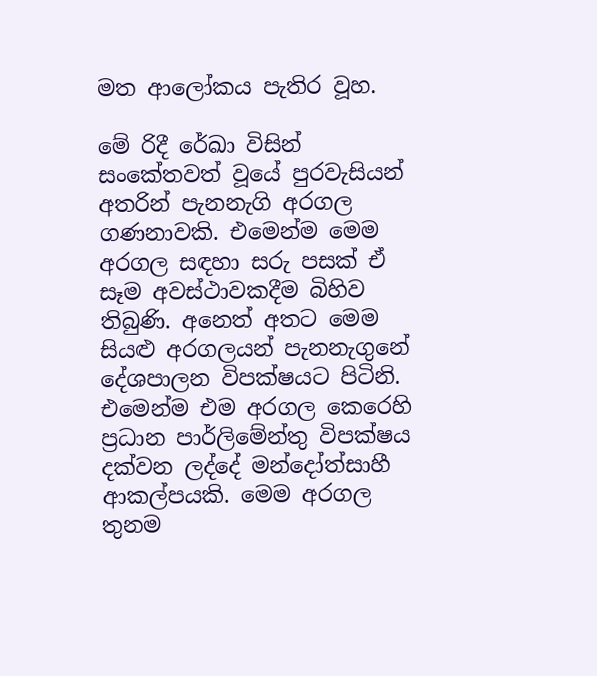මත ආලෝකය පැතිර වූහ.

මේ රිදී රේඛා විසින් සංකේතවත් වූයේ පුරවැසියන් අතරින් පැනනැගි අරගල ගණනාවකි. එමෙන්ම මෙම අරගල සඳහා සරු පසක් ඒ සෑම අවස්ථාවකදීම බිහිව තිබුණි. අනෙත් අතට මෙම සියළු අරගලයන් පැනනැගුනේ දේශපාලන විපක්ෂයට පිටිනි. එමෙන්ම එම අරගල කෙරෙහි ප්‍රධාන පාර්ලිමේන්තු විපක්ෂය දක්වන ලද්දේ මන්දෝත්සාහී ආකල්පයකි. මෙම අරගල තුනම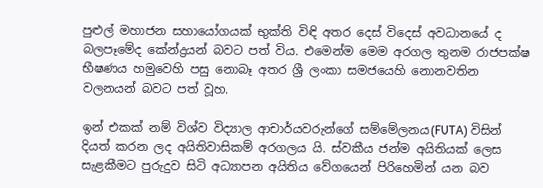පුළුල් මහාජන සහායෝගයක් භුක්ති විඳි අතර දෙස් විදෙස් අවධානයේ ද බලපෑමේද කේන්ද්‍රයන් බවට පත් විය. එමෙන්ම මෙම අරගල තුනම රාජපක්ෂ භීෂණය හමුවෙහි පසු නොබෑ අතර ශ්‍රී ලංකා සමජයෙහි නොනවතින වලනයන් බවට පත් වූහ.

ඉන් එකක් නම් විශ්ව විද්‍යාල ආචාර්යවරුන්ගේ සම්මේලනය(FUTA) විසින් දියත් කරන ලද අයිතිවාසිකම් අරගලය යි. ස්වකීය ජන්ම අයිතියක් ලෙස සැළකීමට පුරුදුව සිටි අධ්‍යාපන අයිතිය වේගයෙන් පිරිහෙමින් යන බව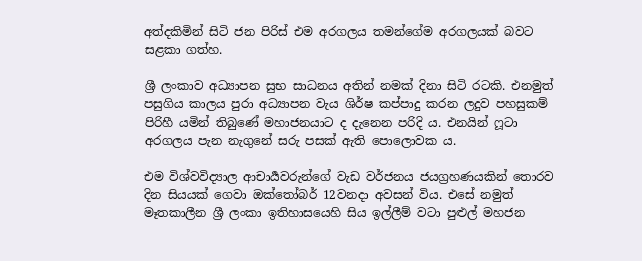අත්දකිමින් සිටි ජන පිරිස් එම අරගලය තමන්ගේම අරගලයක් බවට සළකා ගත්හ.

ශ්‍රී ලංකාව අධ්‍යාපන සුභ සාධනය අතින් නමක් දිනා සිටි රටකි. එනමුත් පසුගිය කාලය පුරා අධ්‍යාපන වැය ශිර්ෂ කප්පාදු කරන ලදුව පහසුකම් පිරිහී යමින් තිබුණේ මහාජනයාට ද දැනෙන පරිදි ය. එනයින් ෆූටා අරගලය පැන නැගුනේ සරු පසක් ඇති පොලොවක ය.

එම විශ්වවිද්‍යාල ආචාර්‍යවරුන්ගේ වැඩ වර්ජනය ජයග්‍රහණයකින් තොරව දින සියයක් ගෙවා ඔක්තෝබර් 12වනදා අවසන් විය. එසේ නමුත් මෑතකාලීන ශ්‍රී ලංකා ඉතිහාසයෙහි සිය ඉල්ලීම් වටා පුළුල් මහජන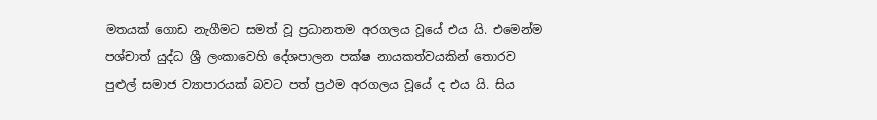මතයක් ගොඩ නැගීමට සමත් වූ ප්‍රධානතම අරගලය වූයේ එය යි. එමෙන්ම පශ්චාත් යුද්ධ ශ්‍රී ලංකාවෙහි දේශපාලන පක්ෂ නායකත්වයකින් තොරව පුළුල් සමාජ ව්‍යාපාරයක් බවට පත් ප්‍රථම අරගලය වූයේ ද එය යි. සිය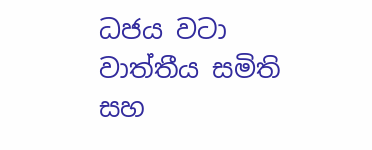ධජය වටා වාත්තීය සමිති සහ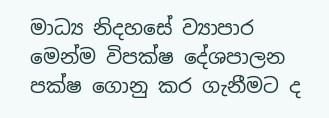මාධ්‍ය නිදහසේ ව්‍යාපාර මෙන්ම විපක්ෂ දේශපාලන පක්ෂ ගොනු කර ගැනීමට ද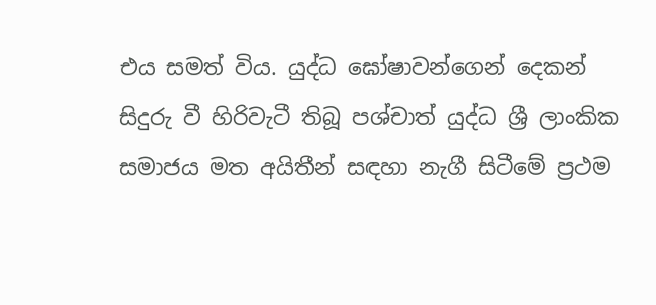එය සමත් විය. යුද්ධ ඝෝෂාවන්ගෙන් දෙකන් සිදුරු වී හිරිවැටී තිබූ පශ්චාත් යුද්ධ ශ්‍රී ලාංකික සමාජය මත අයිතීන් සඳහා නැගී සිටීමේ ප්‍රථම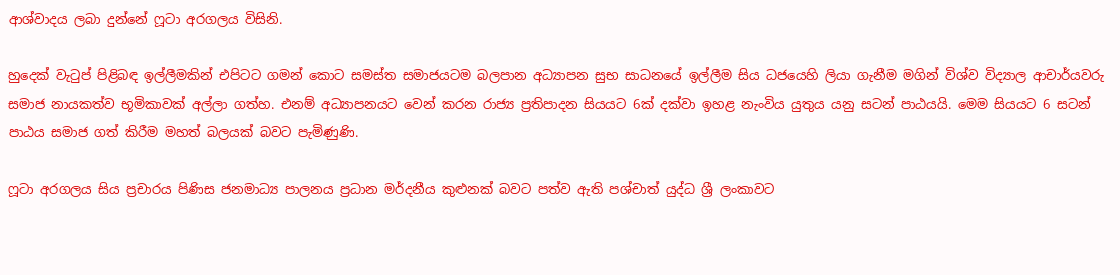ආශ්වාදය ලබා දුන්නේ ෆූටා අරගලය විසිනි.

හුදෙක් වැටුප් පිළිබඳ ඉල්ලීමකින් එපිටට ගමන් කොට සමස්ත සමාජයටම බලපාන අධ්‍යාපන සුභ සාධනයේ ඉල්ලීම සිය ධජයෙහි ලියා ගැනීම මගින් විශ්ව විද්‍යාල ආචාර්යවරු සමාජ නායකත්ව භූමිකාවක් අල්ලා ගත්හ. එනම් අධ්‍යාපනයට වෙන් කරන රාජ්‍ය ප්‍රතිපාදන සියයට 6ක් දක්වා ඉහළ නැංවිය යුතුය යනු සටන් පාඨයයි. මෙම සියයට 6 සටන් පාඨය සමාජ ගත් කිරීම මහත් බලයක් බවට පැමිණුණි.

ෆූටා අරගලය සිය ප්‍රචාරය පිණිස ජනමාධ්‍ය පාලනය ප්‍රධාන මර්දනීය කුළුනක් බවට පත්ව ඇති පශ්චාත් යුද්ධ ශ්‍රී ලංකාවට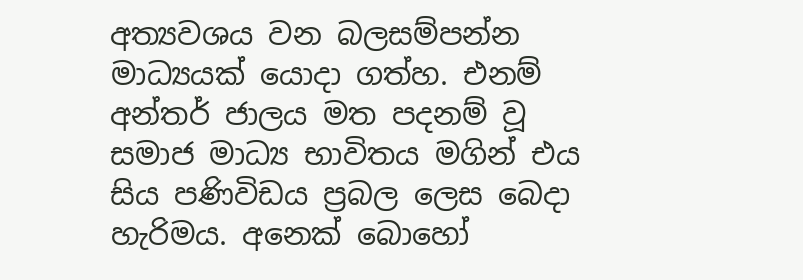අත්‍යවශය වන බලසම්පන්න මාධ්‍යයක් යොදා ගත්හ. එනම් අන්තර් ජාලය මත පදනම් වූ සමාජ මාධ්‍ය භාවිතය මගින් එය සිය පණිවිඩය ප්‍රබල ලෙස බෙදා හැරිමය. අනෙක් බොහෝ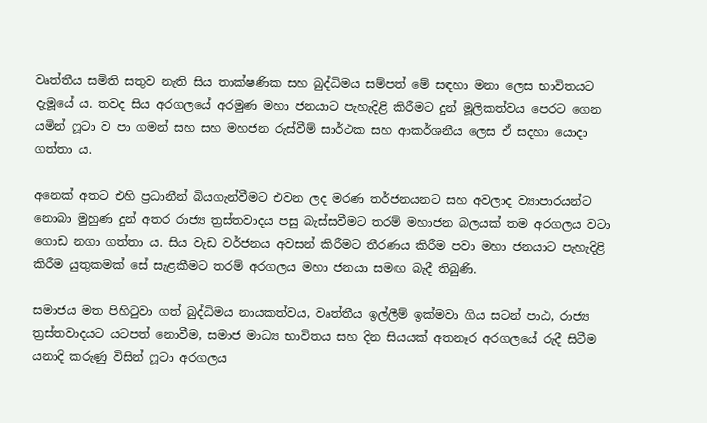වෘත්තීය සමිති සතුව නැති සිය තාක්ෂණික සහ බුද්ධිමය සම්පත් මේ සඳහා මනා ලෙස භාවිතයට දැමූයේ ය. තවද සිය අරගලයේ අරමුණ මහා ජනයාට පැහැදිළි කිරීමට දුන් මූලිකත්වය පෙරට ගෙන යමින් ෆූටා ව පා ගමන් සහ සහ මහජන රුස්වීම් සාර්ථක සහ ආකර්ශනීය ලෙස ඒ සදහා යොදා ගත්තා ය.

අනෙක් අතට එහි ප්‍රධානීන් බියගැන්වීමට එවන ලද මරණ තර්ජනයනට සහ අවලාද ව්‍යාපාරයන්ට නොබා මුහුණ දුන් අතර රාජ්‍ය ත්‍රස්තවාදය පසු බැස්සවීමට තරම් මහාජන බලයක් තම අරගලය වටා ගොඩ නගා ගත්තා ය. සිය වැඩ වර්ජනය අවසන් කිරීමට තීරණය කිරීම පවා මහා ජනයාට පැහැදිළි කිරීම යුතුකමක් සේ සැළකීමට තරම් අරගලය මහා ජනයා සමඟ බැදී තිබුණි.

සමාජය මත පිහිටුවා ගත් බුද්ධිමය නායකත්වය, වෘත්තීය ඉල්ලීම් ඉක්මවා ගිය සටන් පාඨ, රාජ්‍ය ත්‍රස්තවාදයට යටපත් නොවීම, සමාජ මාධ්‍ය භාවිතය සහ දින සියයක් අතනෑර අරගලයේ රුදී සිටීම යනාදි කරුණු විසින් ෆූටා අරගලය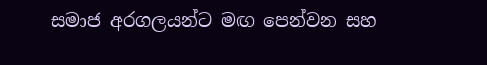සමාජ අරගලයන්ට මඟ පෙන්වන සහ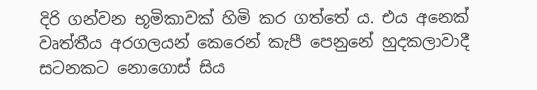දිරි ගන්වන භූමිකාවක් හිමි කර ගත්තේ ය. එය අනෙක් වෘත්තීය අරගලයන් කෙරෙන් කැපී පෙනුනේ හුදකලාවාදී සටනකට නොගොස් සිය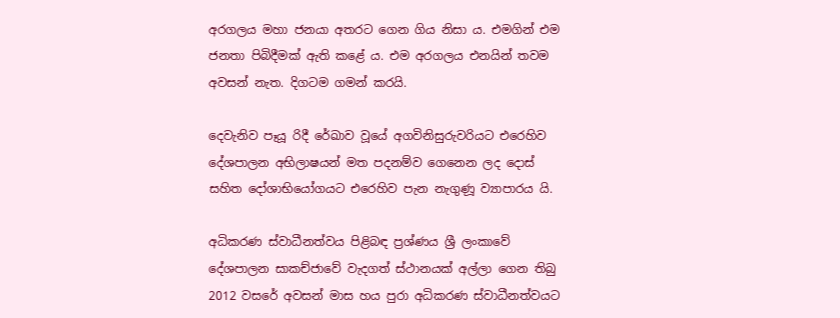අරගලය මහා ජනයා අතරට ගෙන ගිය නිසා ය. එමගින් එම ජනතා පිබිදීමක් ඇති කළේ ය. එම අරගලය එනයින් තවම අවසන් නැත. දිගටම ගමන් කරයි.

දෙවැනිව පෑයූ රිදී රේඛාව වූයේ අගවිනිසුරුවරියට එරෙහිව දේශපාලන අභිලාෂයන් මත පදනම්ව ගෙනෙන ලද දොස් සහිත දෝශාභියෝගයට එරෙහිව පැන නැගුණූ ව්‍යාපාරය යි.

අධිකරණ ස්වාධීනත්වය පිළිබඳ ප්‍රශ්ණය ශ්‍රී ලංකාවේ දේශපාලන සාකච්ජාවේ වැදගත් ස්ථානයක් අල්ලා ගෙන තිබු 2012 වසරේ අවසන් මාස හය පුරා අධිකරණ ස්වාධීනත්වයට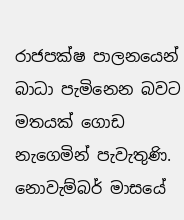රාජපක්ෂ පාලනයෙන් බාධා පැමිනෙන බවට මතයක් ගොඩ නැගෙමින් පැවැතුණි. නොවැම්බර් මාසයේ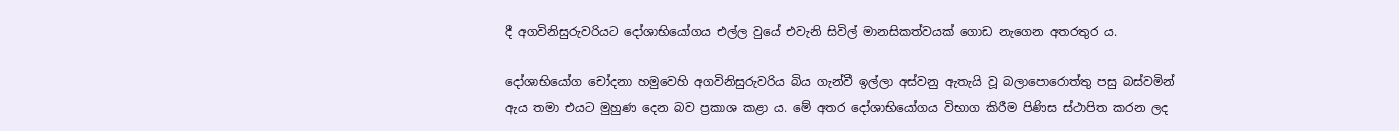දී අගවිනිසුරුවරියට දෝශාභියෝගය එල්ල වුයේ එවැනි සිවිල් මානසිකත්වයක් ගොඩ නැගෙන අතරතුර ය.

දෝශාභියෝග චෝදනා හමුවෙහි අගවිනිසුරුවරිය බිය ගැන්වී ඉල්ලා අස්වනු ඇතැයි වූ බලාපොරොත්තු පසු බස්වමින් ඇය තමා එයට මුහුණ දෙන බව ප්‍රකාශ කළා ය. මේ අතර දෝශාභියෝගය විභාග කිරීම පිණිස ස්ථාපිත කරන ලද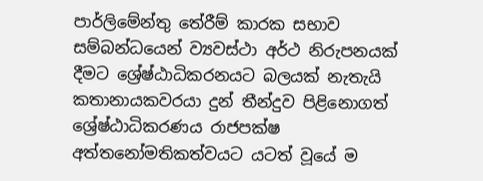පාර්ලිමේන්තු තේරීම් කාරක සභාව සම්බන්ධයෙන් ව්‍යවස්ථා අර්ථ නිරුපනයක් දීමට ශ්‍රේෂ්ඨාධිකරනයට බලයක් නැතැයි කතානායකවරයා දුන් තීන්දුව පිළිනොගත් ශ්‍රේෂ්ඨාධිකරණය රාජපක්ෂ අත්තනෝමතිකත්වයට යටත් වූයේ ම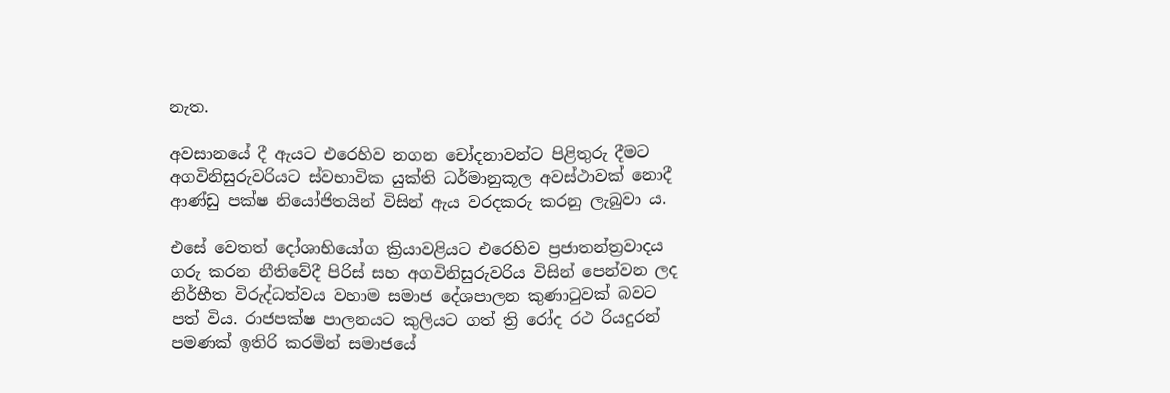නැත.

අවසානයේ දී ඇයට එරෙහිව නගන චෝදනාවන්ට පිළිතුරු දීමට අගවිනිසුරුවරියට ස්වභාවික යුක්ති ධර්මානුකූල අවස්ථාවක් නොදී ආණ්ඩු පක්ෂ නියෝජිතයින් විසින් ඇය වරදකරු කරනු ලැබුවා ය.

එසේ වෙතත් දෝශාභියෝග ක්‍රියාවළියට එරෙහිව ප්‍රජාතන්ත්‍රවාදය ගරු කරන නීතිවේදී පිරිස් සහ අගවිනිසුරුවරිය විසින් පෙන්වන ලද නිර්භීත විරුද්ධත්වය වහාම සමාජ දේශපාලන කුණාටුවක් බවට පත් විය. රාජපක්ෂ පාලනයට කුලියට ගත් ත්‍රි රෝද රථ රියදුරන් පමණක් ඉතිරි කරමින් සමාජයේ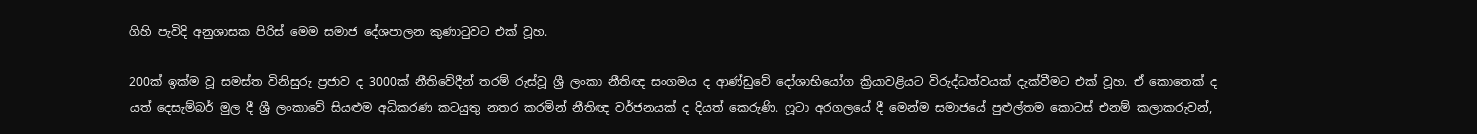ගිහි පැවිදි අනුශාසක පිරිස් මෙම සමාජ දේශපාලන කුණාටුවට එක් වූහ.

200ක් ඉක්ම වූ සමස්ත විනිසුරු ප්‍රජාව ද 3000ක් නීතිවේදීන් තරම් රුස්වූ ශ්‍රී ලංකා නීතිඥ සංගමය ද ආණ්ඩුවේ දෝශාභියෝග ක්‍රියාවළියට විරුද්ධත්වයක් දැක්වීමට එක් වූහ. ඒ කොතෙක් ද යත් දෙසැම්බර් මුල දී ශ්‍රී ලංකාවේ සියළුම අධිකරණ කටයුතු නතර කරමින් නීතිඥ වර්ජනයක් ද දියත් කෙරුණි. ෆූටා අරගලයේ දී මෙන්ම සමාජයේ පුළුල්තම කොටස් එනම් කලාකරුවන්,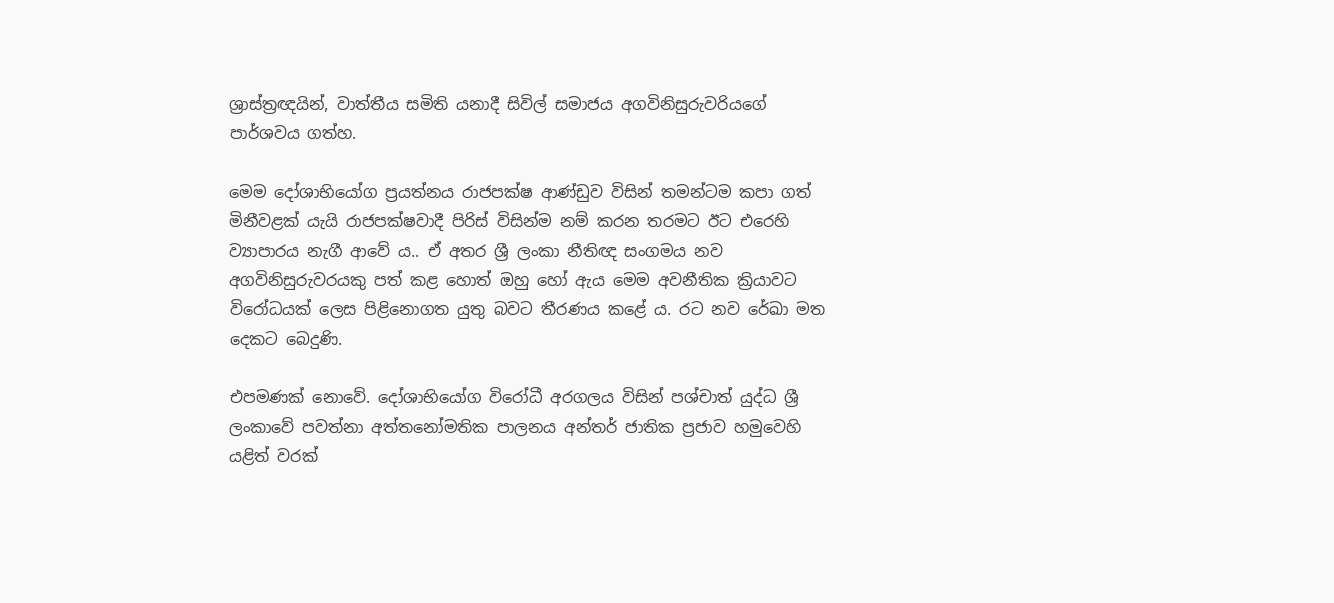ශ්‍රාස්ත්‍රඥයින්, වාත්තීය සමිති යනාදී සිවිල් සමාජය අගවිනිසුරුවරියගේ පාර්ශවය ගත්හ.

මෙම දෝශාභියෝග ප්‍රයත්නය රාජපක්ෂ ආණ්ඩුව විසින් තමන්ටම කපා ගත් මිනීවළක් යැයි රාජපක්ෂවාදී පිරිස් විසින්ම නම් කරන තරමට ඊට එරෙහි ව්‍යාපාරය නැගී ආවේ ය.. ඒ අතර ශ්‍රී ලංකා නීතිඥ සංගමය නව අගවිනිසුරුවරයකු පත් කළ හොත් ඔහු හෝ ඇය මෙම අවනීතික ක්‍රියාවට විරෝධයක් ලෙස පිළිනොගත යුතු බවට තීරණය කළේ ය. රට නව රේඛා මත දෙකට බෙදුණි.

එපමණක් නොවේ. දෝශාභියෝග විරෝධී අරගලය විසින් පශ්චාත් යුද්ධ ශ්‍රී ලංකාවේ පවත්නා අත්තනෝමතික පාලනය අන්තර් ජාතික ප්‍රජාව හමුවෙහි යළිත් වරක්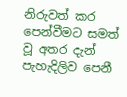නිරුවත් කර පෙන්වීමට සමත් වූ අතර දැන් පැහැදිලිව පෙනී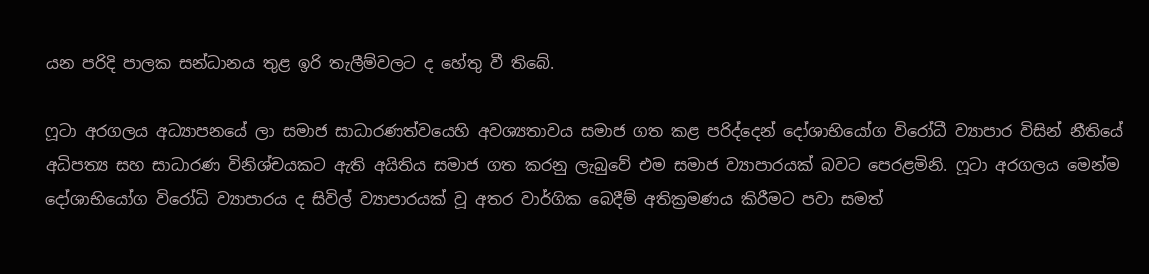යන පරිදි පාලක සන්ධානය තුළ ඉරි තැලීම්වලට ද හේතු වී තිබේ.

ෆූටා අරගලය අධ්‍යාපනයේ ලා සමාජ සාධාරණත්වයෙහි අවශ්‍යතාවය සමාජ ගත කළ පරිද්දෙන් දෝශාභියෝග විරෝධී ව්‍යාපාර විසින් නීතියේ අධිපත්‍ය සහ සාධාරණ විනිශ්චයකට ඇති අයිතිය සමාජ ගත කරනු ලැබුවේ එම සමාජ ව්‍යාපාරයක් බවට පෙරළමිනි. ෆූටා අරගලය මෙන්ම දෝශාභියෝග විරෝධි ව්‍යාපාරය ද සිවිල් ව්‍යාපාරයක් වූ අතර වාර්ගික බෙදීම් අතික්‍රමණය කිරීමට පවා සමත්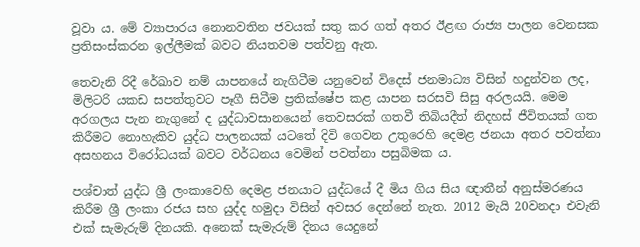වූවා ය. මේ ව්‍යාපාරය නොනවතින ජවයක් සතු කර ගත් අතර ඊළඟ රාජ්‍ය පාලන වෙනසක ප්‍රතිසංස්කරන ඉල්ලීමක් බවට නියතවම පත්වනු ඇත.

තෙවැනි රිදී රේඛාව නම් යාපනයේ නැගිටීම යනුවෙන් විදෙස් ජනමාධ්‍ය විසින් හදුන්වන ලද, මිලිටරි යකඩ සපත්තුවට පෑගී සිටීම ප්‍රතික්ෂේප කළ යාපන සරසවි සිසු අරලයයි. මෙම අරගලය පැන නැගුනේ ද යුද්ධාවසානයෙන් තෙවසරක් ගතවී තිබියදීත් නිදහස් ජීවිතයක් ගත කිරීමට නොහැකිව යුද්ධ පාලනයක් යටතේ දිවි ගෙවන උතුරෙහි දෙමළ ජනයා අතර පවත්නා අසහනය විරෝධයක් බවට වර්ධනය වෙමින් පවත්නා පසුබිමක ය.

පශ්චාත් යුද්ධ ශ්‍රී ලංකාවෙහි දෙමළ ජනයාට යුද්ධයේ දී මිය ගිය සිය ඥාතීන් අනුස්මරණය කිරීම ශ්‍රී ලංකා රජය සහ යුද්ද හමුදා විසින් අවසර දෙන්නේ නැත. 2012 මැයි 20වනදා එවැනි එක් සැමැරුම් දිනයකි. අනෙක් සැමැරුම් දිනය යෙදුනේ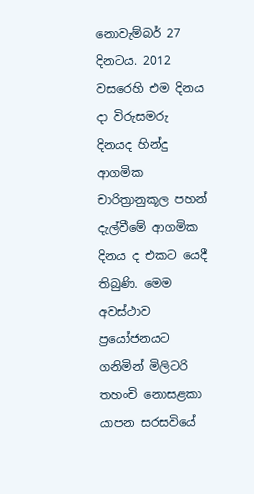නොවැම්බර් 27 දිනටය. 2012 වසරෙහි එම දිනය දා විරුසමරු දිනයද හින්දු ආගමික චාරිත්‍රානුකූල පහන් දැල්වීමේ ආගමික දිනය ද එකට යෙදී තිබුණි. මෙම අවස්ථාව ප්‍රයෝජනයට ගනිමින් මිලිටරි තහංචි නොසළකා යාපන සරසවියේ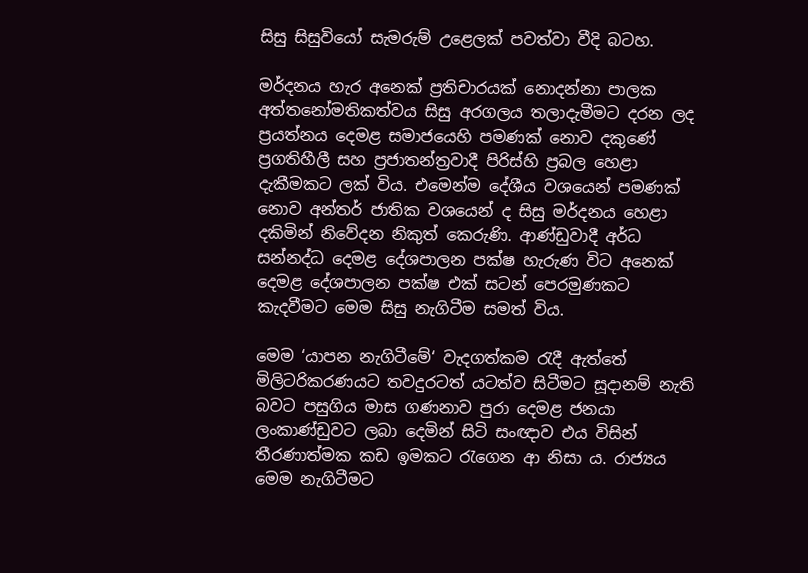සිසු සිසුවියෝ සැමරුම් උළෙලක් පවත්වා වීදි බටහ.

මර්දනය හැර අනෙක් ප්‍රතිචාරයක් නොදන්නා පාලක අත්තනෝමතිකත්වය සිසු අරගලය තලාදැමීමට දරන ලද ප්‍රයත්නය දෙමළ සමාජයෙහි පමණක් නොව දකුණේ ප්‍රගතිහීලී සහ ප්‍රජාතන්ත්‍රවාදී පිරිස්හි ප්‍රබල හෙළා දැකීමකට ලක් විය. එමෙන්ම දේශීය වශයෙන් පමණක් නොව අන්තර් ජාතික වශයෙන් ද සිසු මර්දනය හෙළා දකිමින් නිවේදන නිකුත් කෙරුණි. ආණ්ඩුවාදී අර්ධ සන්නද්ධ දෙමළ දේශපාලන පක්ෂ හැරුණ විට අනෙක් දෙමළ දේශපාලන පක්ෂ එක් සටන් පෙරමුණකට කැදවීමට මෙම සිසු නැගිටීම සමත් විය.

මෙම ‘යාපන නැගිටීමේ‘ වැදගත්කම රැදී ඇත්තේ මිලිටරිකරණයට තවදුරටත් යටත්ව සිටීමට සූදානම් නැති බවට පසුගිය මාස ගණනාව පුරා දෙමළ ජනයා ලංකාණ්ඩුවට ලබා දෙමින් සිටි සංඥාව එය විසින් තීරණාත්මක කඩ ඉමකට රැගෙන ආ නිසා ය. රාජ්‍යය මෙම නැගිටීමට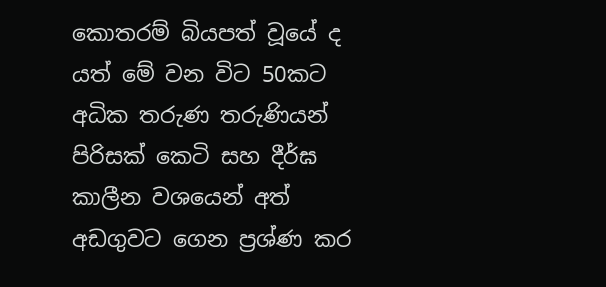කොතරම් බියපත් වූයේ ද යත් මේ වන විට 50කට අධික තරුණ තරුණියන් පිරිසක් කෙටි සහ දීර්ඝ කාලීන වශයෙන් අත් අඩගුවට ගෙන ප්‍රශ්ණ කර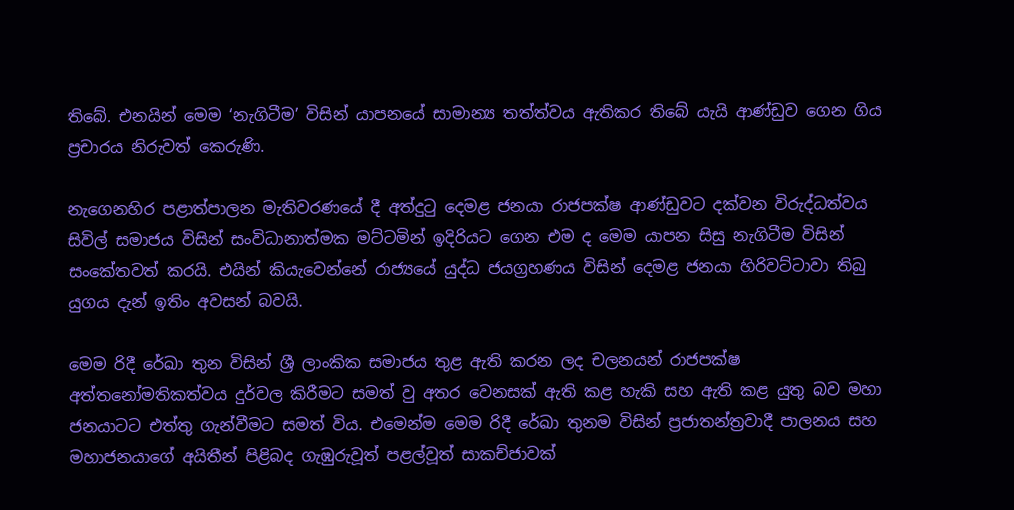තිබේ. එනයින් මෙම ‘නැගිටීම’ විසින් යාපනයේ සාමාන්‍ය තත්ත්වය ඇතිකර තිබේ යැයි ආණ්ඩුව ගෙන ගිය ප්‍රචාරය නිරුවත් කෙරුණි.

නැගෙනහිර පළාත්පාලන මැතිවරණයේ දී අත්දුටු දෙමළ ජනයා රාජපක්ෂ ආණ්ඩුවට දක්වන විරුද්ධත්වය සිවිල් සමාජය විසින් සංවිධානාත්මක මට්ටමින් ඉදිරියට ගෙන එම ද මෙම යාපන සිසු නැගිටීම විසින් සංකේතවත් කරයි. එයින් කියැවෙන්නේ රාජ්‍යයේ යුද්ධ ජයග්‍රහණය විසින් දෙමළ ජනයා හිරිවට්ටාවා තිබු යුගය දැන් ඉතිං අවසන් බවයි.

මෙම රිදී රේඛා තුන විසින් ශ්‍රී ලාංකික සමාජය තුළ ඇති කරන ලද චලනයන් රාජපක්ෂ අත්තනෝමතිකත්වය දුර්වල කිරීමට සමත් වු අතර වෙනසක් ඇති කළ හැකි සහ ඇති කළ යුතු බව මහා ජනයාටට එත්තු ගැන්වීමට සමත් විය. එමෙන්ම මෙම රිදී රේඛා තුනම විසින් ප්‍රජාතන්ත්‍රවාදී පාලනය සහ මහාජනයාගේ අයිතීන් පිළිබද ගැඹුරුවූත් පළල්වූත් සාකච්ජාවක්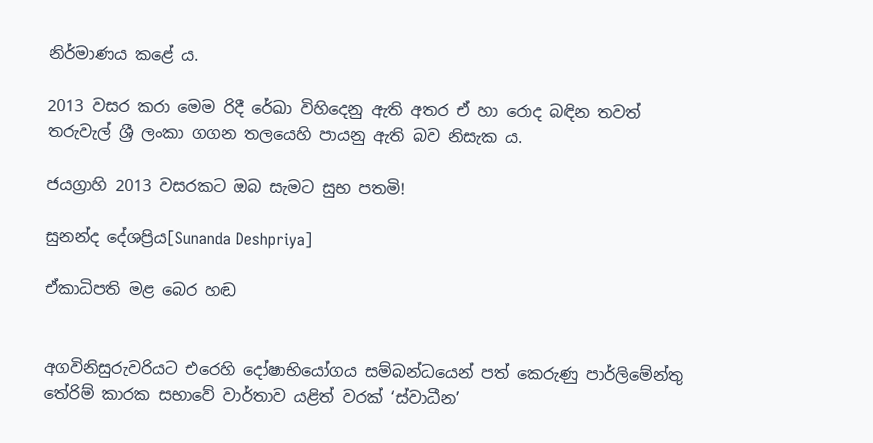නිර්මාණය කළේ ය.

2013 වසර කරා මෙම රිදී රේඛා විහිදෙනු ඇති අතර ඒ හා රොද බඳින තවත් තරුවැල් ශ්‍රී ලංකා ගගන තලයෙහි පායනු ඇති බව නිසැක ය.

ජයග්‍රාහි 2013 වසරකට ඔබ සැමට සුභ පතමි!

සුනන්ද දේශප්‍රිය[Sunanda Deshpriya]

ඒකාධිපති මළ බෙර හඬ


අගවිනිසුරුවරියට එරෙහි දෝෂාභියෝගය සම්බන්ධයෙන් පත් කෙරුණු පාර්ලිමේන්තු තේරිම් කාරක සභාවේ වාර්තාව යළිත් වරක් ‘ස්වාධීන’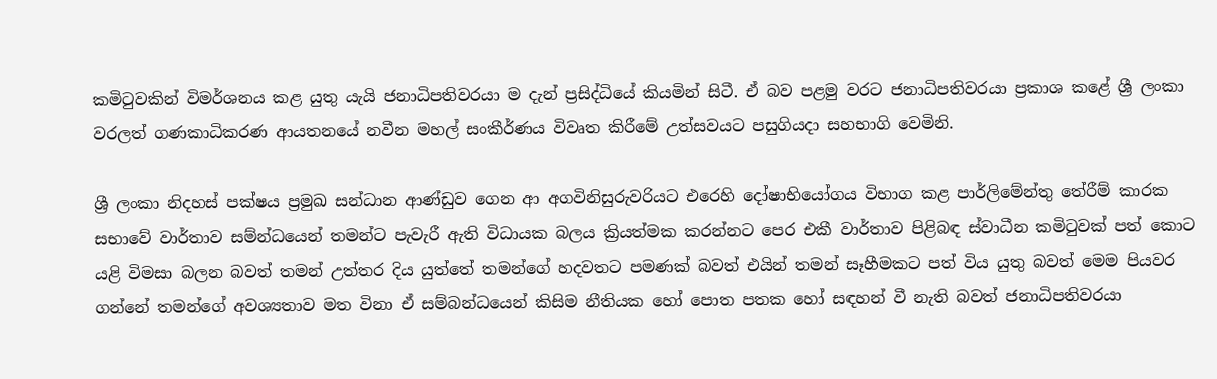කමිටුවකින් විමර්ශනය කළ යුතු යැයි ජනාධිපතිවරයා ම දැන් ප්‍රසිද්ධියේ කියමින් සිටී. ඒ බව පළමු වරට ජනාධිපතිවරයා ප්‍රකාශ කළේ ශ්‍රී ලංකා වරලත් ගණකාධිකරණ ආයතනයේ නවීන මහල් සංකීර්ණය විවෘත කිරීමේ උත්සවයට පසුගියදා සහභාගි වෙමිනි.

ශ්‍රී ලංකා නිදහස් පක්ෂය ප්‍රමුඛ සන්ධාන ආණ්ඩුව ගෙන ආ අගවිනිසුරුවරියට එරෙහි දෝෂාභියෝගය විභාග කළ පාර්ලිමේන්තු තේරීම් කාරක සභාවේ වාර්තාව සම්න්ධයෙන් තමන්ට පැවැරී ඇති විධායක බලය ක්‍රියත්මක කරන්නට පෙර එකී වාර්තාව පිළිබඳ ස්වාධීන කමිටුවක් පත් කොට යළි විමසා බලන බවත් තමන් උත්තර දිය යුත්තේ තමන්ගේ හදවතට පමණක් බවත් එයින් තමන් සෑහීමකට පත් විය යුතු බවත් මෙම පියවර ගන්නේ තමන්ගේ අවශ්‍යතාව මත විනා ඒ සම්බන්ධයෙන් කිසිම නීතියක හෝ පොත පතක හෝ සඳහන් වී නැති බවත් ජනාධිපතිවරයා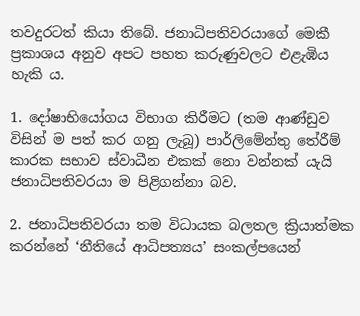තවදුරටත් කියා තිබේ. ජනාධිපතිවරයාගේ මෙකී ප්‍රකාශය අනුව අපට පහත කරුණුවලට එළැඹිය හැකි ය.

1. දෝෂාභියෝගය විභාග කිරීමට (තම ආණ්ඩුව විසින් ම පත් කර ගනු ලැබූ) පාර්ලිමේන්තු තේරීම් කාරක සභාව ස්වාධීන එකක් නො වන්නක් යැයි ජනාධිපතිවරයා ම පිළිගන්නා බව.

2. ජනාධිපතිවරයා තම විධායක බලතල ක්‍රියාත්මක කරන්නේ ‘නීතියේ ආධිපත්‍යය’ සංකල්පයෙන්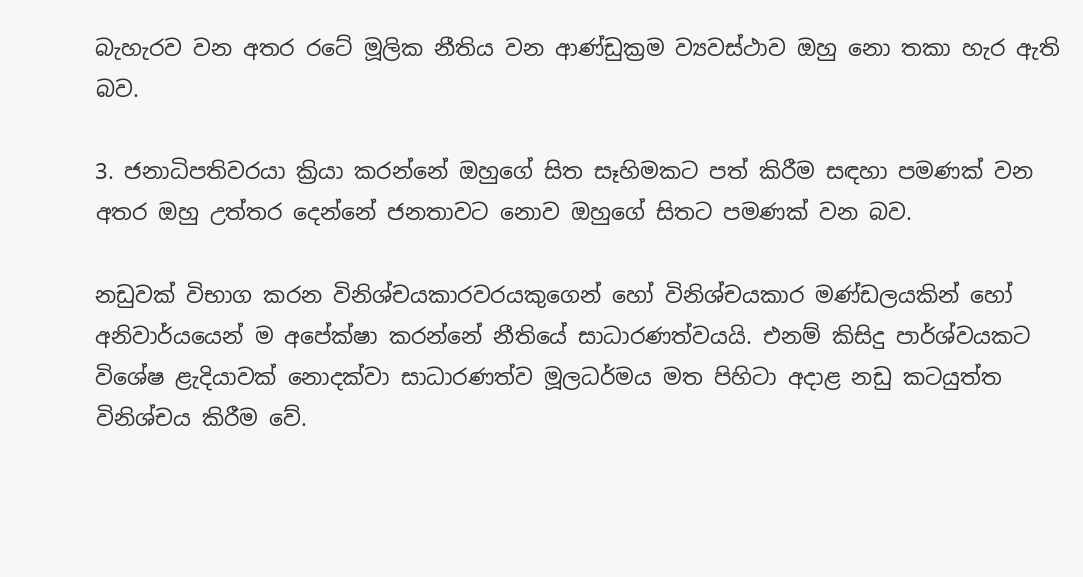බැහැරව වන අතර රටේ මූලික නීතිය වන ආණ්ඩුක්‍රම ව්‍යවස්ථාව ඔහු නො තකා හැර ඇති බව.

3. ජනාධිපතිවරයා ක්‍රියා කරන්නේ ඔහුගේ සිත සෑහිමකට පත් කිරීම සඳහා පමණක් වන අතර ඔහු උත්තර දෙන්නේ ජනතාවට නොව ඔහුගේ සිතට පමණක් වන බව.

නඩුවක් විභාග කරන විනිශ්චයකාරවරයකුගෙන් හෝ විනිශ්චයකාර මණ්ඩලයකින් හෝ අනිවාර්යයෙන් ම අපේක්ෂා කරන්නේ නීතියේ සාධාරණත්වයයි. එනම් කිසිදු පාර්ශ්වයකට විශේෂ ළැදියාවක් නොදක්වා සාධාරණත්ව මූලධර්මය මත පිහිටා අදාළ නඩු කටයුත්ත විනිශ්චය කිරීම වේ.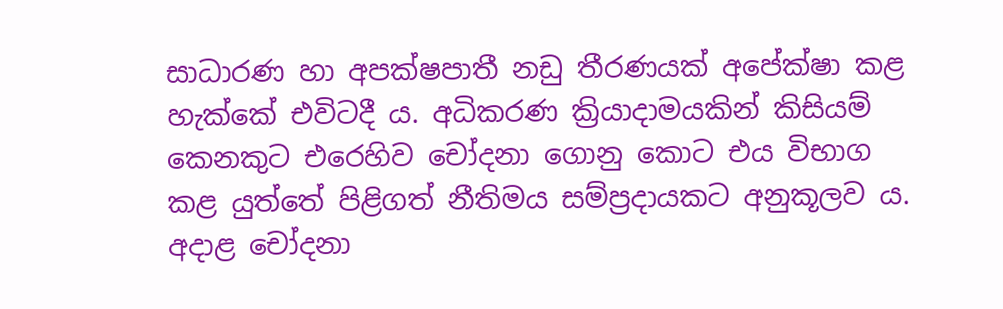සාධාරණ හා අපක්ෂපාතී නඩු තීරණයක් අපේක්ෂා කළ හැක්කේ එවිටදී ය. අධිකරණ ක්‍රියාදාමයකින් කිසියම් කෙනකුට එරෙහිව චෝදනා ගොනු කොට එය විභාග කළ යුත්තේ පිළිගත් නීතිමය සම්ප්‍රදායකට අනුකූලව ය. අදාළ චෝදනා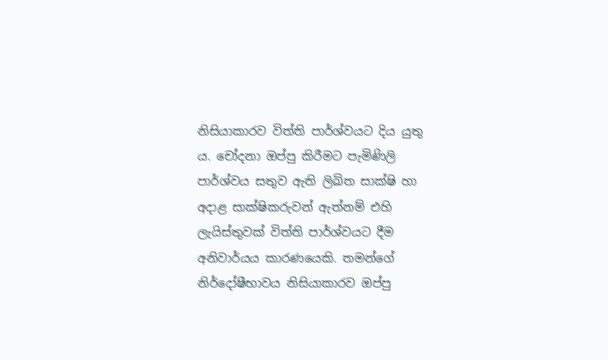නිසියාකාරව විත්ති පාර්ශ්වයට දිය යුතු ය. චෝදනා ඔප්පු කිරීමට පැමිණිලි පාර්ශ්වය සතුව ඇති ලිඛිත සාක්ෂි හා අදාළ සාක්ෂිකරුවන් ඇත්නම් එහි ලැයිස්තුවක් විත්ති පාර්ශ්වයට දීම අනිවාර්යය කාරණයෙකි. තමන්ගේ නිර්දෝෂීභාවය නිසියාකාරව ඔප්පු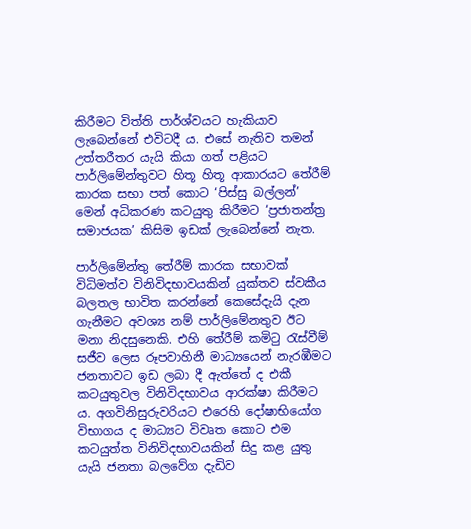කිරීමට විත්ති පාර්ශ්වයට හැකියාව ලැබෙන්නේ එවිටදී ය. එසේ නැතිව තමන් උත්තරීතර යැයි කියා ගත් පළියට පාර්ලිමේන්තුවට හිතූ හිතූ ආකාරයට තේරීම් කාරක සභා පත් කොට ‘පිස්සු බල්ලන්’ මෙන් අධිකරණ කටයුතු කිරීමට ‘ප්‍රජාතන්ත්‍ර සමාජයක’ කිසිම ඉඩක් ලැබෙන්නේ නැත.

පාර්ලිමේන්තු තේරීම් කාරක සභාවක් විධිමත්ව විනිවිදභාවයකින් යුක්තව ස්වකීය බලතල භාවිත කරන්නේ කෙසේදැයි දැන ගැනීමට අවශ්‍ය නම් පාර්ලිමේනතුව ඊට මනා නිදසුනෙකි. එහි තේරීම් කමිටු රැස්වීම් සජීව ලෙස රූපවාහිනී මාධ්‍යයෙන් නැරඹීමට ජනතාවට ඉඩ ලබා දී ඇත්තේ ද එකී කටයුතුවල විනිවිදභාවය ආරක්ෂා කිරීමට ය. අගවිනිසුරුවරියට එරෙහි දෝෂාභියෝග විභාගය ද මාධ්‍යට විවෘත කොට එම කටයුත්ත විනිවිදභාවයකින් සිදු කළ යුතු යැයි ජනතා බලවේග දැඩිව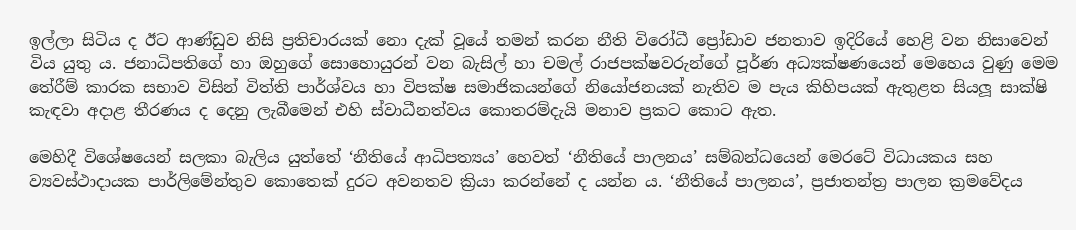ඉල්ලා සිටිය ද ඊට ආණ්ඩුව නිසි ප්‍රතිචාරයක් නො දැක් වූයේ තමන් කරන නීති විරෝධී ප්‍රෝඩාව ජනතාව ඉදිරියේ හෙළි වන නිසාවෙන් විය යුතු ය. ජනාධිපතිගේ හා ඔහුගේ සොහොයුරන් වන බැසිල් හා චමල් රාජපක්ෂවරුන්ගේ පූර්ණ අධ්‍යක්ෂණයෙන් මෙහෙය වුණු මෙම තේරීම් කාරක සභාව විසින් විත්ති පාර්ශ්වය හා විපක්ෂ සමාජිකයන්ගේ නියෝජනයක් නැතිව ම පැය කිහිපයක් ඇතුළත සියලූ සාක්ෂි කැඳවා අදාළ තීරණය ද දෙනු ලැබීමෙන් එහි ස්වාධීනත්වය කොතරම්දැයි මනාව ප්‍රකට කොට ඇත.

මෙහිදී විශේෂයෙන් සලකා බැලිය යුත්තේ ‘නීතියේ ආධිපත්‍යය’ හෙවත් ‘නීතියේ පාලනය’ සම්බන්ධයෙන් මෙරටේ විධායකය සහ ව්‍යවස්ථාදායක පාර්ලිමේන්තුව කොතෙක් දුරට අවනතව ක්‍රියා කරන්නේ ද යන්න ය. ‘නීතියේ පාලනය’, ප්‍රජාතන්ත්‍ර පාලන ක්‍රමවේදය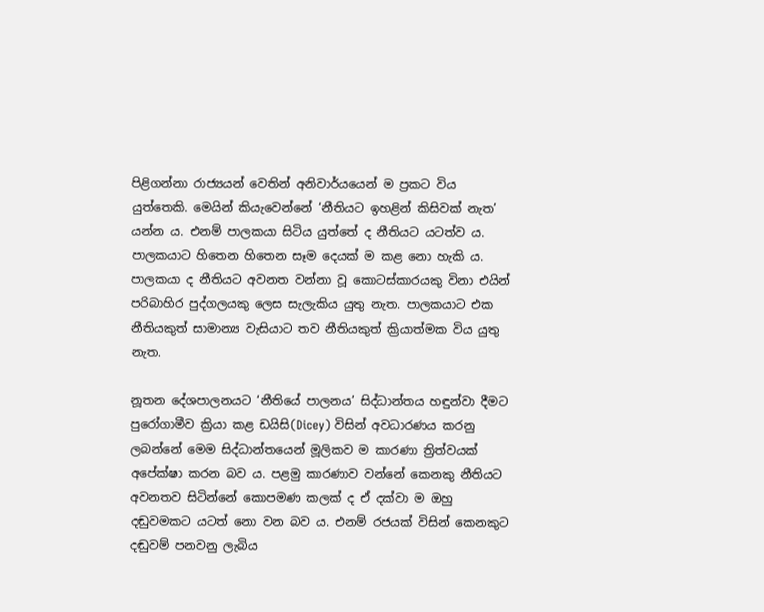පිළිගන්නා රාජ්‍යයන් වෙතින් අනිවාර්යයෙන් ම ප්‍රකට විය යුත්තෙකි. මෙයින් කියැවෙන්නේ ‘නීතියට ඉහළින් කිසිවක් නැත’ යන්න ය. එනම් පාලකයා සිටිය යුත්තේ ද නීතියට යටත්ව ය. පාලකයාට හිතෙන හිතෙන සෑම දෙයක් ම කළ නො හැකි ය. පාලකයා ද නීතියට අවනත වන්නා වූ කොටස්කාරයකු විනා එයින් පරිබාහිර පුද්ගලයකු ලෙස සැලැකිය යුතු නැත. පාලකයාට එක නීතියකුත් සාමාන්‍ය වැසියාට තව නීතියකුත් ක්‍රියාත්මක විය යුතු නැත.

නූතන දේශපාලනයට ‘නීතියේ පාලනය’ සිද්ධාන්තය හඳුන්වා දීමට පුරෝගාමීව ක්‍රියා කළ ඩයිසි(Dicey) විසින් අවධාරණය කරනු ලබන්නේ මෙම සිද්ධාන්තයෙන් මූලිකව ම කාරණා ත්‍රිත්වයක් අපේක්ෂා කරන බව ය. පළමු කාරණාව වන්නේ කෙනකු නීතියට අවනතව සිටින්නේ කොපමණ කලක් ද ඒ දක්වා ම ඔහු දඬුවමකට යටත් නො වන බව ය. එනම් රජයක් විසින් කෙනකුට දඬුවම් පනවනු ලැබිය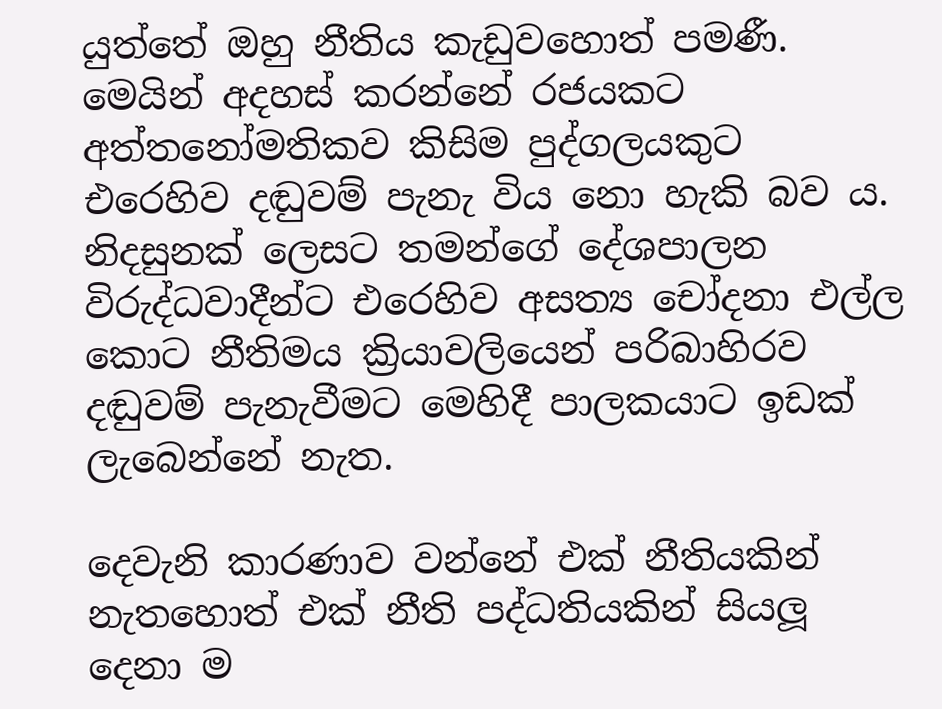යුත්තේ ඔහු නීතිය කැඩුවහොත් පමණී. මෙයින් අදහස් කරන්නේ රජයකට අත්තනෝමතිකව කිසිම පුද්ගලයකුට එරෙහිව දඬුවම් පැනැ විය නො හැකි බව ය. නිදසුනක් ලෙසට තමන්ගේ දේශපාලන විරුද්ධවාදීන්ට එරෙහිව අසත්‍ය චෝදනා එල්ල කොට නීතිමය ක්‍රියාවලියෙන් පරිබාහිරව දඬුවම් පැනැවීමට මෙහිදී පාලකයාට ඉඩක් ලැබෙන්නේ නැත.

දෙවැනි කාරණාව වන්නේ එක් නීතියකින් නැතහොත් එක් නීති පද්ධතියකින් සියලූ දෙනා ම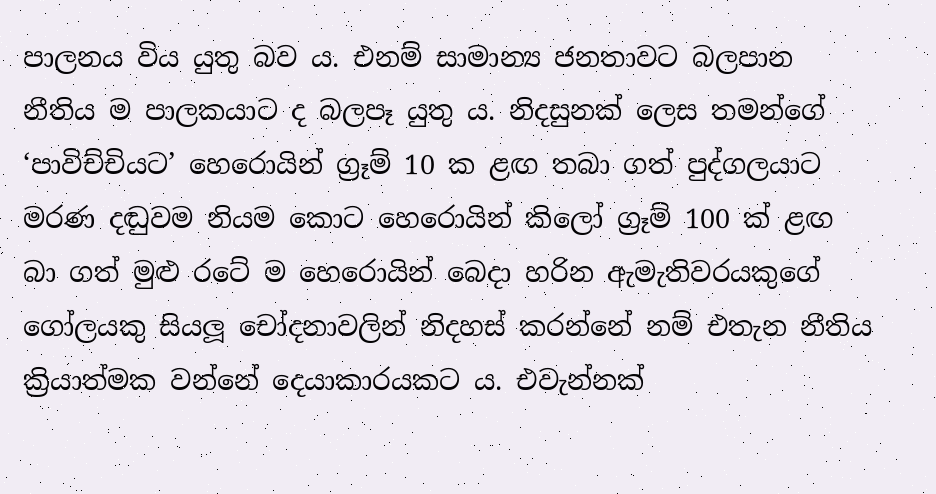පාලනය විය යුතු බව ය. එනම් සාමාන්‍ය ජනතාවට බලපාන නීතිය ම පාලකයාට ද බලපෑ යුතු ය. නිදසුනක් ලෙස තමන්ගේ ‘පාවිච්චියට’ හෙරොයින් ග්‍රෑම් 10 ක ළඟ තබා ගත් පුද්ගලයාට මරණ දඬුවම නියම කොට හෙරොයින් කිලෝ ග්‍රෑම් 100 ක් ළඟ බා ගත් මුළු රටේ ම හෙරොයින් බෙදා හරින ඇමැතිවරයකුගේ ගෝලයකු සියලූ චෝදනාවලින් නිදහස් කරන්නේ නම් එතැන නීතිය ක්‍රියාත්මක වන්නේ දෙයාකාරයකට ය. එවැන්නක්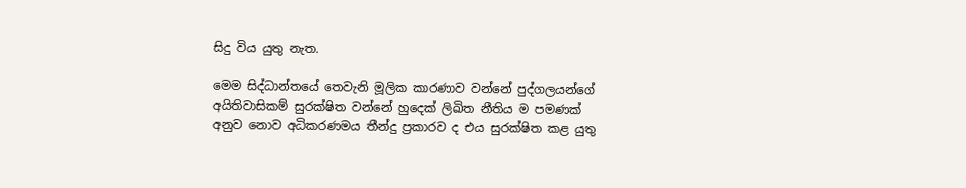සිදු විය යුතු නැත.

මෙම සිද්ධාන්තයේ තෙවැනි මූලික කාරණාව වන්නේ පුද්ගලයන්ගේ අයිතිවාසිකම් සුරක්ෂිත වන්නේ හුදෙක් ලිඛිත නීතිය ම පමණක් අනුව නොව අධිකරණමය තීන්දු ප්‍රකාරව ද එය සුරක්ෂිත කළ යුතු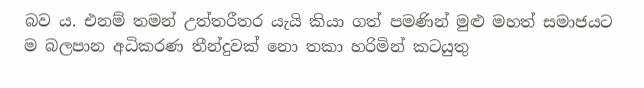බව ය. එනම් තමන් උත්තරීතර යැයි කියා ගත් පමණින් මුළු මහත් සමාජයට ම බලපාන අධිකරණ තීන්දුවක් නො තකා හරිමින් කටයුතු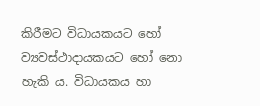කිරීමට විධායකයට හෝ ව්‍යවස්ථාදායකයට හෝ නො හැකි ය. විධායකය හා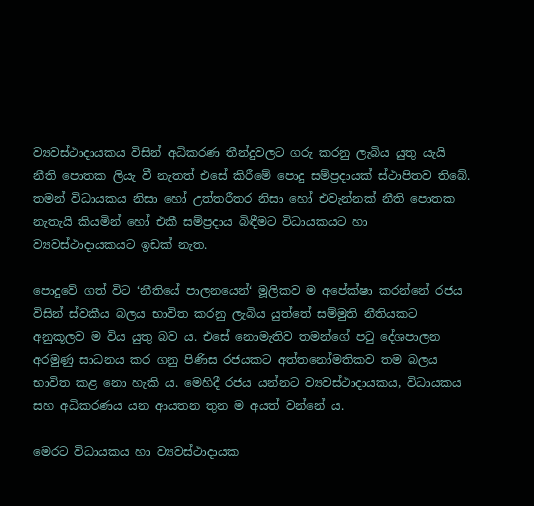ව්‍යවස්ථාදායකය විසින් අධිකරණ තීන්දුවලට ගරු කරනු ලැබිය යුතු යැයි නීති පොතක ලියැ වී නැතත් එසේ කිරීමේ පොදු සම්ප්‍රදායක් ස්ථාපිතව තිබේ. තමන් විධායකය නිසා හෝ උත්තරීතර නිසා හෝ එවැන්නක් නීති පොතක නැතැයි කියමින් හෝ එකී සම්ප්‍රදාය බිඳීමට විධායකයට හා ව්‍යවස්ථාදායකයට ඉඩක් නැත.

පොදුවේ ගත් විට ‘නීතියේ පාලනයෙන්‘ මූලිකව ම අපේක්ෂා කරන්නේ රජය විසින් ස්වකීය බලය භාවිත කරනු ලැබිය යුත්තේ සම්මුති නීතියකට අනුකූලව ම විය යුතු බව ය. එසේ නොමැතිව තමන්ගේ පටු දේශපාලන අරමුණු සාධනය කර ගනු පිණිස රජයකට අත්තනෝමතිකව තම බලය භාවිත කළ නො හැකි ය. මෙහිදී රජය යන්නට ව්‍යවස්ථාදායකය, විධායකය සහ අධිකරණය යන ආයතන තුන ම අයත් වන්නේ ය.

මෙරට විධායකය හා ව්‍යවස්ථාදායක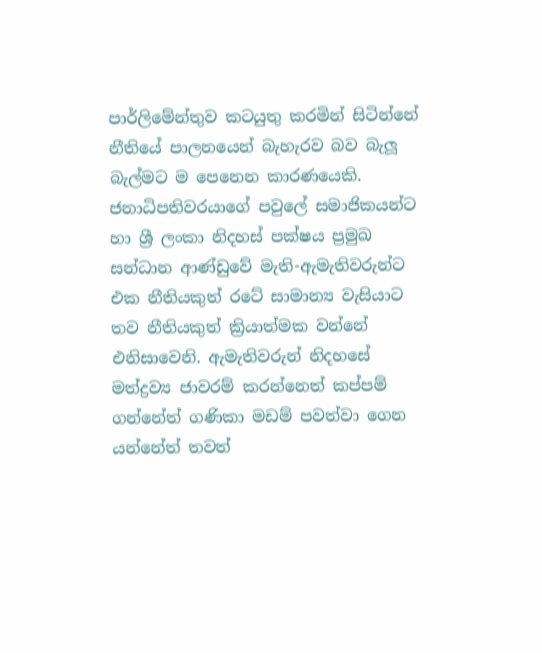පාර්ලිමේන්තුව කටයුතු කරමින් සිටින්නේ නීතියේ පාලනයෙන් බැහැරව බව බැලූ බැල්මට ම පෙනෙන කාරණයෙකි. ජනාධිපතිවරයාගේ පවුලේ සමාජිකයන්ට හා ශ්‍රී ලංකා නිදහස් පක්ෂය ප්‍රමුඛ සන්ධාන ආණ්ඩුවේ මැති-ඇමැතිවරුන්ට එක නීතියකුත් රටේ සාමාන්‍ය වැසියාට තව නීතියකුත් ක්‍රියාත්මක වන්නේ එනිසාවෙනි. ඇමැතිවරුන් නිදහසේ මත්ද්‍රව්‍ය ජාවරම් කරන්නෙත් කප්පම් ගන්නේත් ගණිකා මඩම් පවත්වා ගෙන යන්නේත් තවත්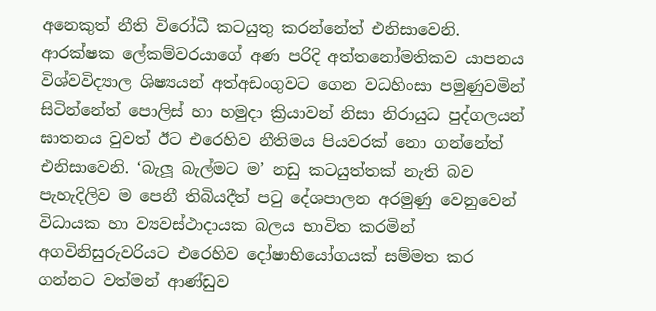අනෙකුත් නීති විරෝධී කටයුතු කරන්නේත් එනිසාවෙනි. ආරක්ෂක ලේකම්වරයාගේ අණ පරිදි අත්තනෝමතිකව යාපනය විශ්වවිද්‍යාල ශිෂ්‍යයන් අත්අඩංගුවට ගෙන වධහිංසා පමුණුවමින් සිටින්නේත් පොලිස් හා හමුදා ක්‍රියාවන් නිසා නිරායුධ පුද්ගලයන් ඝාතනය වුවත් ඊට එරෙහිව නීතිමය පියවරක් නො ගන්නේත් එනිසාවෙනි. ‘බැලූ බැල්මට ම’ නඩු කටයුත්තක් නැති බව පැහැදිලිව ම පෙනී තිබියදීත් පටු දේශපාලන අරමුණු වෙනුවෙන් විධායක හා ව්‍යවස්ථාදායක බලය භාවිත කරමින් අගවිනිසුරුවරියට එරෙහිව දෝෂාභියෝගයක් සම්මත කර ගන්නට වත්මන් ආණ්ඩුව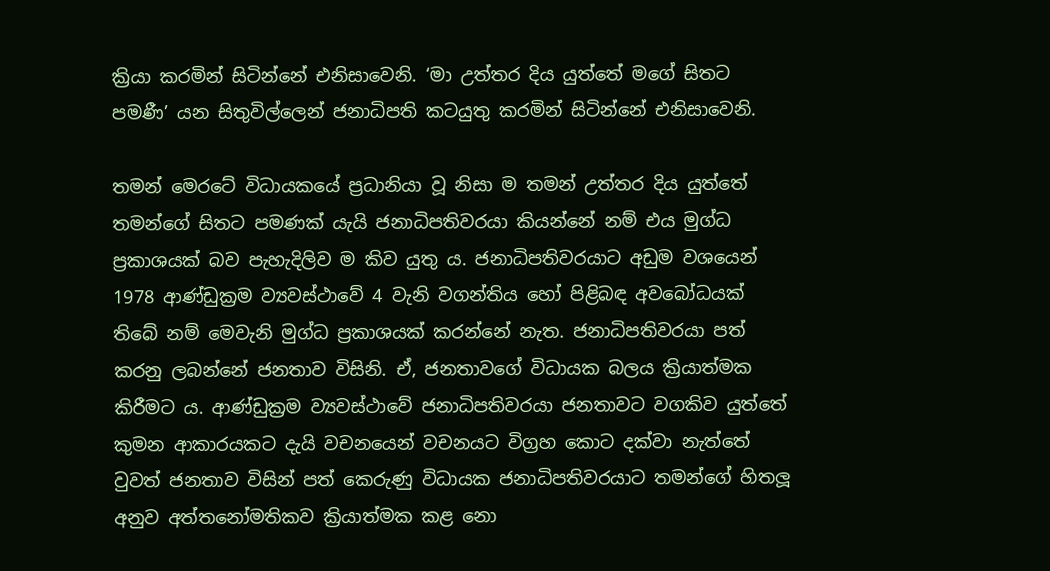ක්‍රියා කරමින් සිටින්නේ එනිසාවෙනි. ‘මා උත්තර දිය යුත්තේ මගේ සිතට පමණී’ යන සිතුවිල්ලෙන් ජනාධිපති කටයුතු කරමින් සිටින්නේ එනිසාවෙනි.

තමන් මෙරටේ විධායකයේ ප්‍රධානියා වූ නිසා ම තමන් උත්තර දිය යුත්තේ තමන්ගේ සිතට පමණක් යැයි ජනාධිපතිවරයා කියන්නේ නම් එය මුග්ධ ප්‍රකාශයක් බව පැහැදිලිව ම කිව යුතු ය. ජනාධිපතිවරයාට අඩුම වශයෙන් 1978 ආණ්ඩුක්‍රම ව්‍යවස්ථාවේ 4 වැනි වගන්තිය හෝ පිළිබඳ අවබෝධයක් තිබේ නම් මෙවැනි මුග්ධ ප්‍රකාශයක් කරන්නේ නැත. ජනාධිපතිවරයා පත් කරනු ලබන්නේ ජනතාව විසිනි. ඒ, ජනතාවගේ විධායක බලය ක්‍රියාත්මක කිරීමට ය. ආණ්ඩුක්‍රම ව්‍යවස්ථාවේ ජනාධිපතිවරයා ජනතාවට වගකිව යුත්තේ කුමන ආකාරයකට දැයි වචනයෙන් වචනයට විග්‍රහ කොට දක්වා නැත්තේ වුවත් ජනතාව විසින් පත් කෙරුණු විධායක ජනාධිපතිවරයාට තමන්ගේ හිතලූ අනුව අත්තනෝමතිකව ක්‍රියාත්මක කළ නො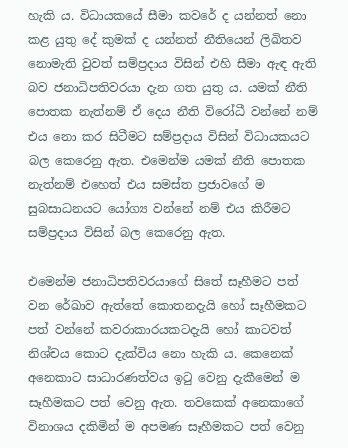හැකි ය. විධායකයේ සීමා කවරේ ද යන්නත් නො කළ යුතු දේ කුමක් ද යන්නත් නීතියෙන් ලිඛිතව නොමැති වුවත් සම්ප්‍රදාය විසින් එහි සීමා ඇඳ ඇති බව ජනාධිපතිවරයා දැන ගත යුතු ය. යමක් නීති පොතක නැත්නම් ඒ දෙය නීති විරෝධී වන්නේ නම් එය නො කර සිටීමට සම්ප්‍රදාය විසින් විධායකයට බල කෙරෙනු ඇත. එමෙන්ම යමක් නීති පොතක නැත්නම් එහෙත් එය සමස්ත ප්‍රජාවගේ ම සුබසාධනයට යෝග්‍ය වන්නේ නම් එය කිරීමට සම්ප්‍රදාය විසින් බල කෙරෙනු ඇත.

එමෙන්ම ජනාධිපතිවරයාගේ සිතේ සෑහීමට පත් වන රේඛාව ඇත්තේ කොතනදැයි හෝ සෑහීමකට පත් වන්නේ කවරාකාරයකටදැයි හෝ කාටවත් නිශ්චය කොට දැක්විය නො හැකි ය. කෙනෙක් අනෙකාට සාධාරණත්වය ඉටු වෙනු දැකීමෙන් ම සෑහීමකට පත් වෙනු ඇත. තවකෙක් අනෙකාගේ විනාශය දකිමින් ම අපමණ සෑහීමකට පත් වෙනු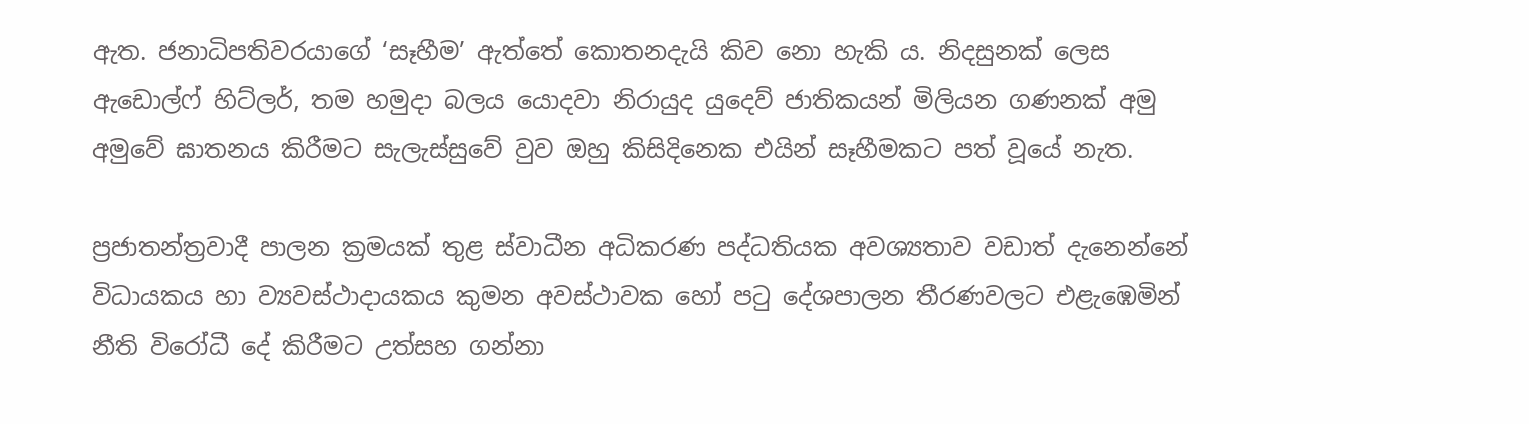ඇත. ජනාධිපතිවරයාගේ ‘සෑහීම’ ඇත්තේ කොතනදැයි කිව නො හැකි ය. නිදසුනක් ලෙස ඇඩොල්ෆ් හිට්ලර්, තම හමුදා බලය යොදවා නිරායුද යුදෙව් ජාතිකයන් මිලියන ගණනක් අමු අමුවේ ඝාතනය කිරීමට සැලැස්සුවේ වුව ඔහු කිසිදිනෙක එයින් සෑහීමකට පත් වූයේ නැත.

ප්‍රජාතන්ත්‍රවාදී පාලන ක්‍රමයක් තුළ ස්වාධීන අධිකරණ පද්ධතියක අවශ්‍යතාව වඩාත් දැනෙන්නේ විධායකය හා ව්‍යවස්ථාදායකය කුමන අවස්ථාවක හෝ පටු දේශපාලන තීරණවලට එළැඹෙමින් නීති විරෝධී දේ කිරීමට උත්සහ ගන්නා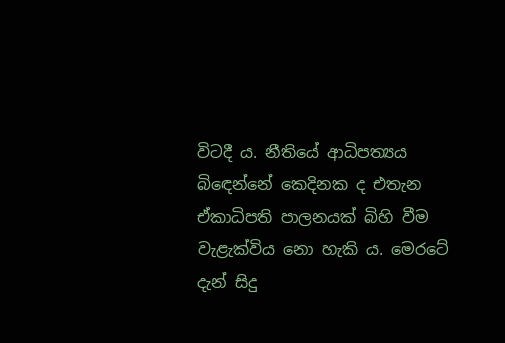විටදී ය. නීතියේ ආධිපත්‍යය බිඳෙන්නේ කෙදිනක ද එතැන ඒකාධිපති පාලනයක් බිහි වීම වැළැක්විය නො හැකි ය. මෙරටේ දැන් සිදු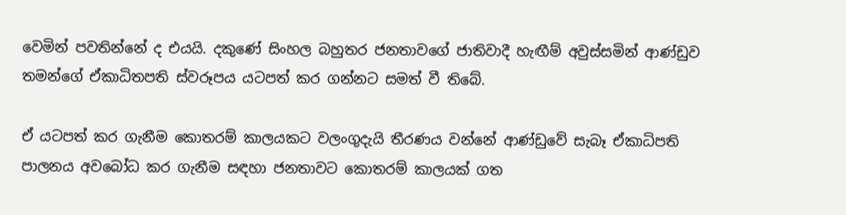වෙමින් පවතින්නේ ද එයයි. දකුණේ සිංහල බහුතර ජනතාවගේ ජාතිවාදී හැඟීම් අවුස්සමින් ආණ්ඩුව තමන්ගේ ඒකාධිතපති ස්වරූපය යටපත් කර ගන්නට සමත් වී තිබේ.

ඒ යටපත් කර ගැනීම කොතරම් කාලයකට වලංගුදැයි තීරණය වන්නේ ආණ්ඩුවේ සැබෑ ඒකාධිපති පාලනය අවබෝධ කර ගැනීම සඳහා ජනතාවට කොතරම් කාලයක් ගත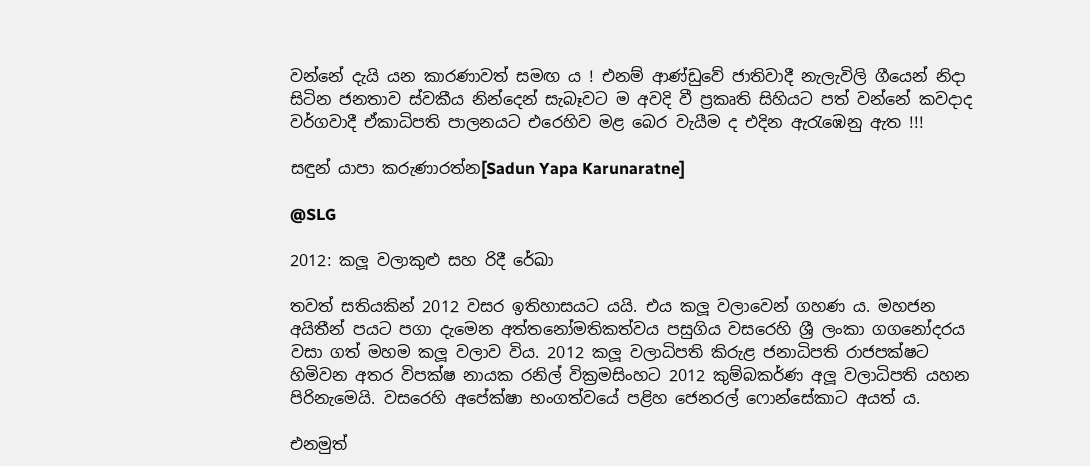වන්නේ දැයි යන කාරණාවත් සමඟ ය ! එනම් ආණ්ඩුවේ ජාතිවාදී නැලැවිලි ගීයෙන් නිදා සිටින ජනතාව ස්වකීය නින්දෙන් සැබෑවට ම අවදි වී ප්‍රකෘති සිහියට පත් වන්නේ කවදාද වර්ගවාදී ඒකාධිපති පාලනයට එරෙහිව මළ බෙර වැයීම ද එදින ඇරැඹෙනු ඇත !!!

සඳුන් යාපා කරුණාරත්න[Sadun Yapa Karunaratne]

@SLG

2012: කලූ වලාකුළු සහ රිදී රේඛා

තවත් සතියකින් 2012 වසර ඉතිහාසයට යයි. එය කලූ වලාවෙන් ගහණ ය. මහජන අයිතීන් පයට පගා දැමෙන අත්තනෝමතිකත්වය පසුගිය වසරෙහි ශ්‍රී ලංකා ගගනෝදරය වසා ගත් මහම කලූ වලාව විය. 2012 කලූ වලාධිපති කිරුළ ජනාධිපති රාජපක්ෂට හිමිවන අතර විපක්ෂ නායක රනිල් වික්‍රමසිංහට 2012 කුම්බකර්ණ අලූ වලාධිපති යහන පිරිනැමෙයි. වසරෙහි අපේක්ෂා භංගත්වයේ පළිහ ජෙනරල් ෆොන්සේකාට අයත් ය.

එනමුත්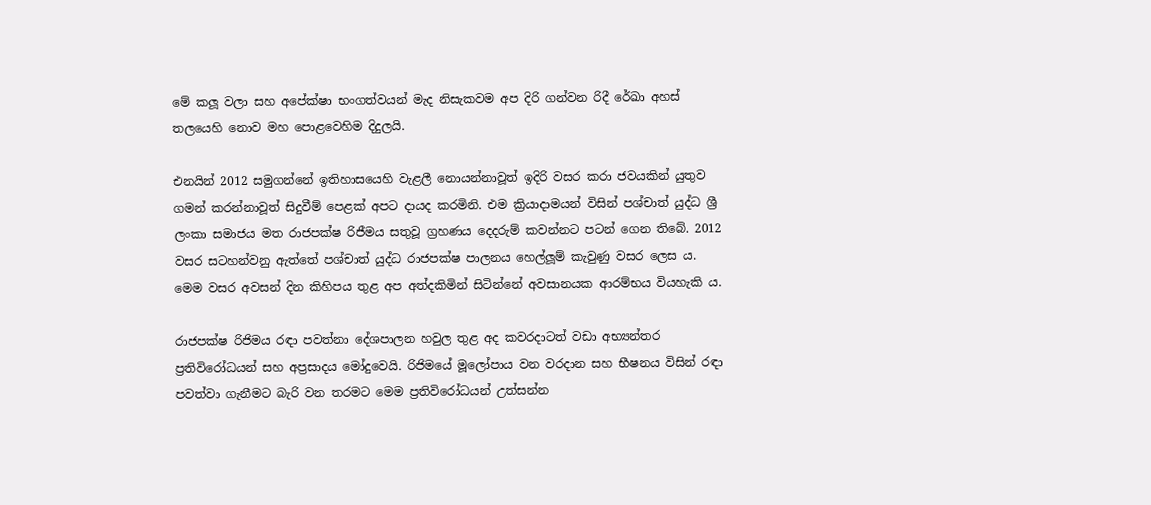මේ කලූ වලා සහ අපේක්ෂා භංගත්වයන් මැද නිසැකවම අප දිරි ගන්වන රිදී රේඛා අහස් තලයෙහි නොව මහ පොළවෙහිම දිදුලයි.

එනයින් 2012 සමුගන්නේ ඉතිහාසයෙහි වැළලී නොයන්නාවූත් ඉදිරි වසර කරා ජවයකින් යුතුව ගමන් කරන්නාවූත් සිදුවීම් පෙළක් අපට දායද කරමිනි. එම ක්‍රියාදාමයන් විසින් පශ්චාත් යුද්ධ ශ්‍රී ලංකා සමාජය මත රාජපක්ෂ රිජීමය සතුවූ ග්‍රහණය දෙදරුම් කවන්නට පටන් ගෙන තිබේ. 2012 වසර සටහන්වනු ඇත්තේ පශ්චාත් යුද්ධ රාජපක්ෂ පාලනය හෙල්ලූම් කැවුණු වසර ලෙස ය. මෙම වසර අවසන් දින කිහිපය තුළ අප අත්දකිමින් සිටින්නේ අවසානයක ආරම්භය වියහැකි ය.

රාජපක්ෂ රිජිමය රඳා පවත්නා දේශපාලන හවුල තුළ අද කවරදාටත් වඩා අභ්‍යන්තර ප්‍රතිවිරෝධයන් සහ අප්‍රසාදය මෝදුවෙයි. රිජිමයේ මූලෝපාය වන වරදාන සහ භීෂනය විසින් රඳා පවත්වා ගැනීමට බැරි වන තරමට මෙම ප්‍රතිවිරෝධයන් උත්සන්න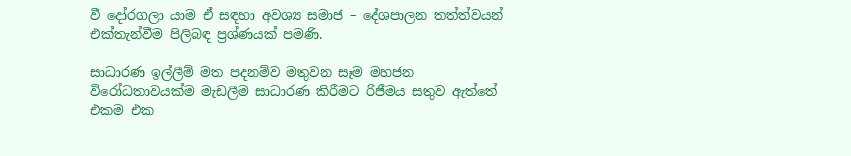වී දෝරගලා යාම ඒ සඳහා අවශ්‍ය සමාජ – දේශපාලන තත්ත්වයන් එක්තැන්වීම පිලිබඳ ප්‍රශ්ණයක් පමණි.

සාධාරණ ඉල්ලීම් මත පදනම්ව මතුවන සෑම මහජන විරෝධතාවයක්ම මැඩලීම සාධාරණ කිරීමට රිජීමය සතුව ඇත්තේ එකම එක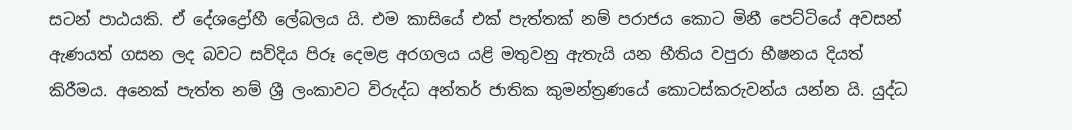සටන් පාඨයකි. ඒ දේශද්‍රෝහී ලේබලය යි. එම කාසියේ එක් පැත්තක් නම් පරාජය කොට මිනී පෙට්ටියේ අවසන් ඇණයත් ගසන ලද බවට සව්දිය පිරූ දෙමළ අරගලය යළි මතුවනු ඇතැයි යන භීතිය වපුරා භීෂනය දියත් කිරීමය. අනෙක් පැත්ත නම් ශ්‍රී ලංකාවට විරුද්ධ අන්තර් ජාතික කුමන්ත්‍රණයේ කොටස්කරුවන්ය යන්න යි. යුද්ධ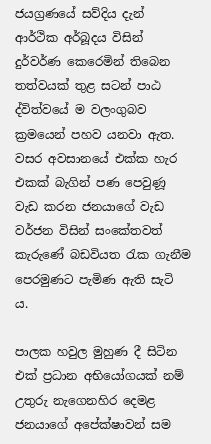ජයග්‍රණයේ සව්දිය දැන් ආර්ථික අර්බූදය විසින් දුර්වර්ණ කෙරෙමින් තිබෙන තත්වයක් තුළ සටන් පාඨ ද්විත්වයේ ම වලංගුබව ක්‍රමයෙන් පහව යනවා ඇත. වසර අවසානයේ එක්ක හැර එකක් බැගින් පණ පෙවුණූ වැඩ කරන ජනයාගේ වැඩ වර්ජන විසින් සංකේතවත් කැරුණේ බඩවියත රැක ගැනීම පෙරමුණට පැමිණ ඇති සැටි ය.

පාලක හවුල මුහුණ දී සිටින එක් ප්‍රධාන අභියෝගයක් නම් උතුරු නැගෙනහිර දෙමළ ජනයාගේ අපේක්ෂාවන් සම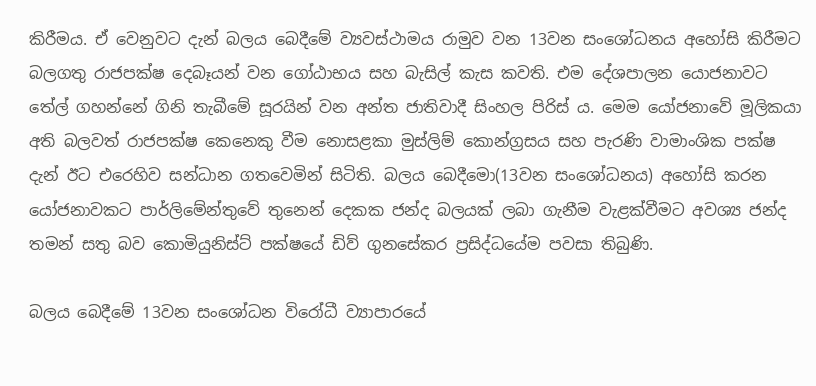කිරීමය. ඒ වෙනුවට දැන් බලය බෙදීමේ ව්‍යවස්ථාමය රාමුව වන 13වන සංශෝධනය අහෝසි කිරීමට බලගතු රාජපක්ෂ දෙබෑයන් වන ගෝඨාභය සහ බැසිල් කැස කවති. එම දේශපාලන යොජනාවට තේල් ගහන්නේ ගිනි තැබීමේ සූරයින් වන අන්ත ජාතිවාදී සිංහල පිරිස් ය. මෙම යෝජනාවේ මූලිකයා අති බලවත් රාජපක්ෂ කෙනෙකු වීම නොසළකා මුස්ලිම් කොන්ග්‍රසය සහ පැරණි වාමාංශික පක්ෂ දැන් ඊට එරෙහිව සන්ධාන ගතවෙමින් සිටිති. බලය බෙදීමො(13වන සංශෝධනය) අහෝසි කරන යෝජනාවකට පාර්ලිමේන්තුවේ තුනෙන් දෙකක ජන්ද බලයක් ලබා ගැනීම වැළක්වීමට අවශ්‍ය ජන්ද තමන් සතු බව කොමියුනිස්ට් පක්ෂයේ ඩිව් ගුනසේකර ප්‍රසිද්ධයේම පවසා තිබුණි.

බලය බෙදීමේ 13වන සංශෝධන විරෝධී ව්‍යාපාරයේ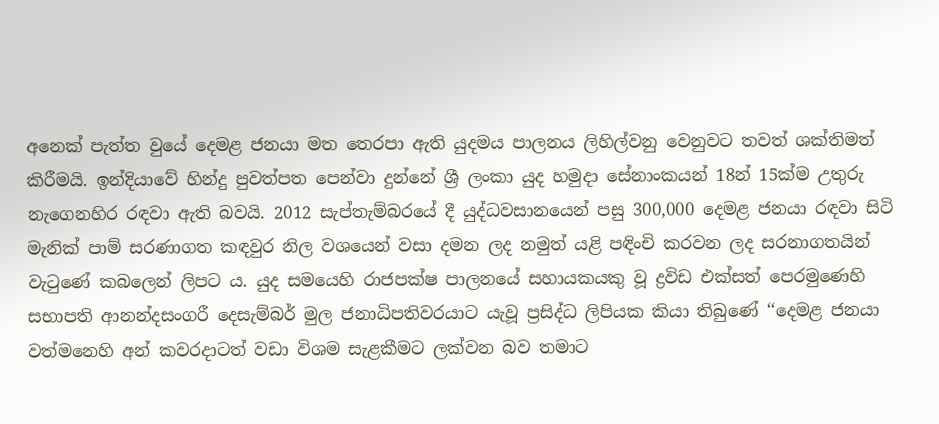අනෙක් පැත්ත වුයේ දෙමළ ජනයා මත තෙරපා ඇති යුදමය පාලනය ලිහිල්වනු වෙනුවට තවත් ශක්තිමත් කිරීමයි. ඉන්දියාවේ හින්දු පුවත්පත පෙන්වා දුන්නේ ශ්‍රී ලංකා යුද හමුදා සේනාංකයන් 18න් 15ක්ම උතුරු නැගෙනහිර රඳවා ඇති බවයි. 2012 සැප්තැම්බරයේ දී යුද්ධවසානයෙන් පසු 300,000 දෙමළ ජනයා රඳවා සිටි මැනික් පාම් සරණාගත කඳවුර නිල වශයෙන් වසා දමන ලද නමුත් යළි පඳිංචි කරවන ලද සරනාගතයින් වැටුණේ කබලෙන් ලිපට ය. යුද සමයෙහි රාජපක්ෂ පාලනයේ සහායකයකු වූ ද්‍රවිඩ එක්සත් පෙරමුණෙහි සභාපති ආනන්දසංගරී දෙසැම්බර් මුල ජනාධිපතිවරයාට යැවූ ප්‍රසිද්ධ ලිපියක කියා තිබුණේ ‘‘දෙමළ ජනයා වත්මනෙහි අන් කවරදාටත් වඩා විශම සැළකීමට ලක්වන බව තමාට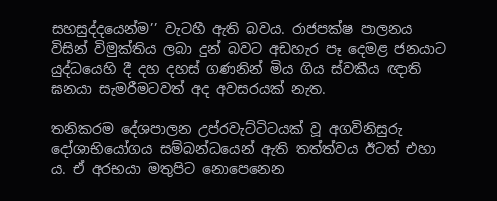සහසුද්දයෙන්ම’’ වැටහී ඇති බවය. රාජපක්ෂ පාලනය විසින් විමුක්තිය ලබා දුන් බවට අඩහැර පෑ දෙමළ ජනයාට යුද්ධයෙහි දී දහ දහස් ගණනින් මිය ගිය ස්වකීය ඥාති ඝනයා සැමරීමටවත් අද අවසරයක් නැත.

තනිකරම දේශපාලන උප්රවැට්ටිටයක් වූ අගවිනිසුරු දෝශාභියෝගය සම්බන්ධයෙන් ඇති තත්ත්වය ඊටත් එහා ය. ඒ අරභයා මතුපිට නොපෙනෙන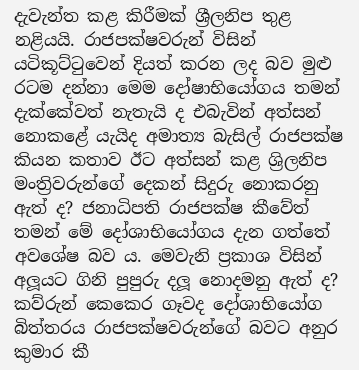දැවැන්ත කළ කිරීමක් ශ්‍රීලනිප තුළ නළියයි. රාජපක්ෂවරුන් විසින් යටිකූට්ටුවෙන් දියත් කරන ලද බව මුළු රටම දන්නා මෙම දෝෂාභියෝගය තමන් දැක්කේවත් නැතැයි ද එබැවින් අත්සන් නොකළේ යැයිද අමාත්‍ය බැසිල් රාජපක්ෂ කියන කතාව ඊට අත්සන් කළ ශ්‍රිලනිප මංත්‍රිවරුන්ගේ දෙකන් සිදුරු නොකරනු ඇත් ද? ජනාධිපති රාජපක්ෂ කීවේත් තමන් මේ දෝශාභියෝගය දැන ගත්තේ අවශේෂ බව ය. මෙවැනි ප්‍රකාශ විසින් අලූයට ගිනි පුපුරු දලූ නොදමනු ඇත් ද? කව්රුන් කෙකෙර ගෑවද දෝශාභියෝග බිත්තරය රාජපක්ෂවරුන්ගේ බවට අනුර කුමාර කී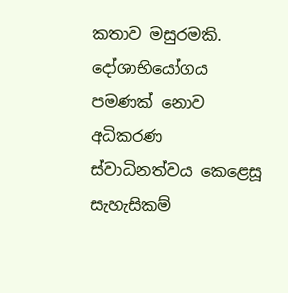කතාව මසුරමකි. දෝශාභියෝගය පමණක් නොව අධිකරණ ස්වාධිනත්වය කෙළෙසූ සැහැසිකම්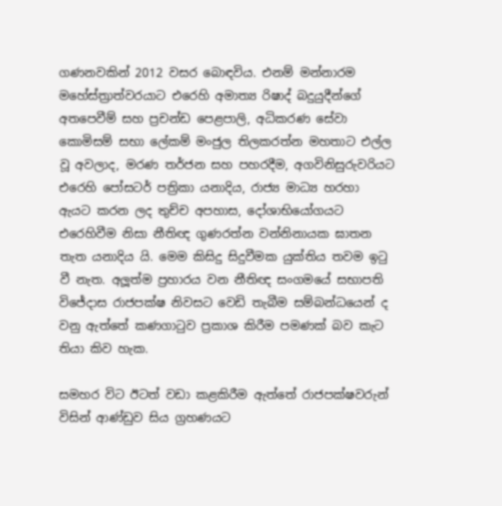ගණනවකින් 2012 වසර බොඳවිය. එනම් මන්නාරම මහේස්ත්‍රාත්වරයාට එරෙහි අමාත්‍ය රිෂාද් බදුයුදීන්ගේ අතපෙවීම් සහ ප්‍රචන්ඩ පෙළපාලි, අධිකරණ සේවා කොමිසම් සභා ලේකම් මංජුල තිලකරත්න මහතාට එල්ල වූ අවලාද, මරණ තර්ජන සහ පහරදීම, අගවිනිසුරුවරියට එරෙහි පෝසටර් පත්‍රිකා යනාදිය, රාජ්‍ය මාධ්‍ය හරහා ඇයට කරන ලද තුච්ච අපහාස, දෝශාභියෝගයට එරෙහිවීම නිසා නීතිඥ ගුණරත්න වන්නිනායක ඝාතන තැත යනාදිය යි. මෙම කිසිදු සිදුවීමක යුක්තිය තවම ඉටු වී නැත. අලූත්ම ප්‍රහාරය වන නීතිඥ සංගමයේ සභාපති විජේදාස රාජපක්ෂ නිවසට වෙඩි තැබීම සම්බන්ධයෙන් ද වනු ඇත්තේ කණගාටුව ප්‍රකාශ කිරීම පමණක් බව කැට තියා කිව හැක.

සමහර විට ඊටත් වඩා කළකිරීම ඇත්තේ රාජපක්ෂවරුන් විසින් ආණ්ඩුව සිය ග්‍රහණයට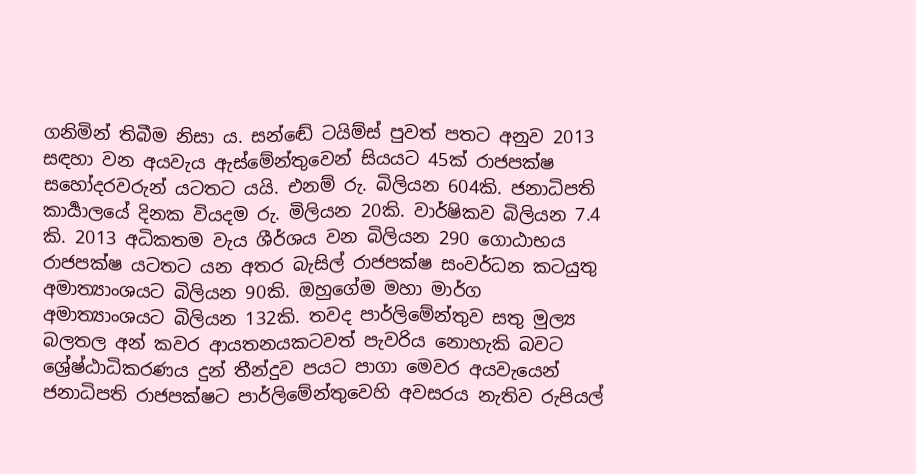ගනිමින් තිබීම නිසා ය. සන්ඬේ ටයිම්ස් පුවත් පතට අනුව 2013 සඳහා වන අයවැය ඇස්මේන්තුවෙන් සියයට 45ක් රාජපක්ෂ සහෝදරවරුන් යටතට යයි. එනම් රු. බිලියන 604කි. ජනාධිපති කාර්‍යාලයේ දිනක වියදම රු. මිලියන 20කි. වාර්ෂිකව බිලියන 7.4 කි. 2013 අධිකතම වැය ශීර්ශය වන බිලියන 290 ගොඨාභය රාජපක්ෂ යටතට යන අතර බැසිල් රාජපක්ෂ සංවර්ධන කටයුතු අමාත්‍යාංශයට බිලියන 90කි. ඔහුගේම මහා මාර්ග අමාත්‍යාංශයට බිලියන 132කි. තවද පාර්ලිමේන්තුව සතු මුල්‍ය බලතල අන් කවර ආයතනයකටවත් පැවරිය නොහැකි බවට ශ්‍රේෂ්ඨාධිකරණය දුන් තීන්දුව පයට පාගා මෙවර අයවැයෙන් ජනාධිපති රාජපක්ෂට පාර්ලිමේන්තුවෙහි අවසරය නැතිව රුපියල්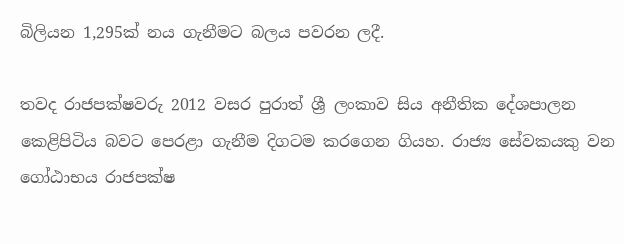බිලියන 1,295ක් නය ගැනීමට බලය පවරන ලදී.

තවද රාජපක්ෂවරු 2012 වසර පුරාත් ශ්‍රී ලංකාව සිය අනීතික දේශපාලන කෙළිපිටිය බවට පෙරළා ගැනීම දිගටම කරගෙන ගියහ. රාජ්‍ය සේවකයකු වන ගෝඨාභය රාජපක්ෂ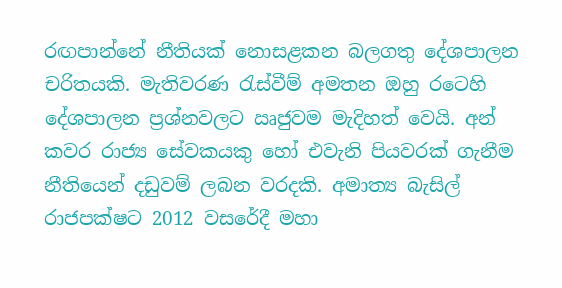රඟපාන්නේ නීතියක් නොසළකන බලගතු දේශපාලන චරිතයකි. මැතිවරණ රැස්වීම් අමතන ඔහු රටෙහි දේශපාලන ප්‍රශ්නවලට ඍජුවම මැදිහත් වෙයි. අන් කවර රාජ්‍ය සේවකයකු හෝ එවැනි පියවරක් ගැනීම නීතියෙන් දඩුවම් ලබන වරදකි. අමාත්‍ය බැසිල් රාජපක්ෂට 2012 වසරේදී මහා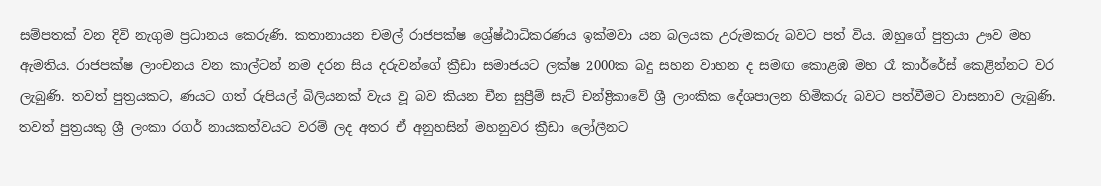සම්පතක් වන දිවි නැගුම ප්‍රධානය කෙරුණි. කතානායන චමල් රාජපක්ෂ ශ්‍රේෂ්ඨාධිකරණය ඉක්මවා යන බලයක උරුමකරු බවට පත් විය. ඔහුගේ පුත්‍රයා ඌව මහ ඇමතිය. රාජපක්ෂ ලාංචනය වන කාල්ටන් නම දරන සිය දරුවන්ගේ ක්‍රීඩා සමාජයට ලක්ෂ 2000ක බදු සහන වාහන ද සමඟ කොළඹ මහ රෑ කාර්රේස් කෙළින්නට වර ලැබුණි. තවත් පුත්‍රයකට, ණයට ගත් රුපියල් බිලියනක් වැය වූ බව කියන චීන සුප්‍රීම් සැට් චන්ද්‍රිකාවේ ශ්‍රී ලාංකික දේශපාලන හිමිකරු බවට පත්වීමට වාසනාව ලැබුණි. තවත් පුත්‍රයකු ශ්‍රී ලංකා රගර් නායකත්වයට වරම් ලද අතර ඒ අනුහසින් මහනුවර ක්‍රීඩා ලෝලීනට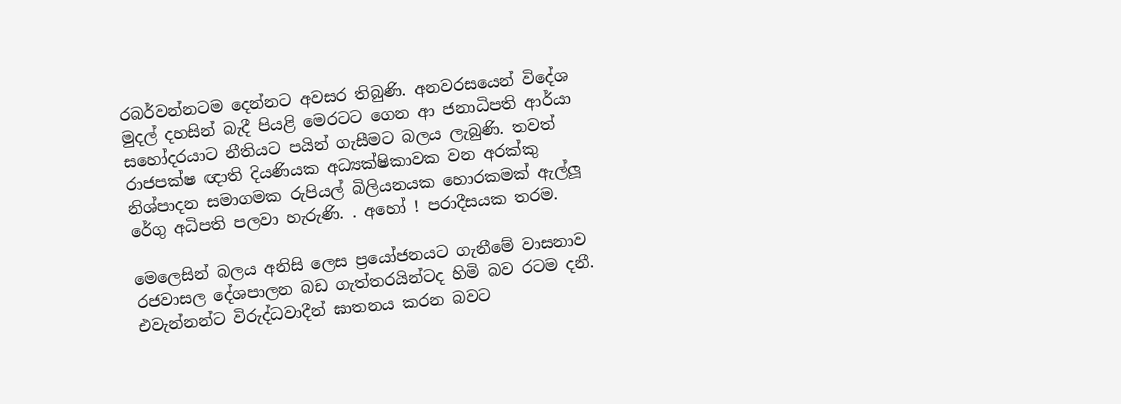රබර්වන්නටම දෙන්නට අවසර තිබුණි. අනවරසයෙන් විදේශ මුදල් දහසින් බැදී පියළි මෙරටට ගෙන ආ ජනාධිපති ආර්යා සහෝදරයාට නීතියට පයින් ගැසීමට බලය ලැබුණි. තවත් රාජපක්ෂ ඥාති දියණියක අධ්‍යක්ෂිකාවක වන අරක්කු නිශ්පාදන සමාගමක රුපියල් බිලියනයක හොරකමක් ඇල්ලූ රේගු අධිපති පලවා හැරුණි. . අහෝ ! පරාදීසයක තරම.

මෙලෙසින් බලය අනිසි ලෙස ප්‍රයෝජනයට ගැනීමේ වාසනාව රජවාසල දේශපාලන බඩ ගැත්තරයින්ටද හිමි බව රටම දනී. එවැන්නන්ට විරුද්ධවාදීන් ඝාතනය කරන බවට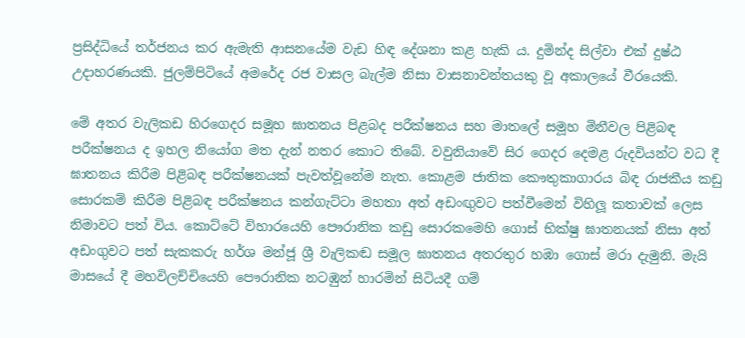ප්‍රසිද්ධියේ තර්ජනය කර ඇමැති ආසනයේම වැඩ හිඳ දේශනා කළ හැකි ය. දුමින්ද සිල්වා එක් දුෂ්ඨ උදාහරණයකි. ජුලම්පිටියේ අමරේද රජ වාසල බැල්ම නිසා වාසනාවන්තයකු වූ අකාලයේ වීරයෙකි.

මේ අතර වැලිකඩ හිරගෙදර සමූහ ඝාතනය පිළබද පරීක්ෂනය සහ මාතලේ සමූහ මිනීවල පිළිබඳ පරීක්ෂනය ද ඉහල නියෝග මත දැන් නතර කොට තිබේ. වවුනියාවේ සිර ගෙදර දෙමළ රුදවියන්ට වධ දී ඝාතනය කිරීම පිළිබඳ පරීක්ෂනයක් පැවත්වූනේම නැත. කොළම ජාතික කෞතුකාගාරය බිඳ රාජකීය කඩු සොරකම් කිරීම පිළිබඳ පරීක්ෂනය කන්ගැට්ටා මහතා අත් අඩංඟුවට පත්වීමෙන් විහිලූ කතාවක් ලෙස නිමාවට පත් විය. කොට්ටේ විහාරයෙහි පෞරානික කඩු සොරකමෙහි ගොස් භික්ෂු ඝාතනයක් නිසා අත් අඩංගුවට පත් සැකකරු හර්ශ මන්ජූ ශ්‍රී වැලිකඬ සමූල ඝාතනය අතරතුර හඹා ගොස් මරා දැමුනි. මැයි මාසයේ දී මහවිලච්චියෙහි පෞරානික නටඹුන් හාරමින් සිටියදී ගම්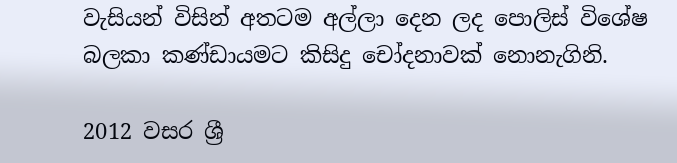වැසියන් විසින් අතටම අල්ලා දෙන ලද පොලිස් විශේෂ බලකා කණ්ඩායමට කිසිදු චෝදනාවක් නොනැගිනි.

2012 වසර ශ්‍රී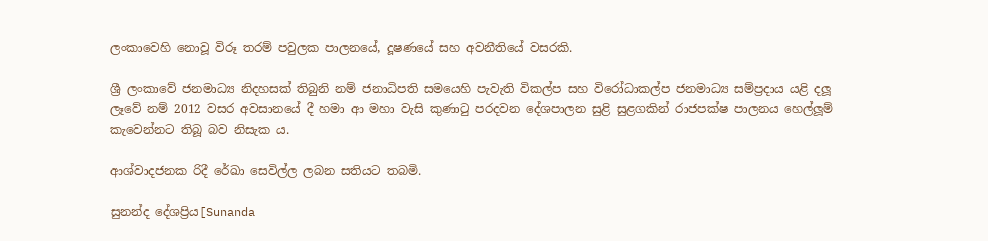ලංකාවෙහි නොවූ විරූ තරම් පවුලක පාලනයේ, දූෂණයේ සහ අවනීතියේ වසරකි.

ශ්‍රී ලංකාවේ ජනමාධ්‍ය නිදහසක් තිබුනි නම් ජනාධිපති සමයෙහි පැවැති විකල්ප සහ විරෝධාකල්ප ජනමාධ්‍ය සම්ප්‍රදාය යළි දලූ ලෑවේ නම් 2012 වසර අවසානයේ දී හමා ආ මහා වැසි කුණාටු පරදවන දේශපාලන සුළි සුළගකින් රාජපක්ෂ පාලනය හෙල්ලූම් කැවෙන්නට තිබූ බව නිසැක ය.

ආශ්වාදජනක රිදී රේඛා සෙවිල්ල ලබන සතියට තබමි.

සුනන්ද දේශප්‍රිය[Sunanda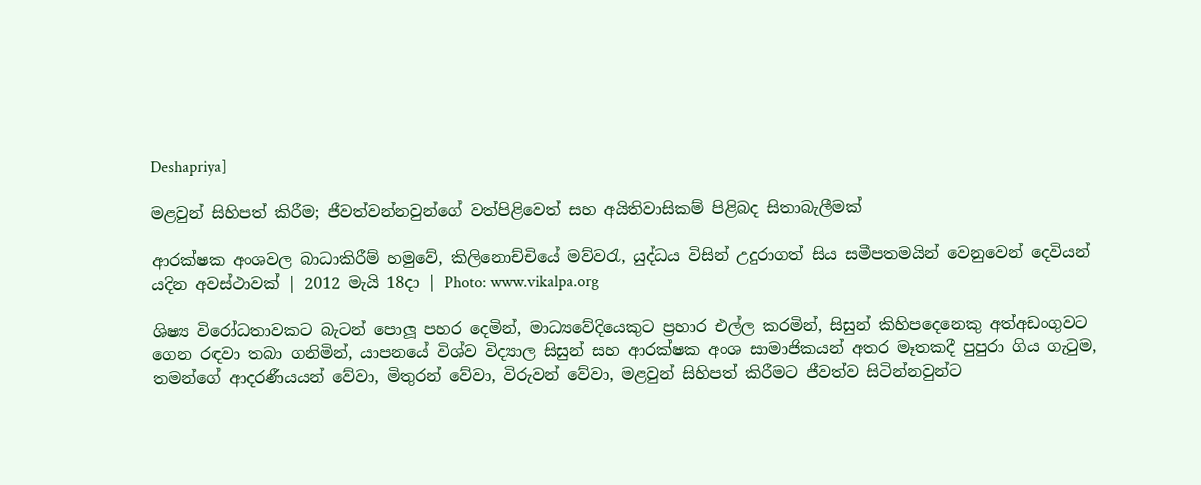Deshapriya]

මළවුන් සිහිපත් කිරීම; ජීවත්වන්නවුන්ගේ වත්පිළිවෙත් සහ අයිතිවාසිකම් පිළිබද සිතාබැලීමක්

ආරක්ෂක අංශවල බාධාකිරීම් හමුවේ, කිලිනොච්චියේ මව්වරැ, යුද්ධය විසින් උදුරාගත් සිය සමීපතමයින් වෙනුවෙන් දෙවියන් යදින අවස්ථාවක් | 2012 මැයි 18දා | Photo: www.vikalpa.org

ශිෂ්‍ය විරෝධතාවකට බැටන් පොලූ පහර දෙමින්, මාධ්‍යවේදියෙකුට ප්‍රහාර එල්ල කරමින්, සිසුන් කිහිපදෙනෙකු අත්අඩංගුවට ගෙන රඳවා තබා ගනිමින්, යාපනයේ විශ්ව විද්‍යාල සිසුන් සහ ආරක්ෂක අංශ සාමාජිකයන් අතර මෑතකදී පුපුරා ගිය ගැටුම, තමන්ගේ ආදරණීයයන් වේවා, මිතුරන් වේවා, විරුවන් වේවා, මළවුන් සිහිපත් කිරීමට ජීවත්ව සිටින්නවුන්ට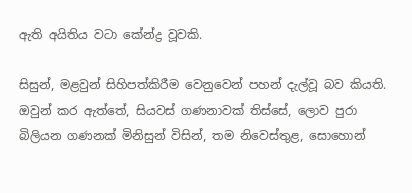ඇති අයිතිය වටා කේන්ද්‍ර වූවකි.

සිසුන්, මළවුන් සිහිපත්කිරීම වෙනුවෙන් පහන් දැල්වූ බව කියති. ඔවුන් කර ඇත්තේ, සියවස් ගණනාවක් තිස්සේ, ලොව පුරා බිලියන ගණනක් මිනිසුන් විසින්, තම නිවෙස්තුළ, සොහොන්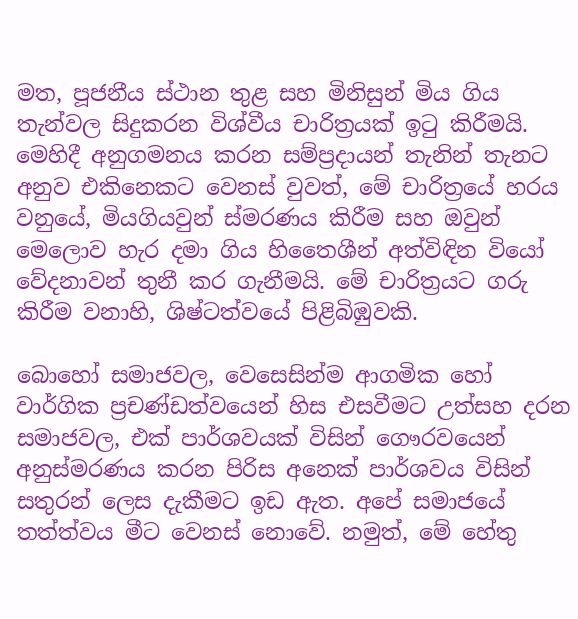මත, පූජනීය ස්ථාන තුළ සහ මිනිසුන් මිය ගිය තැන්වල සිදුකරන විශ්වීය චාරිත්‍රයක් ඉටු කිරීමයි. මෙහිදී අනුගමනය කරන සම්ප්‍රදායන් තැනින් තැනට අනුව එකිනෙකට වෙනස් වුවත්, මේ චාරිත්‍රයේ හරය වනුයේ, මියගියවුන් ස්මරණය කිරීම සහ ඔවුන් මෙලොව හැර දමා ගිය හිතෛශීන් අත්විඳින වියෝ වේදනාවන් තුනී කර ගැනීමයි. මේ චාරිත්‍රයට ගරු කිරීම වනාහි, ශිෂ්ටත්වයේ පිළිබිඹුවකි.

බොහෝ සමාජවල, වෙසෙසින්ම ආගමික හෝ වාර්ගික ප්‍රචණ්ඩත්වයෙන් හිස එසවීමට උත්සහ දරන සමාජවල, එක් පාර්ශවයක් විසින් ගෞරවයෙන් අනුස්මරණය කරන පිරිස අනෙක් පාර්ශවය විසින් සතුරන් ලෙස දැකීමට ඉඩ ඇත. අපේ සමාජයේ තත්ත්වය මීට වෙනස් නොවේ. නමුත්, මේ හේතු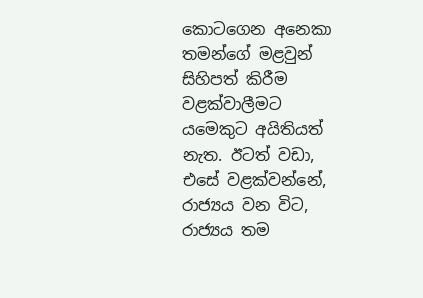කොටගෙන අනෙකා තමන්ගේ මළවුන් සිහිපත් කිරීම වළක්වාලීමට යමෙකුට අයිතියත් නැත. ඊටත් වඩා, එසේ වළක්වන්නේ, රාජ්‍යය වන විට, රාජ්‍යය තම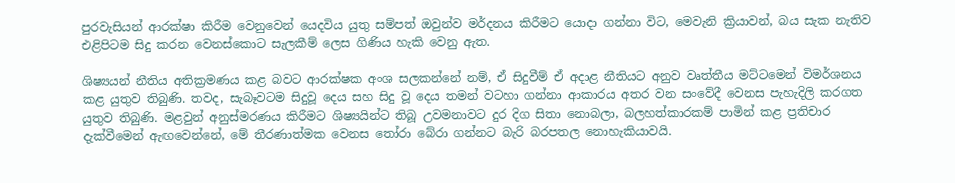පුරවැසියන් ආරක්ෂා කිරීම වෙනුවෙන් යෙදවිය යුතු සම්පත් ඔවුන්ව මර්දනය කිරීමට යොදා ගන්නා විට, මෙවැනි ක්‍රියාවන්, බය සැක නැතිව එළිපිටම සිදු කරන වෙනස්කොට සැලකීම් ලෙස ගිණිය හැකි වෙනු ඇත.

ශිෂ්‍යයන් නීතිය අතික්‍රමණය කළ බවට ආරක්ෂක අංශ සලකන්නේ නම්, ඒ සිදුවීම් ඒ අදාළ නීතියට අනුව වෘත්තීය මට්ටමෙන් විමර්ශනය කළ යුතුව තිබුණි. තවද, සැබෑවටම සිදුවූ දෙය සහ සිදු වූ දෙය තමන් වටහා ගන්නා ආකාරය අතර වන සංවේදී වෙනස පැහැදිලි කරගත යුතුව තිබුණි. මළවුන් අනුස්මරණය කිරීමට ශිෂ්‍යයින්ට තිබූ උවමනාවට දුර දිග සිතා නොබලා, බලහත්කාරකම් පාමින් කළ ප්‍රතිචාර දැක්වීමෙන් ඇඟවෙන්නේ, මේ තීරණාත්මක වෙනස තෝරා බේරා ගන්නට බැරි බරපතල නොහැකියාවයි.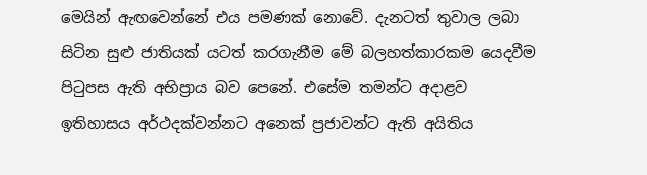මෙයින් ඇඟවෙන්නේ එය පමණක් නොවේ. දැනටත් තුවාල ලබා සිටින සුළු ජාතියක් යටත් කරගැනීම මේ බලහත්කාරකම යෙදවීම පිටුපස ඇති අභිප්‍රාය බව පෙනේ. එසේම තමන්ට අදාළව ඉතිහාසය අර්ථදක්වන්නට අනෙක් ප්‍රජාවන්ට ඇති අයිතිය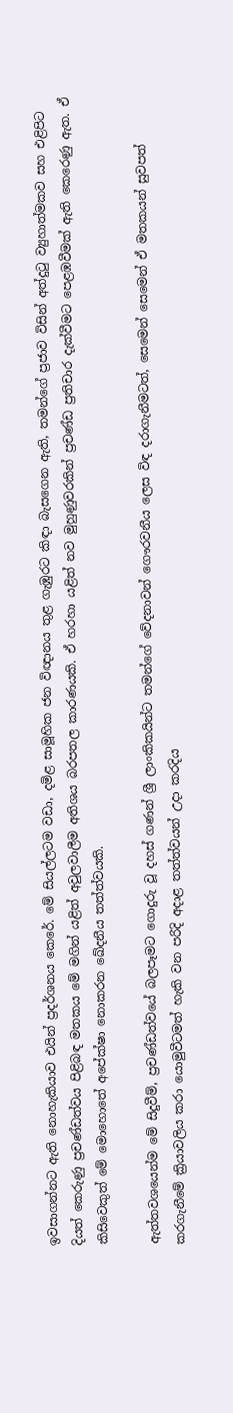ඉවසාගන්නට ඇති නොහැකියාව එයින් ප්‍රදර්ශනය කෙරේ. මේ සියල්ලටම වඩා, දමිළ සාමූහික ජන විඥානය තුළ ගැඹුරට කිඳා බැසගෙන ඇති, තමන්ගේ ප්‍රජාව විසින් අත්දුටු ව්‍යුහාත්මකව සහ එළිපිට දියත් කෙරුණු ප්‍රචණ්ඩත්වය පිළිබඳ මතකය මේ මගින් යළිත් අවුලවාලීම අතිශය බරපතල කාරණයකි. ඒ හරහා යළිත් නව මුහුණුවරකින් ප්‍රචණ්ඩ ප්‍රතිචාර දැක්වීමට පෙළඹවීමක් ඇති කෙරෙණු ඇත. ඒ කිසිවෙකුත් මේ මොහොතේ අපේක්ෂා නොකරන ඛේදනීය තත්ත්වයකි.

ඇත්තවශයෙන්ම මේ සිදුවීම්, ප්‍රචණ්ඩත්වයේ බලපෑමට ගොදුරු වූ දහස් ගණන් ශ්‍රී ලාංකිකයින්ට තමන්ගේ වේදනාවන් ගෞරවනීය ලෙස විඳ දරාගැනීමටත්, සෙමෙන් සෙමෙන් ඒ මතකයන් සුවපත් කරගැනීමේ ක්‍රියාවලිය කරා යොමුවීටමත් හැකි වන පරිදි අදාළ තත්ත්වයන් උදා කරදිය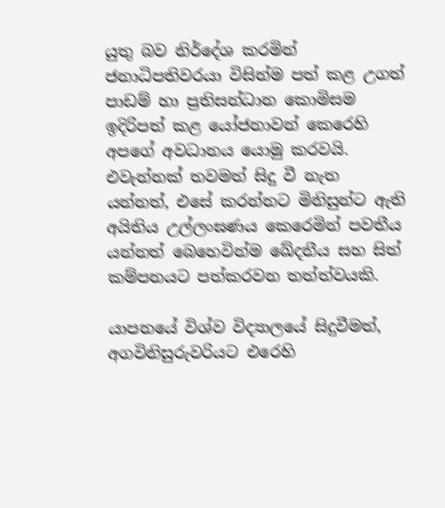යුතු බව නිර්දේශ කරමින් ජනාධිපතිවරයා විසින්ම පත් කළ උගත් පාඩම් හා ප්‍රතිසන්ධාන කොමිසම ඉදිරිපත් කළ යෝජනාවන් කෙරෙහි අපගේ අවධානය යොමු කරවයි. එවැන්නක් තවමත් සිදු වී නැත යන්නත්, එසේ කරන්නට මිනිසුන්ට ඇති අයිතිය උල්ලංඝණය කෙරෙමින් පවතීය යන්නත් බෙහෙවින්ම ඛේදනීය සහ සිත් කම්පනයට පත්කරවන තත්ත්වයකි.

යාපනයේ විශ්ව විද්‍යාලයේ සිදුවීමත්, අගවිනිසුරුවරියට එරෙහි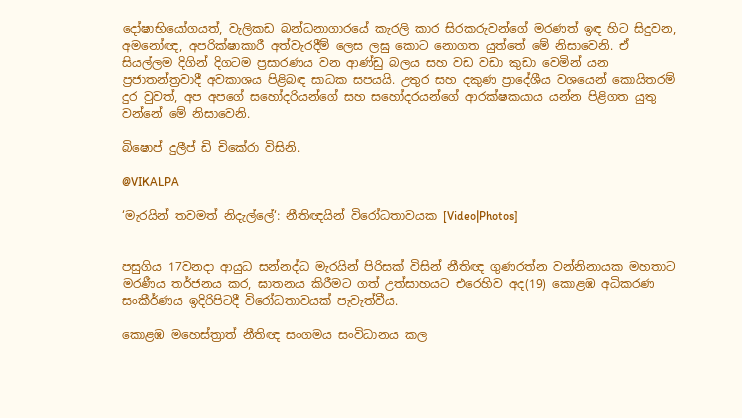දෝෂාභියෝගයත්, වැලිකඩ බන්ධනාගාරයේ කැරලි කාර සිරකරුවන්ගේ මරණත් ඉඳ හිට සිදුවන, අමනෝඥ, අපරික්ෂාකාරී අත්වැරදීම් ලෙස ලඝු කොට නොගත යුත්තේ මේ නිසාවෙනි. ඒ සියල්ලම දිගින් දිගටම ප්‍රසාරණය වන ආණ්ඩු බලය සහ වඩ වඩා කුඩා වෙමින් යන ප්‍රජාතන්ත්‍රවාදී අවකාශය පිළිබඳ සාධක සපයයි. උතුර සහ දකුණ ප්‍රාදේශීය වශයෙන් කොයිතරම් දුර වුවත්, අප අපගේ සහෝදරියන්ගේ සහ සහෝදරයන්ගේ ආරක්ෂකයාය යන්න පිළිගත යුතු වන්නේ මේ නිසාවෙනි.

බිෂොප් දුලීප් ඩි චිකේරා විසිනි.

@VIKALPA

‘මැරයින් තවමත් නිදැල්ලේ‘: නීතිඥයින් විරෝධතාවයක [Video|Photos]


පසුගිය 17වනදා ආයුධ සන්නද්ධ මැරයින් පිරිසක් විසින් නීතිඥ ගුණරත්න වන්නිනායක මහතාට මරණීය තර්ජනය කර, ඝාතනය කිරීමට ගත් උත්සාහයට එරෙහිව අද(19) කොළඹ අධිකරණ සංකීර්ණය ඉදිරිපිටදී විරෝධතාවයක් පැවැත්වීය.

කොළඹ මහෙස්ත්‍රාත් නීතිඥ සංගමය සංවිධානය කල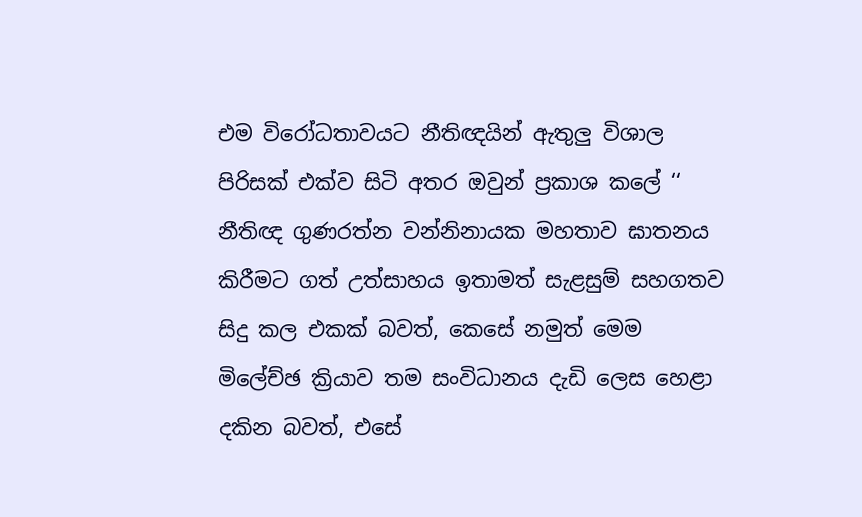එම විරෝධතාවයට නීතිඥයින් ඇතුලු විශාල පිරිසක් එක්ව සිටි අතර ඔවුන් ප්‍රකාශ කලේ ‘‘ නීතිඥ ගුණරත්න වන්නිනායක මහතාව ඝාතනය කිරීමට ගත් උත්සාහය ඉතාමත් සැළසුම් සහගතව සිදු කල එකක් බවත්, කෙසේ නමුත් මෙම මිලේච්ඡ ක්‍රියාව තම සංවිධානය දැඩි ලෙස හෙළා දකින බවත්, එසේ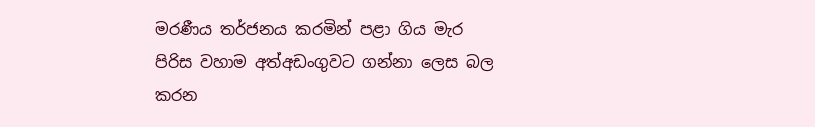මරණීය තර්ජනය කරමින් පළා ගිය මැර පිරිස වහාම අත්අඩංගුවට ගන්නා ලෙස බල කරන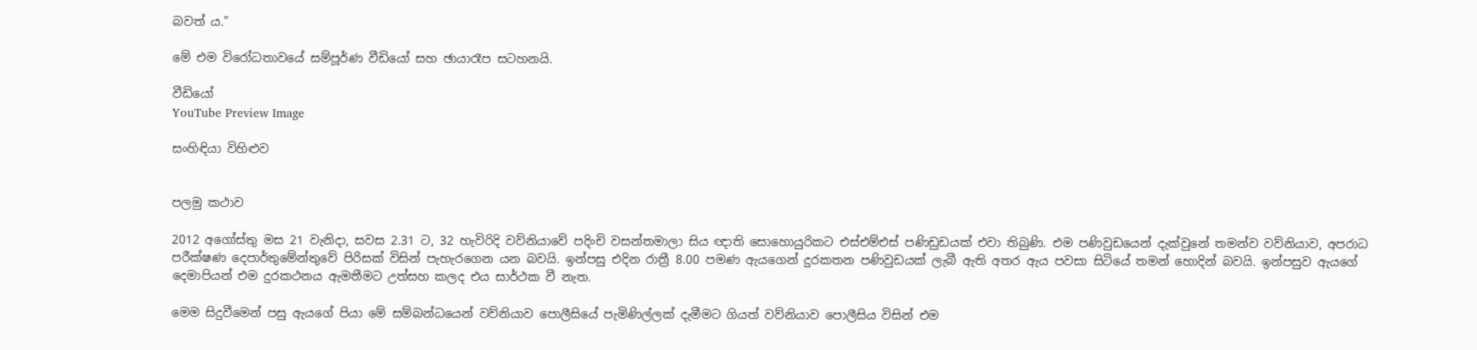බවත් ය.”

මේ එම විරෝධතාවයේ සම්පූර්ණ වීඩියෝ සහ ඡායාරෑප සටහනයි.

වීඩියෝ
YouTube Preview Image

සංහිඳියා විහිළුව


පලමු කථාව

2012 අගෝස්තු මස 21 වැනිදා, සවස 2.31 ට, 32 හැවිරිදි වව්නියාවේ පදිංචි වසන්තමාලා සිය ඥාති සොහොයුරිකට එස්එම්එස් පණිඩුඩයක් එවා තිබුණි. එම පණිවුඩයෙන් දැක්වුනේ තමන්ව වව්නියාව, අපරාධ පරීක්ෂණ දෙපාර්තුමේන්තුවේ පිරිසක් විසින් පැහැරගෙන යන බවයි. ඉන්පසු එදින රාත්‍රී 8.00 පමණ ඇයගෙන් දුරකතන පණිවුඩයක් ලැබී ඇති අතර ඇය පවසා සිටියේ තමන් හොදින් බවයි. ඉන්පසුව ඇයගේ දෙමාපියන් එම දුරකථනය ඇමතීමට උත්සහ කලද එය සාර්ථක වී නැත.

මෙම සිදුවීමෙන් පසු ඇයගේ පියා මේ සම්බන්ධයෙන් වව්නියාව පොලීසියේ පැමිණිල්ලක් දැමීමට ගියත් වව්නියාව පොලීසිය විසින් එම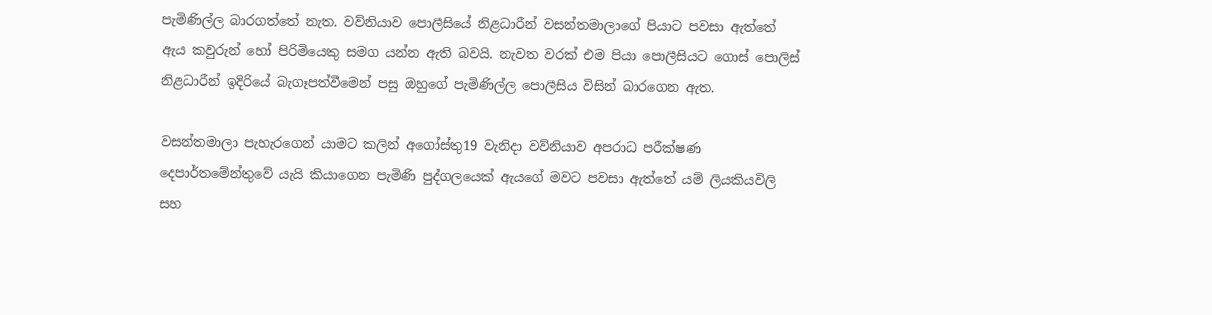පැමිණිල්ල බාරගත්තේ නැත. වව්නියාව පොලීසියේ නිළධාරීන් වසන්තමාලාගේ පියාට පවසා ඇත්තේ ඇය කවුරුන් හෝ පිරිමියෙකු සමග යන්න ඇති බවයි. නැවත වරක් එම පියා පොලීසියට ගොස් පොලිස් නිළධාරීන් ඉදිරියේ බැගෑපත්වීමෙන් පසු ඔහුගේ පැමිණිල්ල පොලීසිය විසින් බාරගෙන ඇත.

වසන්තමාලා පැහැරගෙන් යාමට කලින් අගෝස්තු19 වැනිදා වව්නියාව අපරාධ පරීක්ෂණ දෙපාර්තමේන්තුවේ යැයි කියාගෙන පැමිණි පුද්ගලයෙක් ඇයගේ මවට පවසා ඇත්තේ යම් ලියකියවිලි සහ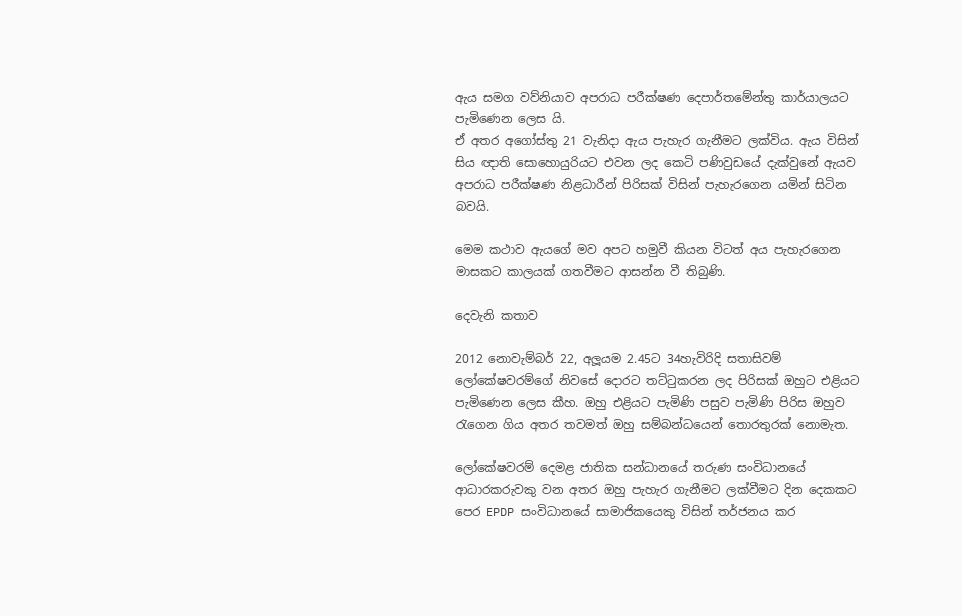ඇය සමග වව්නියාව අපරාධ පරීක්ෂණ දෙපාර්තමේන්තු කාර්යාලයට පැමිණෙන ලෙස යි.
ඒ අතර අගෝස්තු 21 වැනිදා ඇය පැහැර ගැනීමට ලක්විය. ඇය විසින් සිය ඥාති සොහොයුරියට එවන ලද කෙටි පණිවුඩයේ දැක්වුනේ ඇයව අපරාධ පරීක්ෂණ නිළධාරීන් පිරිසක් විසින් පැහැරගෙන යමින් සිටින බවයි.

මෙම කථාව ඇයගේ මව අපට හමුවී කියන විටත් අය පැහැරගෙන මාසකට කාලයක් ගතවීමට ආසන්න වී තිබුණි.

දෙවැනි කතාව

2012 නොවැම්බර් 22, අලූයම 2.45ට 34හැවිරිදි සතාසිවම් ලෝකේෂවරම්ගේ නිවසේ දොරට තට්ටුකරන ලද පිරිසක් ඔහුට එළියට පැමිණෙන ලෙස කීහ. ඔහු එළියට පැමිණි පසුව පැමිණි පිරිස ඔහුව රැගෙන ගිය අතර තවමත් ඔහු සම්බන්ධයෙන් තොරතුරක් නොමැත.

ලෝකේෂවරම් දෙමළ ජාතික සන්ධානයේ තරුණ සංවිධානයේ ආධාරකරුවකු වන අතර ඔහු පැහැර ගැනීමට ලක්වීමට දින දෙකකට පෙර EPDP සංවිධානයේ සාමාජිකයෙකු විසින් තර්ජනය කර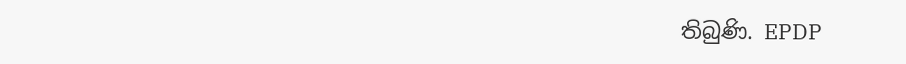තිබුණි. EPDP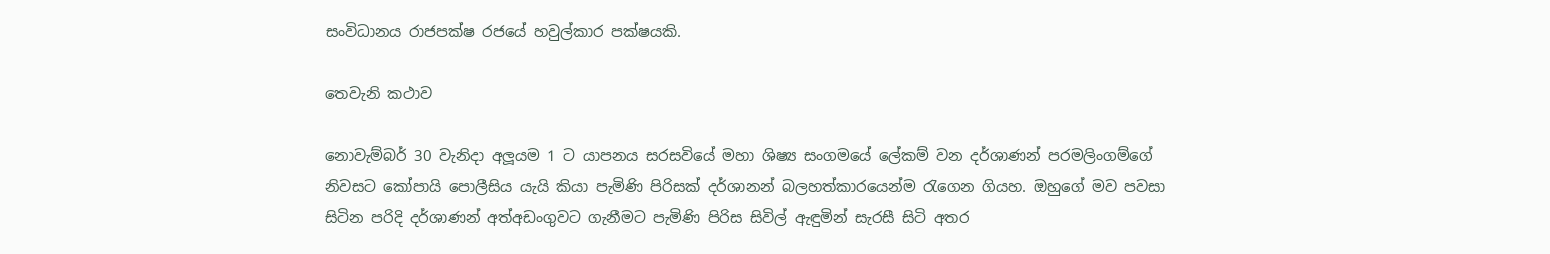සංවිධානය රාජපක්ෂ රජයේ හවුල්කාර පක්ෂයකි.

තෙවැනි කථාව

නොවැම්බර් 30 වැනිදා අලූයම 1 ට යාපනය සරසවියේ මහා ශිෂ්‍ය සංගමයේ ලේකම් වන දර්ශාණන් පරමලිංගම්ගේ නිවසට කෝපායි පොලීසිය යැයි කියා පැමිණි පිරිසක් දර්ශානන් බලහත්කාරයෙන්ම රැගෙන ගියහ. ඔහුගේ මව පවසා සිටින පරිදි දර්ශාණන් අත්අඩංගුවට ගැනීමට පැමිණි පිරිස සිවිල් ඇඳුමින් සැරසී සිටි අතර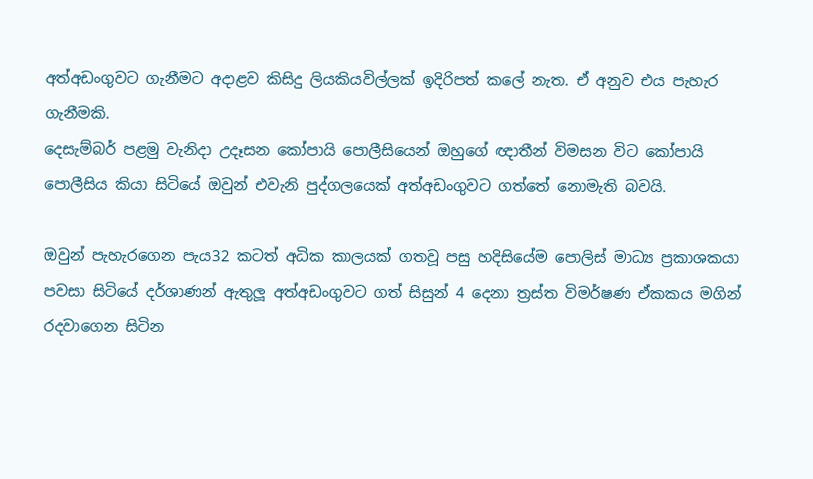අත්අඩංගුවට ගැනීමට අදාළව කිසිදු ලියකියවිල්ලක් ඉදිරිපත් කලේ නැත. ඒ අනුව එය පැහැර ගැනීමකි.
දෙසැම්බර් පළමු වැනිදා උදෑසන කෝපායි පොලීසියෙන් ඔහුගේ ඥාතීන් විමසන විට කෝපායි පොලීසිය කියා සිටියේ ඔවුන් එවැනි පුද්ගලයෙක් අත්අඩංගුවට ගත්තේ නොමැති බවයි.

ඔවුන් පැහැරගෙන පැය32 කටත් අධික කාලයක් ගතවූ පසු හදිසියේම පොලිස් මාධ්‍ය ප්‍රකාශකයා පවසා සිටියේ දර්ශාණන් ඇතුලූ අත්අඩංගුවට ගත් සිසුන් 4 දෙනා ත්‍රස්ත විමර්ෂණ ඒකකය මගින් රදවාගෙන සිටින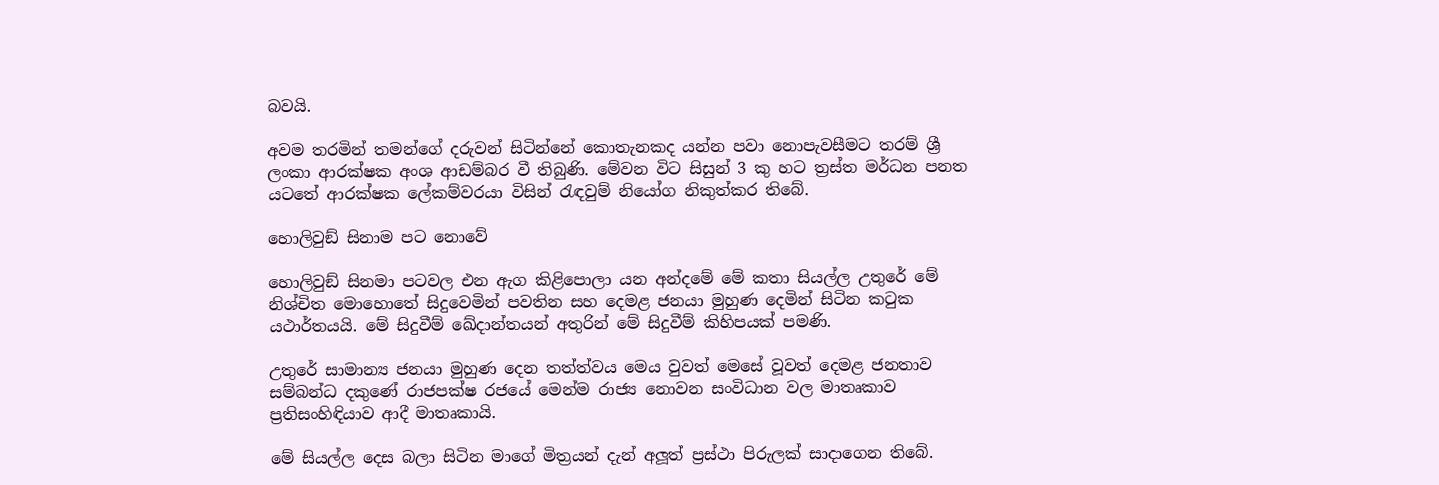බවයි.

අවම තරමින් තමන්ගේ දරුවන් සිටින්නේ කොතැනකද යන්න පවා නොපැවසීමට තරම් ශ්‍රී ලංකා ආරක්ෂක අංශ ආඩම්බර වී තිබුණි. මේවන විට සිසුන් 3 කු හට ත්‍රස්ත මර්ධන පනත යටතේ ආරක්ෂක ලේකම්වරයා විසින් රැඳවුම් නියෝග නිකුත්කර තිබේ.

හොලිවුඞ් සිනාම පට නොවේ

හොලිවුඞ් සිනමා පටවල එන ඇග කිළිපොලා යන අන්දමේ මේ කතා සියල්ල උතුරේ මේ නිශ්චිත මොහොතේ සිදුවෙමින් පවතින සහ දෙමළ ජනයා මුහුණ දෙමින් සිටින කටුක යථාර්තයයි. මේ සිදුවීම් ඛේදාන්තයන් අතුරින් මේ සිදුවීම් කිහිපයක් පමණි.

උතුරේ සාමාන්‍ය ජනයා මුහුණ දෙන තත්ත්වය මෙය වුවත් මෙසේ වූවත් දෙමළ ජනතාව සම්බන්ධ දකුණේ රාජපක්ෂ රජයේ මෙන්ම රාජ්‍ය නොවන සංවිධාන වල මාතෘකාව ප්‍රතිසංහිඳියාව ආදී මාතෘකායි.

මේ සියල්ල දෙස බලා සිටින මාගේ මිත්‍රයන් දැන් අලූත් ප්‍රස්ථා පිරුලක් සාදාගෙන තිබේ.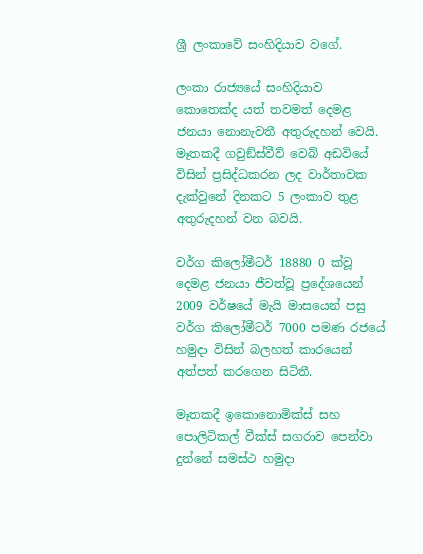ශ්‍රී ලංකාවේ සංහිදියාව වගේ.

ලංකා රාජ්‍යයේ සංහිදියාව කොතෙක්ද යත් තවමත් දෙමළ ජනයා නොනැවතී අතුරුදහන් වෙයි. මෑතකදී ගවුඞ්ස්වීව් වෙබ් අඩවියේ විසින් ප්‍රසිද්ධකරන ලද වාර්තාවක දැක්වුනේ දිනකට 5 ලංකාව තුළ අතුරුදහන් වන බවයි.

වර්ග කිලෝමීටර් 18880 0 ක්වූ දෙමළ ජනයා ජීවත්වූ ප්‍රදේශයෙන් 2009 වර්ෂයේ මැයි මාසයෙන් පසු වර්ග කිලෝමීටර් 7000 පමණ රජයේ හමුදා විසින් බලහත් කාරයෙන් අත්පත් කරගෙන සිටිතී.

මෑතකදී ඉකොනොමික්ස් සහ පොලිටිකල් වීක්ස් සගරාව පෙන්වා දුන්නේ සමස්ථ හමුදා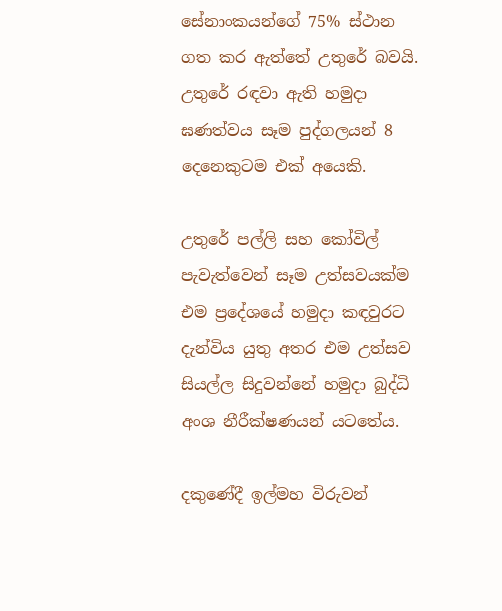සේනාංකයන්ගේ 75% ස්ථාන ගත කර ඇත්තේ උතුරේ බවයි. උතුරේ රඳවා ඇති හමුදා ඝණත්වය සෑම පුද්ගලයන් 8 දෙනෙකුටම එක් අයෙකි.

උතුරේ පල්ලි සහ කෝවිල් පැවැත්වෙන් සෑම උත්සවයක්ම එම ප්‍රදේශයේ හමුදා කඳවුරට දැන්විය යුතු අතර එම උත්සව සියල්ල සිදුවන්නේ හමුදා බුද්ධි අංශ නීරීක්ෂණයන් යටතේය.

දකුණේදී ඉල්මහ විරුවන්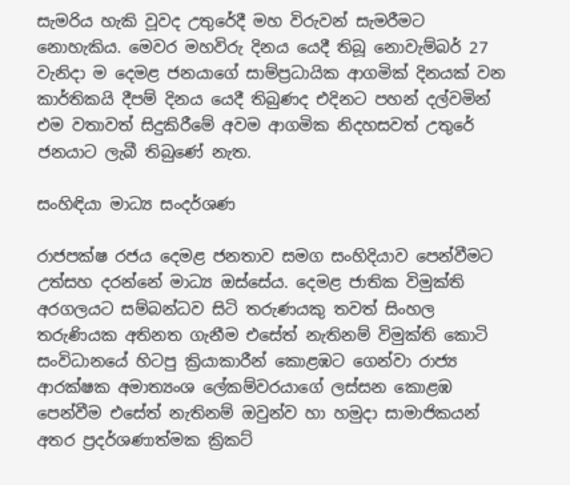සැමරිය හැකි වූවද උතුරේදී මහ විරුවන් සැමරීමට නොහැකිය. මෙවර මහවිරු දිනය යෙදී තිබූ නොවැම්බර් 27 වැනිදා ම දෙමළ ජනයාගේ සාම්ප්‍රධායික ආගමික් දිනයක් වන කාර්තිකයි දීපම් දිනය යෙදී තිබුණද එදිනට පහන් දල්වමින් එම වතාවත් සිදුකිරීමේ අවම ආගමික නිදහසවත් උතුරේ ජනයාට ලැබී තිබුණේ නැත.

සංහිඳියා මාධ්‍ය සංදර්ශණ

රාජපක්ෂ රජය දෙමළ ජනතාව සමග සංහිදියාව පෙන්වීමට උත්සහ දරන්නේ මාධ්‍ය ඔස්සේය. දෙමළ ජාතික විමුක්ති අරගලයට සම්බන්ධව සිටි තරුණයකු තවත් සිංහල තරුණියක අතිනත ගැනීම එසේත් නැතිනම් විමුක්ති කොටි සංවිධානයේ හිටපු ක්‍රියාකාරීන් කොළඹට ගෙන්වා රාජ්‍ය ආරක්ෂක අමාත්‍යංශ ලේකම්වරයාගේ ලස්සන කොළඹ පෙන්වීම එසේත් නැතිනම් ඔවුන්ව හා හමුදා සාමාජිකයන් අතර ප්‍රදර්ශණාත්මක ක්‍රිකට්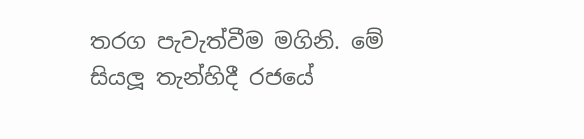තරග පැවැත්වීම මගිනි. මේ සියලූ තැන්හිදී රජයේ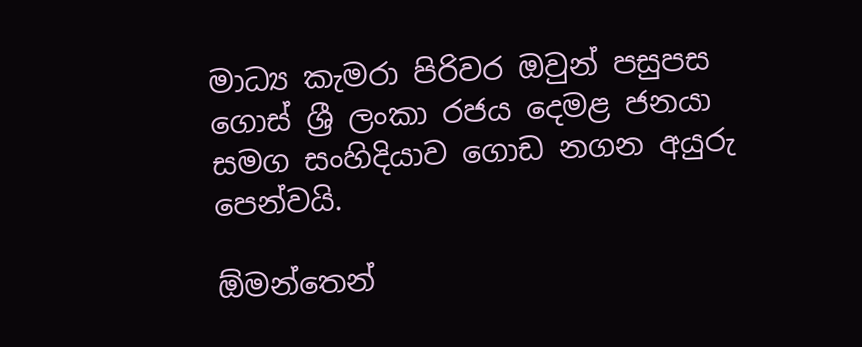මාධ්‍ය කැමරා පිරිවර ඔවුන් පසුපස ගොස් ශ්‍රී ලංකා රජය දෙමළ ජනයා සමග සංහිදියාව ගොඩ නගන අයුරු පෙන්වයි.

ඕමන්තෙන්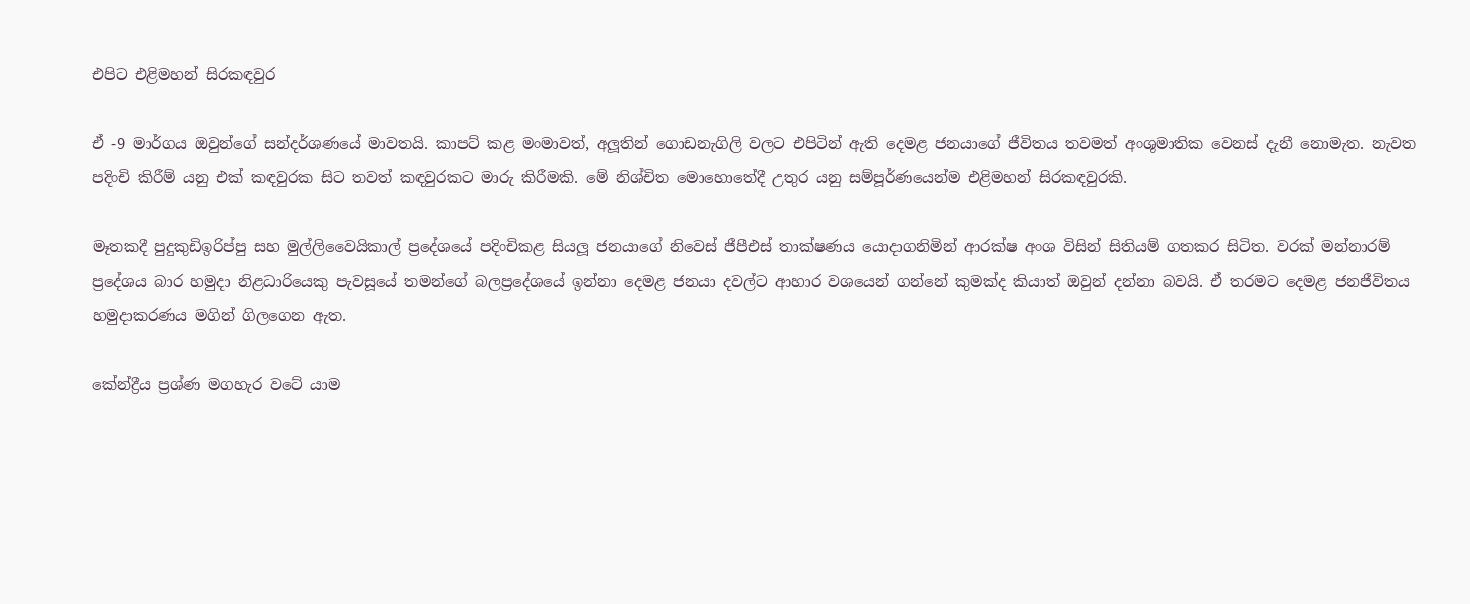එපිට එළිමහන් සිරකඳවුර

ඒ -9 මාර්ගය ඔවුන්ගේ සන්දර්ශණයේ මාවතයි. කාපට් කළ මංමාවත්, අලූතින් ගොඩනැගිලි වලට එපිටින් ඇති දෙමළ ජනයාගේ ජීවිතය තවමත් අංශුමාතික වෙනස් දැනී නොමැත. නැවත පදිංචි කිරීම් යනු එක් කඳවුරක සිට තවත් කඳවුරකට මාරු කිරීමකි. මේ නිශ්චිත මොහොතේදී උතුර යනු සම්පූර්ණයෙන්ම එළිමහන් සිරකඳවුරකි.

මෑතකදී පුදුකුඩිඉරිප්පු සහ මුල්ලිවෛයිකාල් ප්‍රදේශයේ පදිංචිකළ සියලූ ජනයාගේ නිවෙස් ජීපීඑස් තාක්ෂණය යොදාගනිමින් ආරක්ෂ අංශ විසින් සිතියම් ගතකර සිටිත. වරක් මන්නාරම් ප්‍රදේශය බාර හමුදා නිළධාරියෙකු පැවසූයේ තමන්ගේ බලප්‍රදේශයේ ඉන්නා දෙමළ ජනයා දවල්ට ආහාර වශයෙන් ගන්නේ කුමක්ද කියාත් ඔවුන් දන්නා බවයි. ඒ තරමට දෙමළ ජනජීවිතය හමුදාකරණය මගින් ගිලගෙන ඇත.

කේන්ද්‍රීය ප්‍රශ්ණ මගහැර වටේ යාම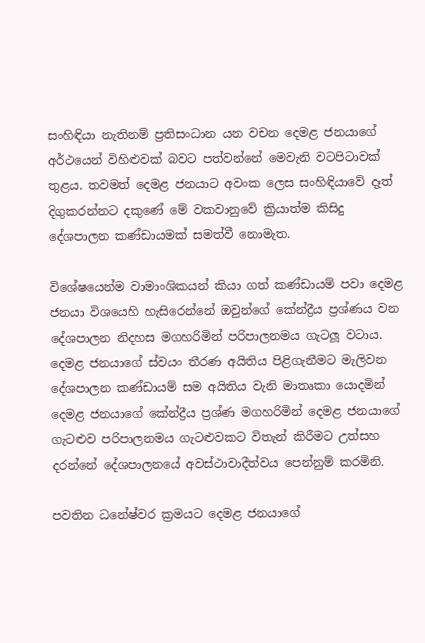සංහිඳියා නැතිනම් ප්‍රතිසංධාන යන වචන දෙමළ ජනයාගේ අර්ථයෙන් විහිළුවක් බවට පත්වන්නේ මෙවැනි වටපිටාවක් තුළය. තවමත් දෙමළ ජනයාට අවංක ලෙස සංහිඳියාවේ දෑත් දිගුකරන්නට දකුණේ මේ වකවානුවේ ක්‍රියාත්ම කිසිදු දේශපාලන කණ්ඩායමක් සමත්වී නොමැත.

විශේෂයෙන්ම වාමාංශිකයන් කියා ගත් කණ්ඩායම් පවා දෙමළ ජනයා විශයෙහි හැසිරෙන්නේ ඔවුන්ගේ කේන්ද්‍රීය ප්‍රශ්ණය වන දේශපාලන නිදහස මගහරිමින් පරිපාලනමය ගැටලූ වටාය. දෙමළ ජනයාගේ ස්වයං තීරණ අයිතිය පිළිගැනීමට මැලිවන දේශපාලන කණ්ඩායම් සම අයිතිය වැනි මාතෘකා යොදමින් දෙමළ ජනයාගේ කේන්ද්‍රීය ප්‍රශ්ණ මගහරිමින් දෙමළ ජනයාගේ ගැටළුව පරිපාලනමය ගැටළුවකට විතැන් කිරීමට උත්සහ දරන්නේ දේශපාලනයේ අවස්ථාවාදීත්වය පෙන්නුම් කරමිනි.

පවතින ධනේෂ්වර ක්‍රමයට දෙමළ ජනයාගේ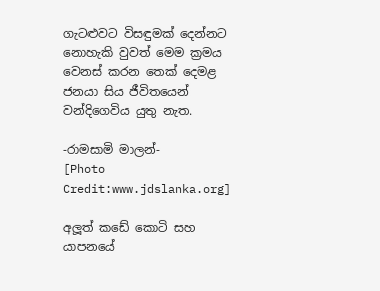ගැටළුවට විසඳුමක් දෙන්නට නොහැකි වුවත් මෙම ක්‍රමය වෙනස් කරන තෙක් දෙමළ ජනයා සිය ජීවිතයෙන් වන්දිගෙවිය යුතු නැත.

-රාමසාමි මාලන්-
[Photo Credit:www.jdslanka.org]

අලූත් කඩේ කොටි සහ යාපනයේ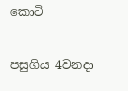කොටි

පසුගිය 4වනදා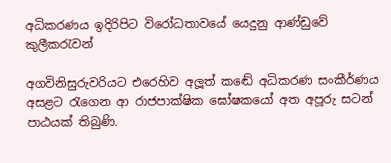අධිකරණය ඉදිරිපිට විරෝධතාවයේ යෙදුනු ආණ්ඩුවේ කුලීකරැවන්

අගවිනිසුරුවරියට එරෙහිව අලූත් කඬේ අධිකරණ සංකීර්ණය අසළට රැගෙන ආ රාජපාක්ෂික ඝෝෂකයෝ අත අපූරු සටන් පාඨයක් තිබුණි.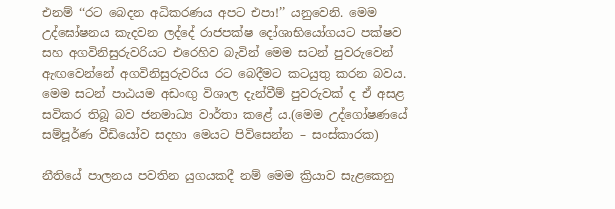එනම් ‘‘රට බෙදන අධිකරණය අපට එපා!’’ යනුවෙනි. මෙම උද්ඝෝෂනය කැදවන ලද්දේ රාජපක්ෂ දෝශාභියෝගයට පක්ෂව සහ අගවිනිසුරුවරියට එරෙහිව බැවින් මෙම සටන් පුවරුවෙන් ඇඟවෙන්නේ අගවිනිසුරුවරිය රට බෙදීමට කටයුතු කරන බවය. මෙම සටන් පාඨයම අඩංඟු විශාල දැන්වීම් පුවරුවක් ද ඒ අසළ සවිකර තිබූ බව ජනමාධ්‍ය වාර්තා කළේ ය.(මෙම උද්ගෝෂණයේ සම්පූර්ණ වීඩියෝව සදහා මෙයට පිවිසෙන්න – සංස්කාරක)

නීතියේ පාලනය පවතින යුගයකදී නම් මෙම ක්‍රියාව සැළකෙනු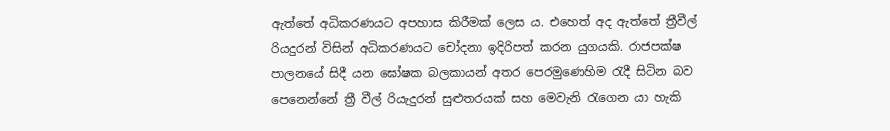ඇත්තේ අධිකරණයට අපහාස කිරීමක් ලෙස ය. එහෙත් අද ඇත්තේ ත්‍රීවීල් රියදුරන් විසින් අධිකරණයට චෝදනා ඉදිරිපත් කරන යුගයකි. රාජපක්ෂ පාලනයේ සිදී යන ඝෝෂක බලකායන් අතර පෙරමුණෙහිම රැදී සිටින බව පෙනෙන්නේ ත්‍රී වීල් රියැදුරන් සුළුතරයක් සහ මෙවැනි රැගෙන යා හැකි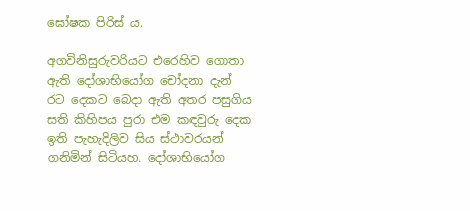ඝෝෂක පිරිස් ය.

අගවිනිසුරුවරියට එරෙහිව ගොතා ඇති දෝශාභියෝග චෝදනා දැන් රට දෙකට බෙදා ඇති අතර පසුගිය සති කිහිපය පුරා එම කඳවුරු දෙක ඉති පැහැදිලිව සිය ස්ථාවරයන් ගනිමින් සිටියහ. දෝශාභියෝග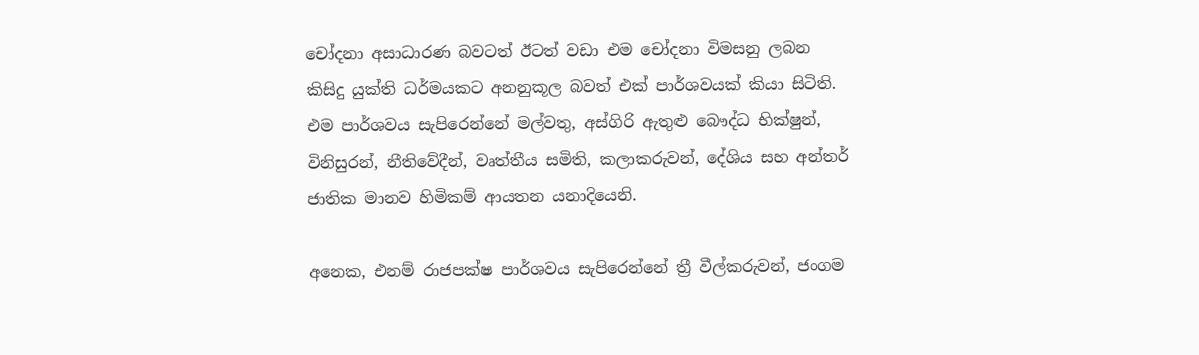චෝදනා අසාධාරණ බවටත් ඊටත් වඩා එම චෝදනා විමසනු ලබන කිසිදු යුක්ති ධර්මයකට අනනුකූල බවත් එක් පාර්ශවයක් කියා සිටිති. එම පාර්ශවය සැපිරෙන්නේ මල්වතු, අස්ගිරි ඇතුළු බෞද්ධ භික්ෂුන්, විනිසුරන්, නීතිවේදීන්, වෘත්තීය සමිති, කලාකරුවන්, දේශිය සහ අන්තර් ජාතික මානව හිමිකම් ආයතන යනාදියෙනි.

අනෙක, එනම් රාජපක්ෂ පාර්ශවය සැපිරෙන්නේ ත්‍රී වීල්කරුවන්, ජංගම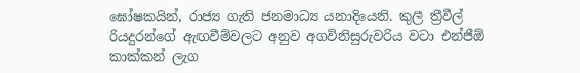ඝෝෂකයින්, රාජ්‍ය ගැති ජනමාධ්‍ය යනාදියෙනි. කුලී ත්‍රීවීල් රියදුරන්ගේ ඇඟවීම්වලට අනුව අගවිනිසුරුවරිය වටා එන්ජීඕ කාක්කන් ලැග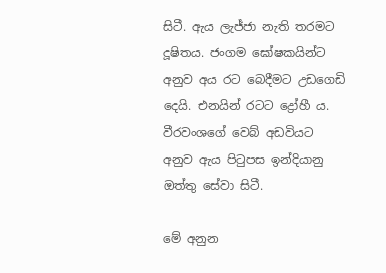සිටී. ඇය ලැජ්ජා නැති තරමට දූෂිතය. ජංගම ඝෝෂකයින්ට අනුව අය රට බෙදීමට උඩගෙඩි දෙයි. එනයින් රටට ද්‍රෝහී ය. වීරවංශගේ වෙබ් අඩවියට අනුව ඇය පිටුපස ඉන්දියානු ඔත්තු සේවා සිටී.

මේ අනුන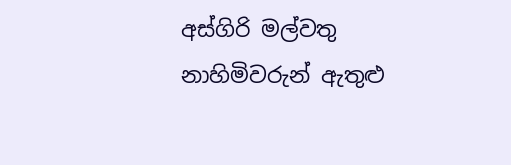අස්ගිරි මල්වතු නාහිමිවරුන් ඇතුළු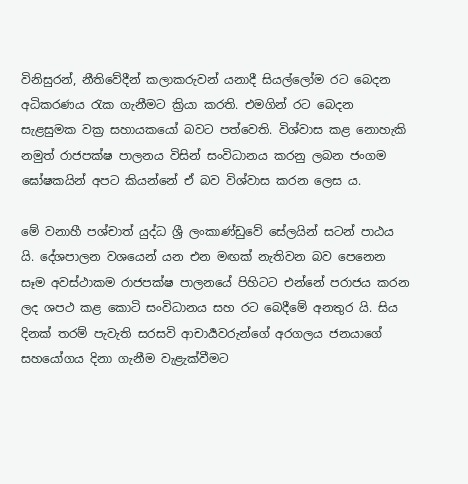විනිසුරන්, නීතිවේදීන් කලාකරුවන් යනාදී සියල්ලෝම රට බෙදන අධිකරණය රැක ගැනීමට ක්‍රියා කරති. එමගින් රට බෙදන සැළසුමක වක්‍ර සහායකයෝ බවට පත්වෙති. විශ්වාස කළ නොහැකි නමුත් රාජපක්ෂ පාලනය විසින් සංවිධානය කරනු ලබන ජංගම ඝෝෂකයින් අපට කියන්නේ ඒ බව විශ්වාස කරන ලෙස ය.

මේ වනාහී පශ්චාත් යුද්ධ ශ්‍රී ලංකාණ්ඩුවේ සේලයින් සටන් පාඨය යි. දේශපාලන වශයෙන් යන එන මඟක් නැතිවන බව පෙනෙන සෑම අවස්ථාකම රාජපක්ෂ පාලනයේ පිහිටට එන්නේ පරාජය කරන ලද ශපථ කළ කොටි සංවිධානය සහ රට බෙදීමේ අනතුර යි. සිය දිනක් තරම් පැවැති සරසවි ආචාර්‍යවරුන්ගේ අරගලය ජනයාගේ සහයෝගය දිනා ගැනීම වැළැක්වීමට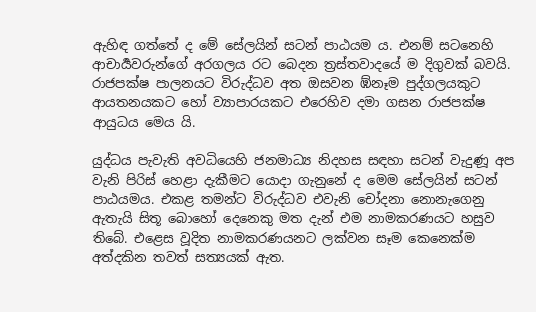ඇහිඳ ගත්තේ ද මේ සේලයින් සටන් පාඨයම ය. එනම් සටනෙහි ආචාර්‍යවරුන්ගේ අරගලය රට බෙදන ත්‍රස්තවාදයේ ම දිගුවක් බවයි. රාජපක්ෂ පාලනයට විරුද්ධව අත ඔසවන ඹ්නෑම පුද්ගලයකුට ආයතනයකට හෝ ව්‍යාපාරයකට එරෙහිව දමා ගසන රාජපක්ෂ ආයුධය මෙය යි.

යුද්ධය පැවැති අවධියෙහි ජනමාධ්‍ය නිදහස සඳහා සටන් වැදුණූ අප වැනි පිරිස් හෙළා දැකීමට යොදා ගැනුනේ ද මෙම සේලයින් සටන් පාඨයමය. එකළ තමන්ට විරුද්ධව එවැනි චෝදනා නොනැගෙනු ඇතැයි සිතූ බොහෝ දෙනෙකු මත දැන් එම නාමකරණයට හසුව තිබේ. එළෙස වූදිත නාමකරණයනට ලක්වන සෑම කෙනෙක්ම අත්දකින තවත් සත්‍යයක් ඇත.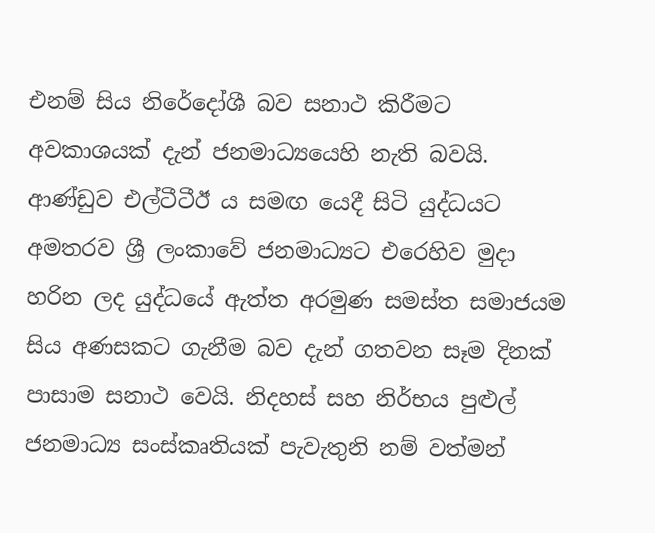එනම් සිය නිරේදෝශී බව සනාථ කිරීමට අවකාශයක් දැන් ජනමාධ්‍යයෙහි නැති බවයි. ආණ්ඩුව එල්ටීටීඊ ය සමඟ යෙදී සිටි යුද්ධයට අමතරව ශ්‍රී ලංකාවේ ජනමාධ්‍යට එරෙහිව මුදා හරින ලද යුද්ධයේ ඇත්ත අරමුණ සමස්ත සමාජයම සිය අණසකට ගැනීම බව දැන් ගතවන සෑම දිනක් පාසාම සනාථ වෙයි. නිදහස් සහ නිර්භය පුළුල් ජනමාධ්‍ය සංස්කෘතියක් පැවැතුනි නම් වත්මන්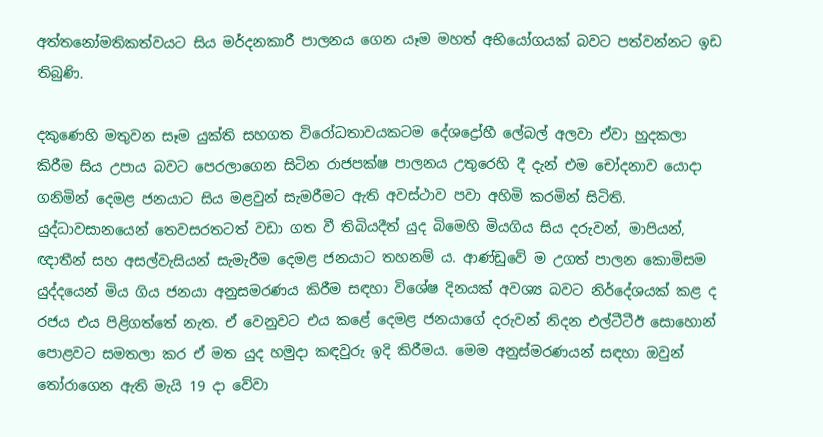අත්තනෝමතිකත්වයට සිය මර්දනකාරී පාලනය ගෙන යෑම මහත් අභියෝගයක් බවට පත්වන්නට ඉඩ තිබුණි.

දකුණෙහි මතුවන සෑම යුක්ති සහගත විරෝධතාවයකටම දේශද්‍රෝහී ලේබල් අලවා ඒවා හුදකලා කිරීම සිය උපාය බවට පෙරලාගෙන සිටින රාජපක්ෂ පාලනය උතුරෙහි දී දැන් එම චෝදනාව යොදා ගනිමින් දෙමළ ජනයාට සිය මළවුන් සැමරීමට ඇති අවස්ථාව පවා අහිමි කරමින් සිටිති. යුද්ධාවසානයෙන් තෙවසරතටත් වඩා ගත වී තිබියදීත් යුද බිමෙහි මියගිය සිය දරුවන්, මාපියන්, ඥාතීන් සහ අසල්වැසියන් සැමැරීම දෙමළ ජනයාට තහනම් ය. ආණ්ඩුවේ ම උගත් පාලන කොමිසම යුද්දයෙන් මිය ගිය ජනයා අනුසමරණය කිරීම සඳහා විශේෂ දිනයක් අවශ්‍ය බවට නිර්දේශයක් කළ ද රජය එය පිළිගත්තේ නැත. ඒ වෙනුවට එය කළේ දෙමළ ජනයාගේ දරුවන් නිදන එල්ටීටීඊ සොහොන් පොළවට සමතලා කර ඒ මත යුද හමුදා කඳවුරු ඉදි කිරීමය. මෙම අනුස්මරණයන් සඳහා ඔවුන් තෝරාගෙන ඇති මැයි 19 දා වේවා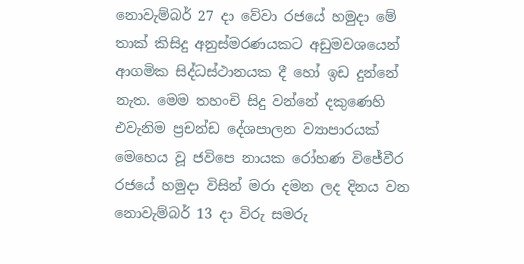නොවැම්බර් 27 දා වේවා රජයේ හමුදා මේ තාක් කිසිදු අනුස්මරණයකට අඩුමවශයෙන් ආගමික සිද්ධස්ථානයක දී හෝ ඉඩ දුන්නේ නැත. මෙම තහංචි සිදු වන්නේ දකුණෙහි එවැනිම ප්‍රචන්ඩ දේශපාලන ව්‍යාපාරයක් මෙහෙය වූ ජවිපෙ නායක රෝහණ විජේවීර රජයේ හමුදා විසින් මරා දමන ලද දිනය වන නොවැම්බර් 13 දා විරු සමරු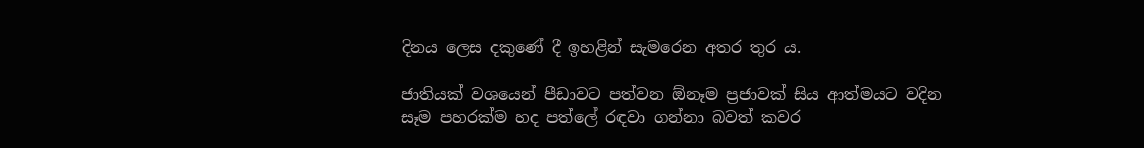දිනය ලෙස දකුණේ දී ඉහළින් සැමරෙන අතර තුර ය.

ජාතියක් වශයෙන් පීඩාවට පත්වන ඕනෑම ප්‍රජාවක් සිය ආත්මයට වදින සෑම පහරක්ම හද පත්ලේ රඳවා ගන්නා බවත් කවර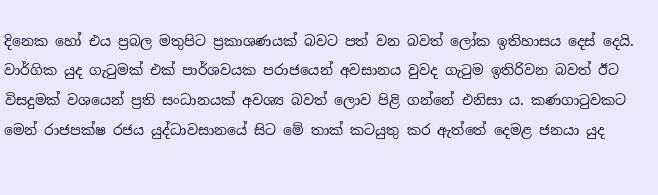දිනෙක හෝ එය ප්‍රබල මතුපිට ප්‍රකාශණයක් බවට පත් වන බවත් ලෝක ඉතිහාසය දෙස් දෙයි. වාර්ගික යුද ගැටුමක් එක් පාර්ශවයක පරාජයෙන් අවසානය වුවද ගැටුම ඉතිරිවන බවත් ඊට විසදුමක් වශයෙන් ප්‍රති සංධානයක් අවශ්‍ය බවත් ලොව පිළි ගන්නේ එනිසා ය. කණගාටුවකට මෙන් රාජපක්ෂ රජය යුද්ධාවසානයේ සිට මේ තාක් කටයුතු කර ඇත්තේ දෙමළ ජනයා යුද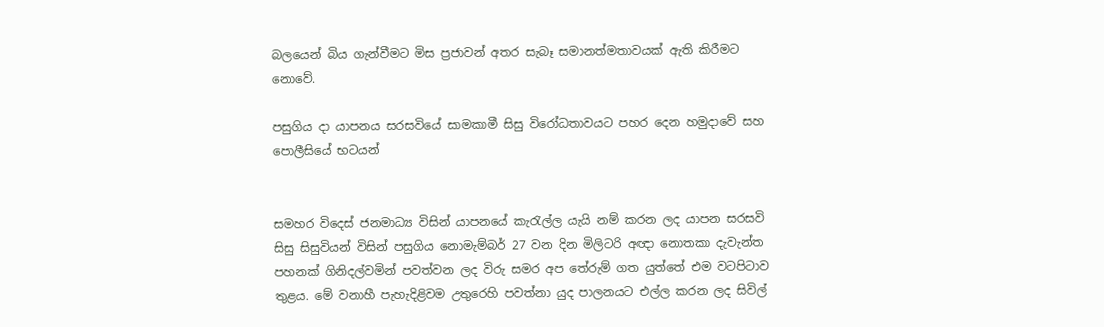බලයෙන් බිය ගැන්වීමට මිස ප්‍රජාවන් අතර සැබෑ සමානත්මතාවයක් ඇති කිරීමට නොවේ.

පසුගිය දා යාපනය සරසවියේ සාමකාමී සිසු විරෝධතාවයට පහර දෙන හමුදාවේ සහ පොලීසියේ භටයන්


සමහර විදෙස් ජනමාධ්‍ය විසින් යාපනයේ කැරැල්ල යැයි නම් කරන ලද යාපන සරසවි සිසු සිසුවියන් විසින් පසුගිය නොමැම්බර් 27 වන දින මිලිටරි අඥා නොතකා දැවැන්ත පහනක් ගිනිදල්වමින් පවත්වන ලද විරු සමර අප තේරුම් ගත යුත්තේ එම වටපිටාව තුළය. මේ වනාහී පැහැදිළිවම උතුරෙහි පවත්නා යුද පාලනයට එල්ල කරන ලද සිවිල්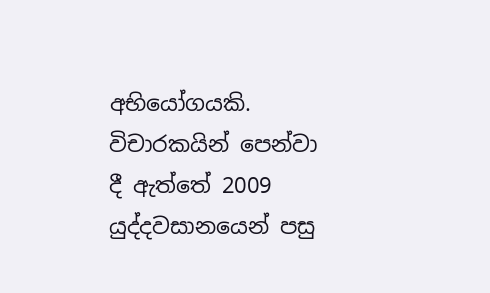අභියෝගයකි. විචාරකයින් පෙන්වා දී ඇත්තේ 2009 යුද්දවසානයෙන් පසු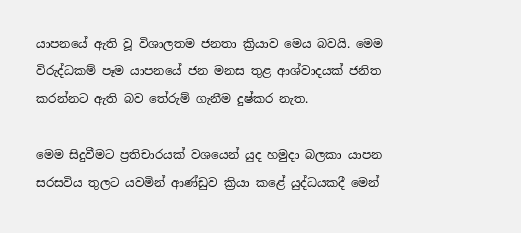යාපනයේ ඇති වූ විශාලතම ජනතා ක්‍රියාව මෙය බවයි. මෙම විරුද්ධකම් පෑම යාපනයේ ජන මනස තුළ ආශ්වාදයක් ජනිත කරන්නට ඇති බව තේරුම් ගැනීම දුෂ්කර නැත.

මෙම සිදුවීමට ප්‍රතිචාරයක් වශයෙන් යුද හමුදා බලකා යාපන සරසවිය තුලට යවමින් ආණ්ඩුව ක්‍රියා කළේ යුද්ධයකදී මෙන්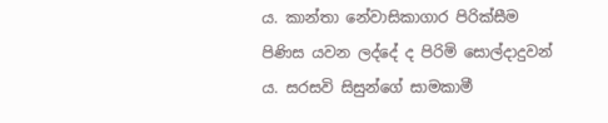ය. කාන්තා නේවාසිකාගාර පිරික්සීම පිණිස යවන ලද්දේ ද පිරිමි සොල්දාදුවන් ය. සරසවි සිසුන්ගේ සාමකාමී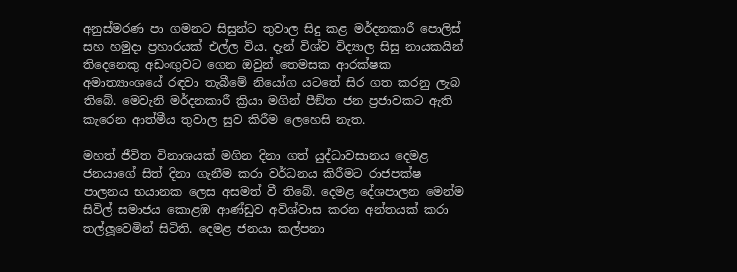අනුස්මරණ පා ගමනට සිසුන්ට තුවාල සිදු කළ මර්දනකාරී පොලිස් සහ හමුදා ප්‍රහාරයක් එල්ල විය. දැන් විශ්ව විද්‍යාල සිසු නායකයින් තිදෙනෙකු අඩංඟුවට ගෙන ඔවුන් තෙමසක ආරක්ෂක අමාත්‍යාංශයේ රඳවා තැබීමේ නියෝග යටතේ සිර ගත කරනු ලැබ තිබේ. මෙවැනි මර්දනකාරී ක්‍රියා මගින් පීඞ්ත ජන ප්‍රජාවකට ඇති කැරෙන ආත්මීය තුවාල සුව කිරීම ලෙහෙසි නැත.

මහත් ජීවිත විනාශයක් මගින දිනා ගත් යුද්ධාවසානය දෙමළ ජනයාගේ සිත් දිනා ගැනීම කරා වර්ධනය කිරීමට රාජපක්ෂ පාලනය භයානක ලෙස අසමත් වී තිබේ. දෙමළ දේශපාලන මෙන්ම සිවිල් සමාජය කොළඹ ආණ්ඩුව අවිශ්වාස කරන අන්තයක් කරා තල්ලූවෙමින් සිටිති. දෙමළ ජනයා කල්පනා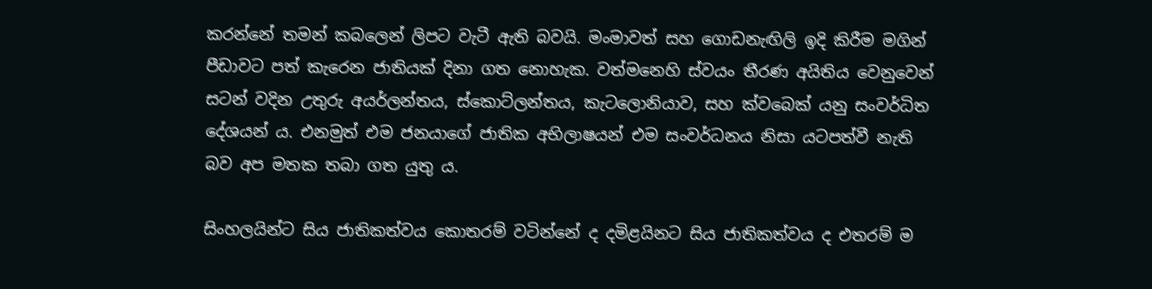කරන්නේ තමන් කබලෙන් ලිපට වැටී ඇති බවයි. මංමාවත් සහ ගොඩනැඟිලි ඉදි කිරීම මගින් පීඩාවට පත් කැරෙන ජාතියක් දිනා ගත නොහැක. වත්මනෙහි ස්වයං තීරණ අයිතිය වෙනුවෙන් සටන් වදින උතුරු අයර්ලන්තය, ස්කොට්ලන්තය, කැටලොනියාව, සහ ක්වබෙක් යනු සංවර්ධිත දේශයන් ය. එනමුත් එම ජනයාගේ ජාතික අභිලාෂයන් එම සංවර්ධනය නිසා යටපත්වී නැති බව අප මතක තබා ගත යුතු ය.

සිංහලයින්ට සිය ජාතිකත්වය කොතරම් වටින්නේ ද දමිළයිනට සිය ජාතිකත්වය ද එතරම් ම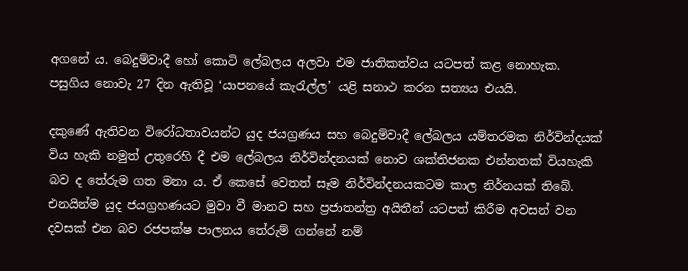අගනේ ය. බෙදුම්වාදී හෝ කොටි ලේබලය අලවා එම ජාතිකත්වය යටපත් කළ නොහැක. පසුගිය නොවැ 27 දින ඇතිවූ ‘යාපනයේ කැරැල්ල’ යළි සනාථ කරන සත්‍යය එයයි.

දකුණේ ඇතිවන විරෝධතාවයන්ට යුද ජයග්‍රණය සහ බෙදුම්වාදී ලේබලය යම්තරමක නිර්වින්දයක් විය හැකි නමුත් උතුරෙහි දී එම ලේබලය නිර්වින්දනයක් නොව ශක්තිජනක එන්නතක් වියහැකි බව ද තේරුම ගත මනා ය. ඒ කෙසේ වෙතත් සෑම නිර්වින්දනයකටම කාල නිර්නයක් තිබේ. එනයින්ම යුද ජයග්‍රහණයට මුවා වී මානව සහ ප්‍රජාතන්ත්‍ර අයිතීන් යටපත් කිරීම අවසන් වන දවසක් එන බව රජපක්ෂ පාලනය තේරුම් ගන්නේ නම්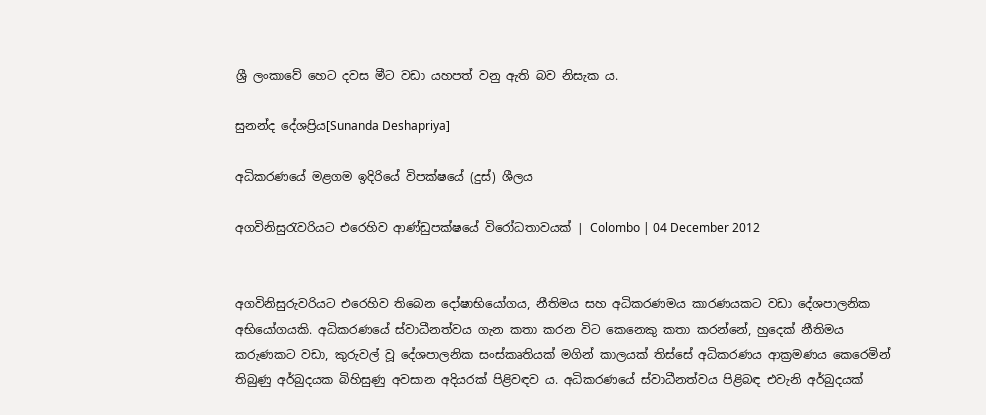ශ්‍රී ලංකාවේ හෙට දවස මීට වඩා යහපත් වනු ඇති බව නිසැක ය.

සුනන්ද දේශප්‍රිය[Sunanda Deshapriya]

අධිකරණයේ මළගම ඉදිරියේ විපක්ෂයේ (දුස්) ශීලය

අගවිනිසුරැවරියට එරෙහිව ආණ්ඩුපක්ෂයේ විරෝධතාවයක් | Colombo | 04 December 2012


අගවිනිසුරුවරියට එරෙහිව තිබෙන දෝෂාභියෝගය, නීතිමය සහ අධිකරණමය කාරණයකට වඩා දේශපාලනික අභියෝගයකි. අධිකරණයේ ස්වාධීනත්වය ගැන කතා කරන විට කෙනෙකු කතා කරන්නේ, හුදෙක් නීතිමය කරුණකට වඩා, කුරුවල් වූ දේශපාලනික සංස්කෘතියක් මගින් කාලයක් තිස්සේ අධිකරණය ආක්‍රමණය කෙරෙමින් තිබුණු අර්බුදයක බිහිසුණු අවසාන අදියරක් පිළිවඳව ය. අධිකරණයේ ස්වාධීනත්වය පිළිබඳ එවැනි අර්බුදයක්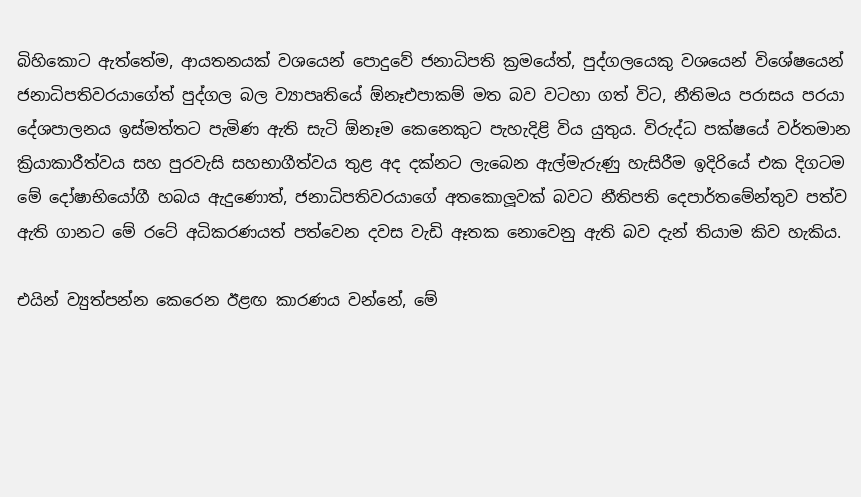බිහිකොට ඇත්තේම, ආයතනයක් වශයෙන් පොදුවේ ජනාධිපති ක්‍රමයේත්, පුද්ගලයෙකු වශයෙන් විශේෂයෙන් ජනාධිපතිවරයාගේත් පුද්ගල බල ව්‍යාපෘතියේ ඕනෑඑපාකම් මත බව වටහා ගත් විට, නීතිමය පරාසය පරයා දේශපාලනය ඉස්මත්තට පැමිණ ඇති සැටි ඕනෑම කෙනෙකුට පැහැදිළි විය යුතුය. විරුද්ධ පක්ෂයේ වර්තමාන ක්‍රියාකාරීත්වය සහ පුරවැසි සහභාගීත්වය තුළ අද දක්නට ලැබෙන ඇල්මැරුණු හැසිරීම ඉදිරියේ එක දිගටම මේ දෝෂාභියෝගී හබය ඇදුණොත්, ජනාධිපතිවරයාගේ අතකොලූවක් බවට නීතිපති දෙපාර්තමේන්තුව පත්ව ඇති ගානට මේ රටේ අධිකරණයත් පත්වෙන දවස වැඩි ඈතක නොවෙනු ඇති බව දැන් තියාම කිව හැකිය.

එයින් ව්‍යුත්පන්න කෙරෙන ඊළඟ කාරණය වන්නේ, මේ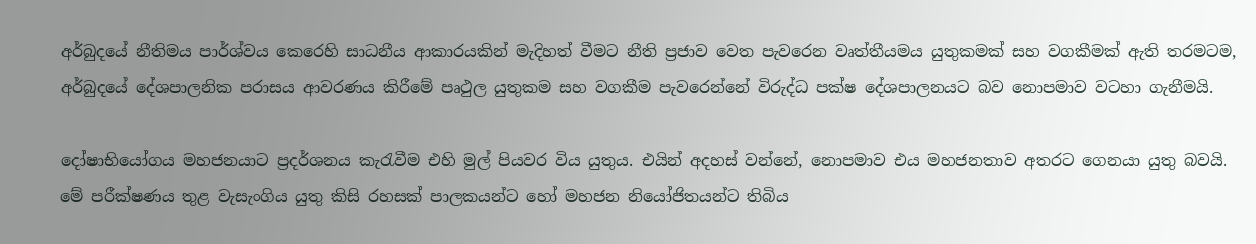අර්බුදයේ නීතිමය පාර්ශ්වය කෙරෙහි සාධනීය ආකාරයකින් මැදිහත් වීමට නීති ප්‍රජාව වෙත පැවරෙන වෘත්තීයමය යුතුකමක් සහ වගකීමක් ඇති තරමටම, අර්බුදයේ දේශපාලනික පරාසය ආවරණය කිරීමේ පෘථුල යුතුකම සහ වගකීම පැවරෙන්නේ විරුද්ධ පක්ෂ දේශපාලනයට බව නොපමාව වටහා ගැනීමයි.

දෝෂාභියෝගය මහජනයාට ප්‍රදර්ශනය කැරැවීම එහි මුල් පියවර විය යුතුය. එයින් අදහස් වන්නේ, නොපමාව එය මහජනතාව අතරට ගෙනයා යුතු බවයි. මේ පරීක්ෂණය තුළ වැසැංගිය යුතු කිසි රහසක් පාලකයන්ට හෝ මහජන නියෝජිතයන්ට තිබිය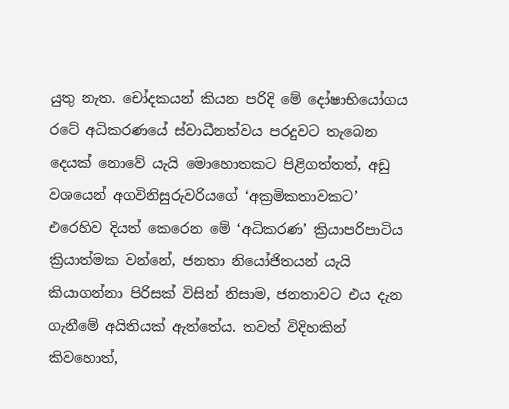යුතු නැත. චෝදකයන් කියන පරිදි මේ දෝෂාභියෝගය රටේ අධිකරණයේ ස්වාධීනත්වය පරදුවට තැබෙන දෙයක් නොවේ යැයි මොහොතකට පිළිගත්තත්, අඩු වශයෙන් අගවිනිසුරුවරියගේ ‘අක්‍රමිකතාවකට’ එරෙහිව දියත් කෙරෙන මේ ‘අධිකරණ’ ක්‍රියාපරිපාටිය ක්‍රියාත්මක වන්නේ, ජනතා නියෝජිතයන් යැයි කියාගන්නා පිරිසක් විසින් නිසාම, ජනතාවට එය දැන ගැනීමේ අයිතියක් ඇත්තේය. තවත් විදිහකින් කිවහොත්,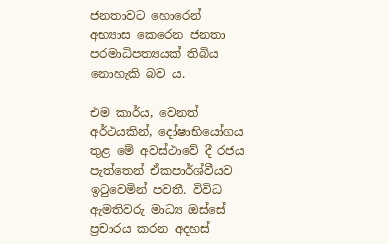ජනතාවට හොරෙන් අභ්‍යාස කෙරෙන ජනතා පරමාධිපත්‍යයක් තිබිය නොහැකි බව ය.

එම කාර්ය, වෙනත් අර්ථයකින්, දෝෂාභියෝගය තුළ මේ අවස්ථාවේ දී රජය පැත්තෙන් ඒකපාර්ශ්වීයව ඉටුවෙමින් පවතී. විවිධ ඇමතිවරු මාධ්‍ය ඔස්සේ ප්‍රචාරය කරන අදහස්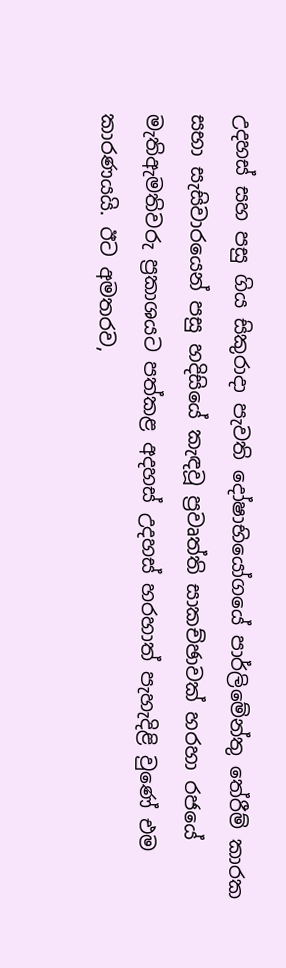උදහස් සහ පසු ගිය සිකුරාදා පැවති දෝෂාභියෝගයේ පාර්ලිමේන්තු තේරීම් කාරක සභා සැසිවාරයෙන් පසු හදිසියේ කැඳවූ ප්‍රවෘත්ති සාකච්ඡාවක් හරහා රජයේ මැතිඇමතිවරු ප්‍රකාශයට පත්කළ අදහස් උදහස් හරහාත් පැහැදිළි වුණේ එම කාරණයයි. ඊට අමතරව,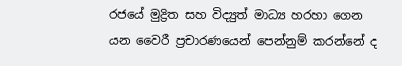රජයේ මුද්‍රිත සහ විද්‍යුත් මාධ්‍ය හරහා ගෙන යන වෛරී ප්‍රචාරණයෙන් පෙන්නුම් කරන්නේ ද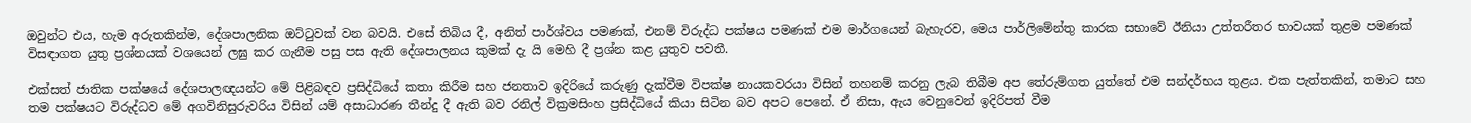ඔවුන්ට එය, හැම අරුතකින්ම, දේශපාලනික ඔට්ටුවක් වන බවයි. එසේ තිබිය දී, අනිත් පාර්ශ්වය පමණක්, එනම් විරුද්ධ පක්ෂය පමණක් එම මාර්ගයෙන් බැහැරව, මෙය පාර්ලිමේන්තු කාරක සභාවේ ඊනියා උත්තරීතර භාවයක් තුළම පමණක් විසඳාගත යුතු ප්‍රශ්නයක් වශයෙන් ලඝු කර ගැනීම පසු පස ඇති දේශපාලනය කුමක් දැ යි මෙහි දී ප්‍රශ්න කළ යුතුව පවතී.

එක්සත් ජාතික පක්ෂයේ දේශපාලඥයන්ට මේ පිළිබඳව ප්‍රසිද්ධියේ කතා කිරීම සහ ජනතාව ඉදිරියේ කරුණු දැක්වීම විපක්ෂ නායකවරයා විසින් තහනම් කරනු ලැබ තිබීම අප තේරුම්ගත යුත්තේ එම සන්දර්භය තුළය. එක පැත්තකින්, තමාට සහ තම පක්ෂයට විරුද්ධව මේ අගවිනිසුරුවරිය විසින් යම් අසාධාරණ තීන්දු දී ඇති බව රනිල් වික්‍රමසිංහ ප්‍රසිද්ධියේ කියා සිටින බව අපට පෙනේ. ඒ නිසා, ඇය වෙනුවෙන් ඉදිරිපත් වීම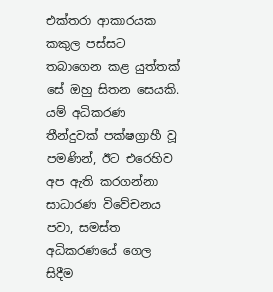එක්තරා ආකාරයක කකුල පස්සට තබාගෙන කළ යුත්තක් සේ ඔහු සිතන සෙයකි. යම් අධිකරණ තීන්දුවක් පක්ෂග්‍රාහී වූ පමණින්, ඊට එරෙහිව අප ඇති කරගන්නා සාධාරණ විවේචනය පවා, සමස්ත අධිකරණයේ ගෙල සිදීම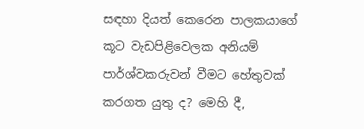සඳහා දියත් කෙරෙන පාලකයාගේ කූට වැඩපිළිවෙලක අනියම් පාර්ශ්වකරුවන් වීමට හේතුවක් කරගත යුතු ද? මෙහි දී,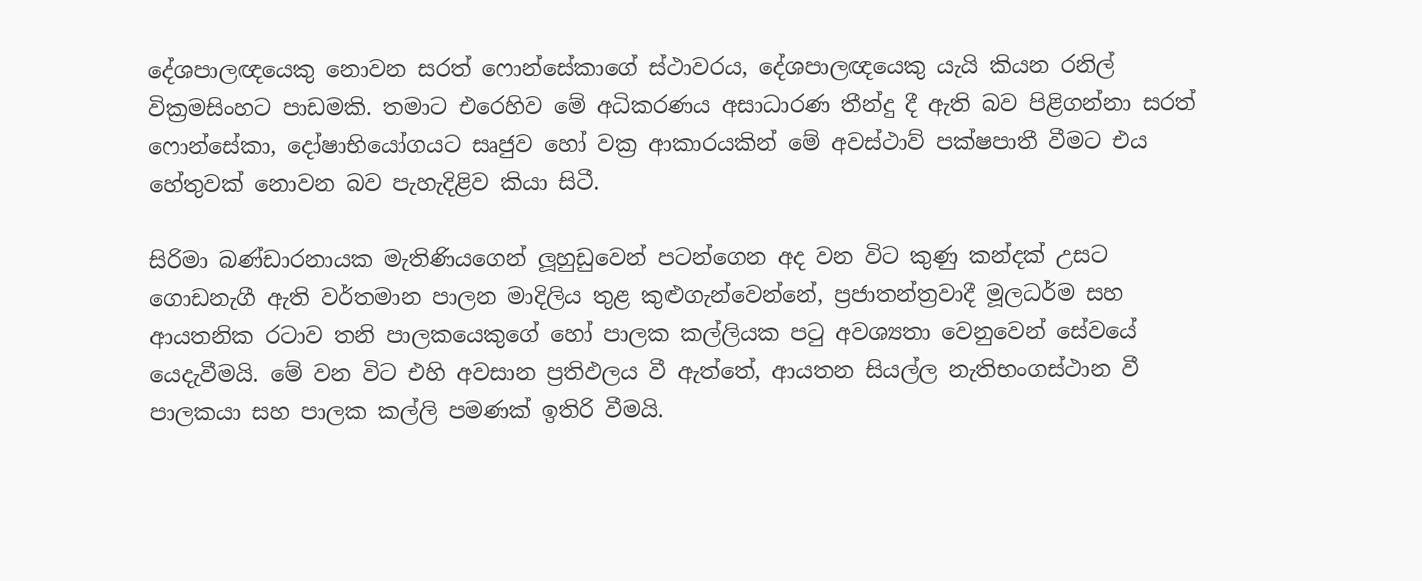දේශපාලඥයෙකු නොවන සරත් ෆොන්සේකාගේ ස්ථාවරය, දේශපාලඥයෙකු යැයි කියන රනිල් වික්‍රමසිංහට පාඩමකි. තමාට එරෙහිව මේ අධිකරණය අසාධාරණ තීන්දු දී ඇති බව පිළිගන්නා සරත් ෆොන්සේකා, දෝෂාභියෝගයට සෘජුව හෝ වක්‍ර ආකාරයකින් මේ අවස්ථාව් පක්ෂපාතී වීමට එය හේතුවක් නොවන බව පැහැදිළිව කියා සිටී.

සිරිමා බණ්ඩාරනායක මැතිණියගෙන් ලූහුඩුවෙන් පටන්ගෙන අද වන විට කුණු කන්දක් උසට ගොඩනැගී ඇති වර්තමාන පාලන මාදිලිය තුළ කුළුගැන්වෙන්නේ, ප්‍රජාතන්ත්‍රවාදී මූලධර්ම සහ ආයතනික රටාව තනි පාලකයෙකුගේ හෝ පාලක කල්ලියක පටු අවශ්‍යතා වෙනුවෙන් සේවයේ යෙදැවීමයි. මේ වන විට එහි අවසාන ප්‍රතිඵලය වී ඇත්තේ, ආයතන සියල්ල නැතිභංගස්ථාන වී පාලකයා සහ පාලක කල්ලි පමණක් ඉතිරි වීමයි.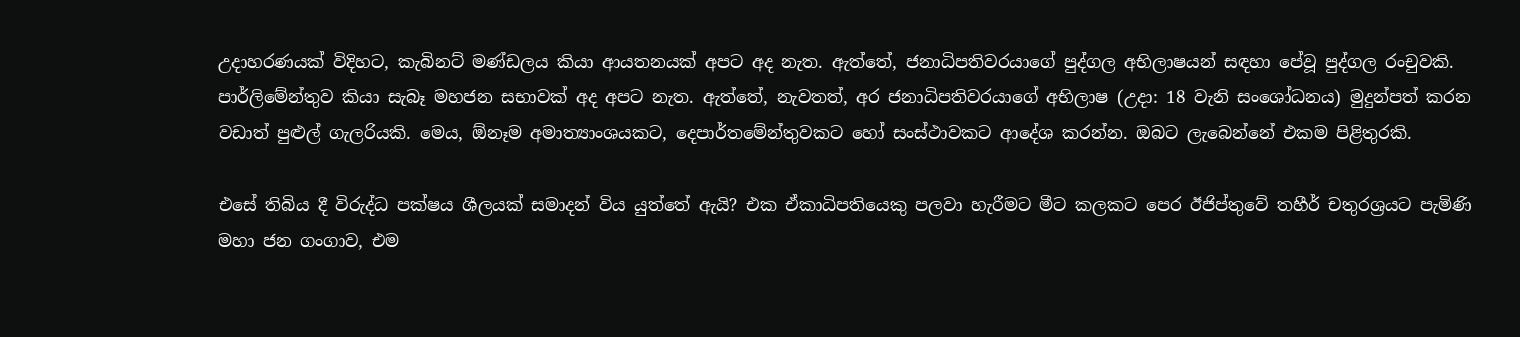උදාහරණයක් විදිහට, කැබිනට් මණ්ඩලය කියා ආයතනයක් අපට අද නැත. ඇත්තේ, ජනාධිපතිවරයාගේ පුද්ගල අභිලාෂයන් සඳහා පේවූ පුද්ගල රංචුවකි. පාර්ලිමේන්තුව කියා සැබෑ මහජන සභාවක් අද අපට නැත. ඇත්තේ, නැවතත්, අර ජනාධිපතිවරයාගේ අභිලාෂ (උදා: 18 වැනි සංශෝධනය) මුදුන්පත් කරන වඩාත් පුළුල් ගැලරියකි. මෙය, ඕනෑම අමාත්‍යාංශයකට, දෙපාර්තමේන්තුවකට හෝ සංස්ථාවකට ආදේශ කරන්න. ඔබට ලැබෙන්නේ එකම පිළිතුරකි.

එසේ තිබිය දී විරුද්ධ පක්ෂය ශීලයක් සමාදන් විය යුත්තේ ඇයි? එක ඒකාධිපතියෙකු පලවා හැරීමට මීට කලකට පෙර ඊජිප්තුවේ තහීර් චතුරශ්‍රයට පැමිණි මහා ජන ගංගාව, එම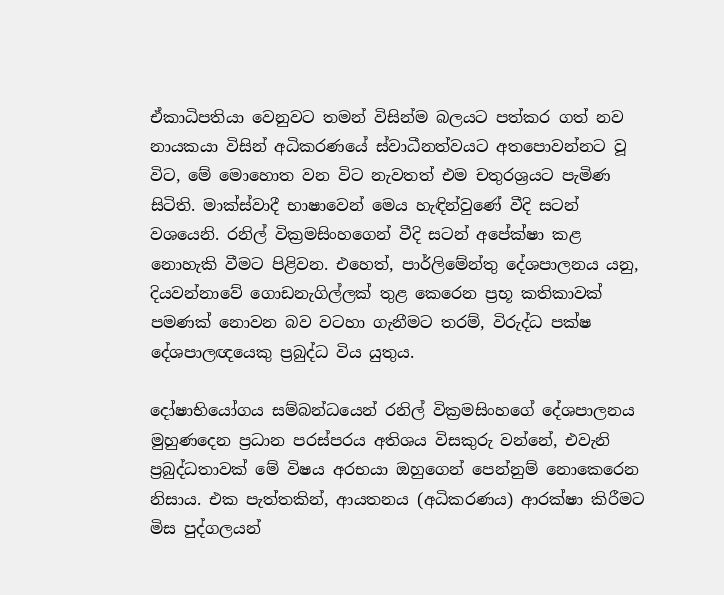ඒකාධිපතියා වෙනුවට තමන් විසින්ම බලයට පත්කර ගත් නව නායකයා විසින් අධිකරණයේ ස්වාධීනත්වයට අතපොවන්නට වූ විට, මේ මොහොත වන විට නැවතත් එම චතුරශ්‍රයට පැමිණ සිටිති. මාක්ස්වාදී භාෂාවෙන් මෙය හැඳින්වුණේ වීදි සටන් වශයෙනි. රනිල් වික්‍රමසිංහගෙන් වීදි සටන් අපේක්ෂා කළ නොහැකි වීමට පිළිවන. එහෙත්, පාර්ලිමේන්තු දේශපාලනය යනු, දියවන්නාවේ ගොඩනැගිල්ලක් තුළ කෙරෙන ප්‍රභූ කතිකාවක් පමණක් නොවන බව වටහා ගැනීමට තරම්, විරුද්ධ පක්ෂ දේශපාලඥයෙකු ප්‍රබුද්ධ විය යුතුය.

දෝෂාභියෝගය සම්බන්ධයෙන් රනිල් වික්‍රමසිංහගේ දේශපාලනය මුහුණදෙන ප්‍රධාන පරස්පරය අතිශය විසකුරු වන්නේ, එවැනි ප්‍රබුද්ධතාවක් මේ විෂය අරභයා ඔහුගෙන් පෙන්නුම් නොකෙරෙන නිසාය. එක පැත්තකින්, ආයතනය (අධිකරණය) ආරක්ෂා කිරීමට මිස පුද්ගලයන්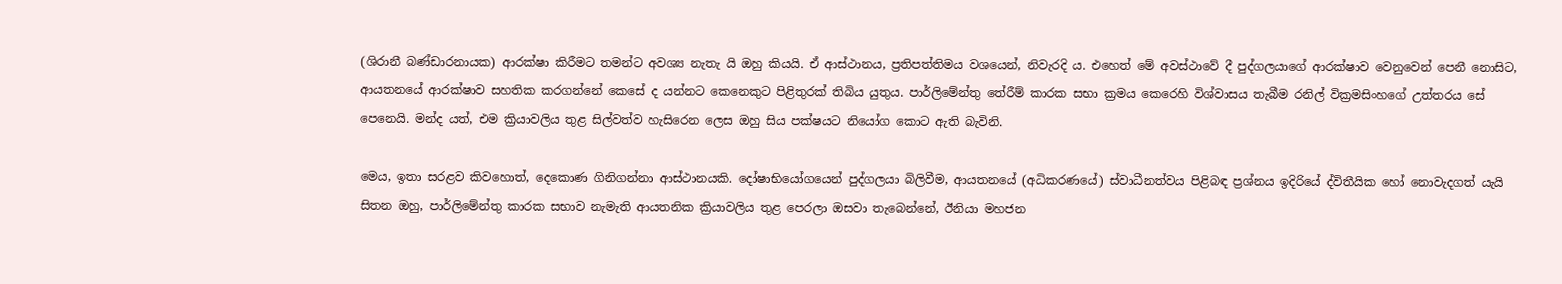(ශිරානී බණ්ඩාරනායක) ආරක්ෂා කිරීමට තමන්ට අවශ්‍ය නැතැ යි ඔහු කියයි. ඒ ආස්ථානය, ප්‍රතිපත්තිමය වශයෙන්, නිවැරදි ය. එහෙත් මේ අවස්ථාවේ දී පුද්ගලයාගේ ආරක්ෂාව වෙනුවෙන් පෙනී නොසිට, ආයතනයේ ආරක්ෂාව සහතික කරගන්නේ කෙසේ ද යන්නට කෙනෙකුට පිළිතුරක් තිබිය යුතුය. පාර්ලිමේන්තු තේරීම් කාරක සභා ක්‍රමය කෙරෙහි විශ්වාසය තැබීම රනිල් වික්‍රමසිංහගේ උත්තරය සේ පෙනෙයි. මන්ද යත්, එම ක්‍රියාවලිය තුළ සිල්වත්ව හැසිරෙන ලෙස ඔහු සිය පක්ෂයට නියෝග කොට ඇති බැවිනි.

මෙය, ඉතා සරළව කිවහොත්, දෙකොණ ගිනිගන්නා ආස්ථානයකි. දෝෂාභියෝගයෙන් පුද්ගලයා බිලිවීම, ආයතනයේ (අධිකරණයේ) ස්වාධීනත්වය පිළිබඳ ප්‍රශ්නය ඉදිරියේ ද්විතීයික හෝ නොවැදගත් යැයි සිතන ඔහු, පාර්ලිමේන්තු කාරක සභාව නැමැති ආයතනික ක්‍රියාවලිය තුළ පෙරලා ඔසවා තැබෙන්නේ, ඊනියා මහජන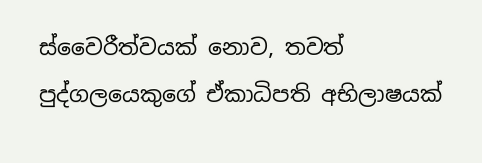ස්වෛරීත්වයක් නොව, තවත් පුද්ගලයෙකුගේ ඒකාධිපති අභිලාෂයක්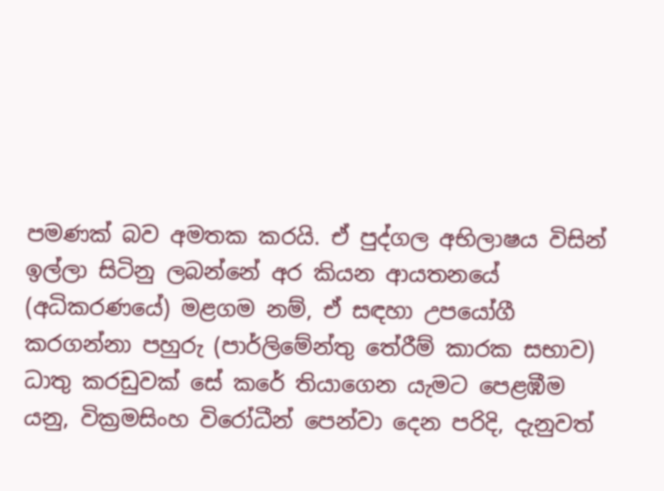පමණක් බව අමතක කරයි. ඒ පුද්ගල අභිලාෂය විසින් ඉල්ලා සිටිනු ලබන්නේ අර කියන ආයතනයේ (අධිකරණයේ) මළගම නම්, ඒ සඳහා උපයෝගී කරගන්නා පහුරු (පාර්ලිමේන්තු තේරීම් කාරක සභාව) ධාතු කරඩුවක් සේ කරේ තියාගෙන යැමට පෙළඹීම යනු, වික්‍රමසිංහ විරෝධීන් පෙන්වා දෙන පරිදි, දැනුවත්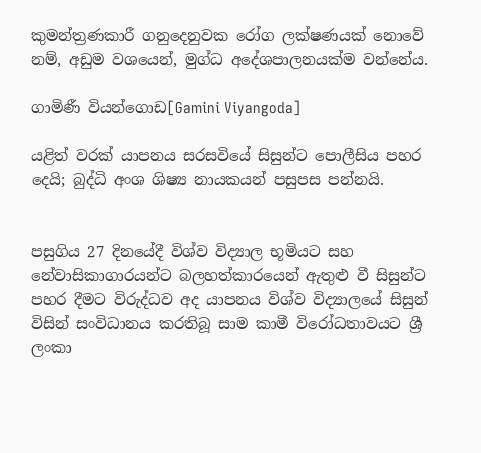කුමන්ත්‍රණකාරී ගනුදෙනුවක රෝග ලක්ෂණයක් නොවේ නම්, අඩුම වශයෙන්, මුග්ධ අදේශපාලනයක්ම වන්නේය.

ගාමිණී වියන්ගොඩ[Gamini Viyangoda]

යළිත් වරක් යාපනය සරසවියේ සිසුන්ට පොලීසිය පහර දෙයි; බුද්ධි අංශ ශිෂ්‍ය නායකයන් පසුපස පන්නයි.


පසුගිය 27 දිනයේදී විශ්ව විද්‍යාල භූමියට සහ නේවාසිකාගාරයන්ට බලහත්කාරයෙන් ඇතුළු වී සිසුන්ට පහර දීමට විරුද්ධව අද යාපනය විශ්ව විද්‍යාලයේ සිසුන් විසින් සංවිධානය කරතිබූ සාම කාමී විරෝධතාවයට ශ්‍රී ලංකා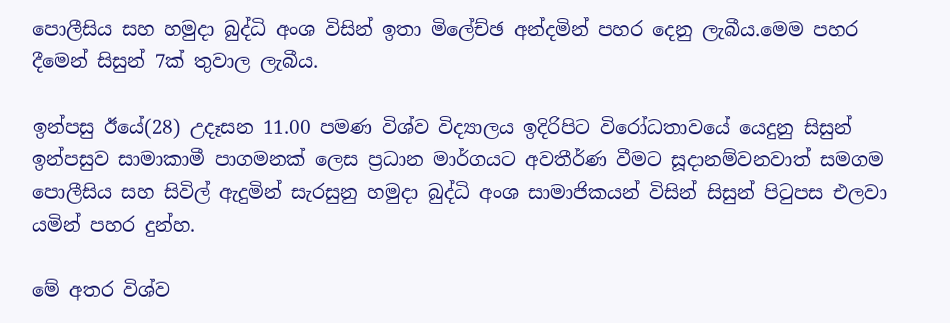පොලීසිය සහ හමුදා බුද්ධි අංශ විසින් ඉතා මිලේච්ඡ අන්දමින් පහර දෙනු ලැබීය.මෙම පහර දීමෙන් සිසුන් 7ක් තුවාල ලැබීය.

ඉන්පසු ඊයේ(28) උදෑසන 11.00 පමණ විශ්ව විද්‍යාලය ඉදිරිපිට විරෝධතාවයේ යෙදුනු සිසුන් ඉන්පසුව සාමාකාමී පාගමනක් ලෙස ප්‍රධාන මාර්ගයට අවතීර්ණ වීමට සූදානම්වනවාත් සමගම පොලීසිය සහ සිවිල් ඇදුමින් සැරසුනු හමුදා බුද්ධි අංශ සාමාජිකයන් විසින් සිසුන් පිටුපස එලවා යමින් පහර දුන්හ.

මේ අතර විශ්ව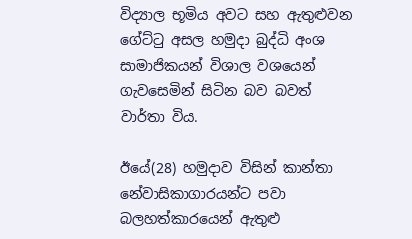විද්‍යාල භූමිය අවට සහ ඇතුළුවන ගේට්ටු අසල හමුදා බුද්ධි අංශ සාමාජිකයන් විශාල වශයෙන් ගැවසෙමින් සිටින බව බවත් වාර්තා විය.

ඊයේ(28) හමුදාව විසින් කාන්තා නේවාසිකාගාරයන්ට පවා බලහත්කාරයෙන් ඇතුළු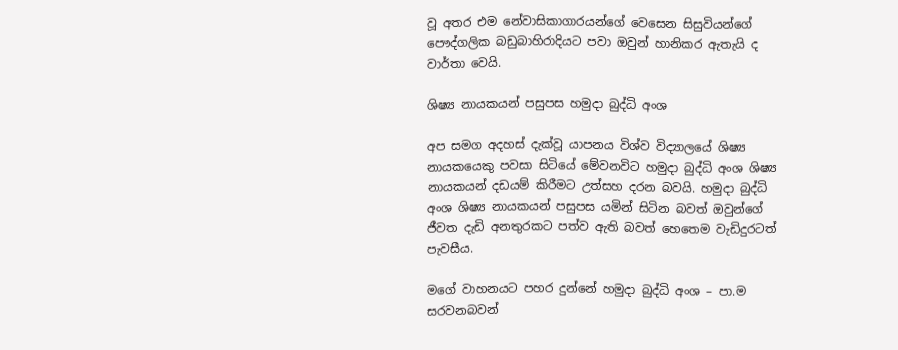වූ අතර එම නේවාසිකාගාරයන්ගේ වෙසෙන සිසුවියන්ගේ පෞද්ගලික බඩුබාහිරාදියට පවා ඔවුන් හානිකර ඇතැයි ද වාර්තා වෙයි.

ශිෂ්‍ය නායකයන් පසුපස හමුදා බුද්ධි අංශ

අප සමග අදහස් දැක්වූ යාපනය විශ්ව විද්‍යාලයේ ශිෂ්‍ය නායකයෙකු පවසා සිටියේ මේවනවිට හමුදා බුද්ධි අංශ ශිෂ්‍ය නායකයන් දඩයම් කිරීමට උත්සහ දරන බවයි. හමුදා බුද්ධි අංශ ශිෂ්‍ය නායකයන් පසුපස යමින් සිටින බවත් ඔවුන්ගේ ජීවත දැඩි අනතුරකට පත්ව ඇති බවත් හෙතෙම වැඩිදුරටත් පැවසීය.

මගේ වාහනයට පහර දුන්නේ හමුදා බුද්ධි අංශ – පා.ම සරවනබවන්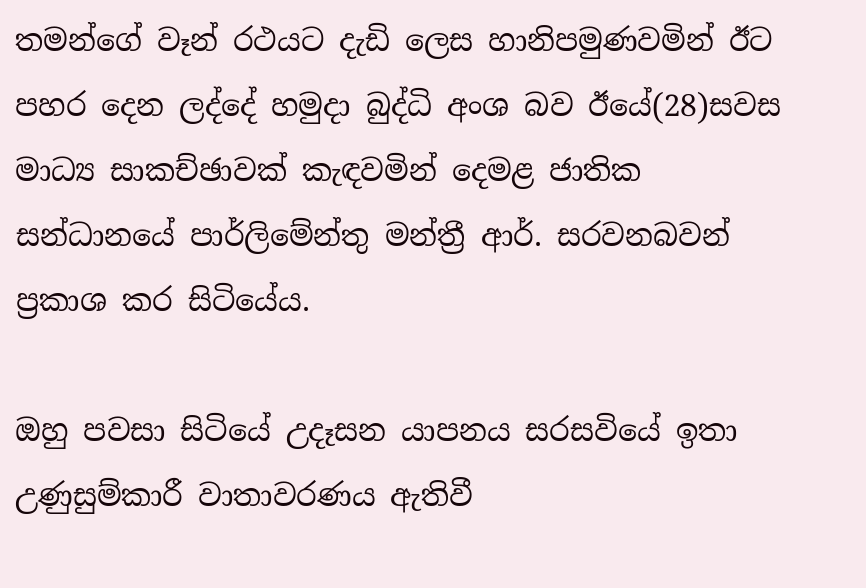තමන්ගේ වෑන් රථයට දැඩි ලෙස හානිපමුණවමින් ඊට පහර දෙන ලද්දේ හමුදා බුද්ධි අංශ බව ඊයේ(28)සවස මාධ්‍ය සාකච්ඡාවක් කැඳවමින් දෙමළ ජාතික සන්ධානයේ පාර්ලිමේන්තු මන්ත්‍රී ආර්. සරවනබවන් ප්‍රකාශ කර සිටියේය.

ඔහු පවසා සිටියේ උදෑසන යාපනය සරසවියේ ඉතා උණුසුම්කාරී වාතාවරණය ඇතිවී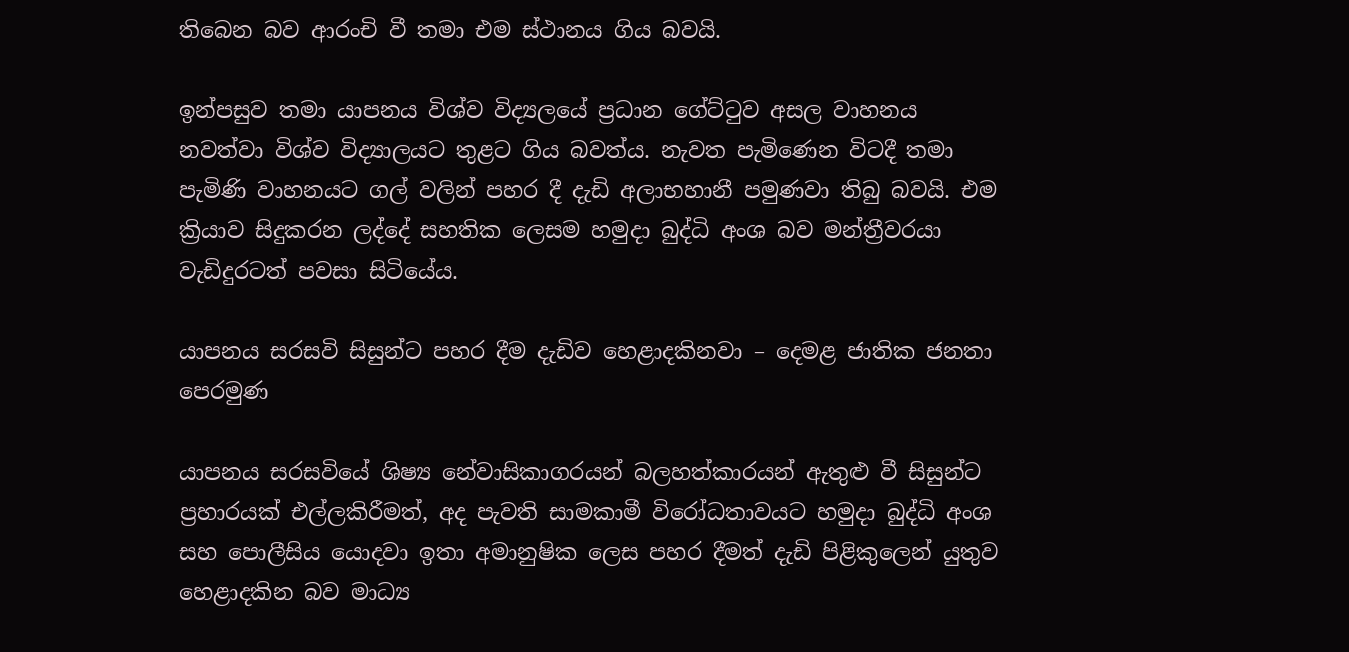තිබෙන බව ආරංචි වී තමා එම ස්ථානය ගිය බවයි.

ඉන්පසුව තමා යාපනය විශ්ව විද්‍යලයේ ප්‍රධාන ගේට්ටුව අසල වාහනය නවත්වා විශ්ව විද්‍යාලයට තුළට ගිය බවත්ය. නැවත පැමිණෙන විටදී තමා පැමිණි වාහනයට ගල් වලින් පහර දී දැඩි අලාභහානී පමුණවා තිබු බවයි. එම ක්‍රියාව සිදුකරන ලද්දේ සහතික ලෙසම හමුදා බුද්ධි අංශ බව මන්ත්‍රීවරයා වැඩිදුරටත් පවසා සිටියේය.

යාපනය සරසවි සිසුන්ට පහර දීම දැඩිව හෙළාදකිනවා – දෙමළ ජාතික ජනතා පෙරමුණ

යාපනය සරසවියේ ශිෂ්‍ය නේවාසිකාගරයන් බලහත්කාරයන් ඇතුළු වී සිසුන්ට ප්‍රහාරයක් එල්ලකිරීමත්, අද පැවති සාමකාමී විරෝධතාවයට හමුදා බුද්ධි අංශ සහ පොලීසිය යොදවා ඉතා අමානුෂික ලෙස පහර දීමත් දැඩි පිළිකුලෙන් යුතුව හෙළාදකින බව මාධ්‍ය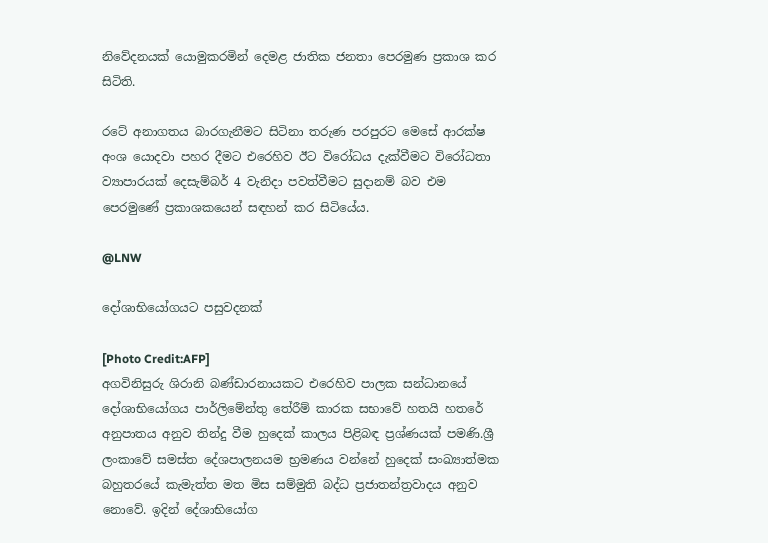නිවේදනයක් යොමුකරමින් දෙමළ ජාතික ජනතා පෙරමුණ ප්‍රකාශ කර සිටිති.

රටේ අනාගතය බාරගැනීමට සිටිනා තරුණ පරපුරට මෙසේ ආරක්ෂ අංශ යොදවා පහර දීමට එරෙහිව ඊට විරෝධය දැක්වීමට විරෝධතා ව්‍යාපාරයක් දෙසැම්බර් 4 වැනිදා පවත්වීමට සුදානම් බව එම පෙරමුණේ ප්‍රකාශකයෙන් සඳහන් කර සිටියේය.

@LNW

දෝශාභියෝගයට පසුවදනක්

[Photo Credit:AFP]
අගවිනිසුරු ශිරානි බණ්ඩාරනායකට එරෙහිව පාලක සන්ධානයේ දෝශාභියෝගය පාර්ලිමේන්තු තේරීම් කාරක සභාවේ හතයි හතරේ අනුපාතය අනුව තින්දු වීම හුදෙක් කාලය පිළිබඳ ප්‍රශ්ණයක් පමණි.ශ්‍රී ලංකාවේ සමස්ත දේශපාලනයම භ්‍රමණය වන්නේ හුදෙක් සංඛ්‍යාත්මක බහුතරයේ කැමැත්ත මත මිස සම්මුති බද්ධ ප්‍රජාතන්ත්‍රවාදය අනුව නොවේ. ඉදින් දේශාභියෝග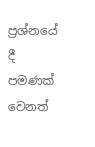ප්‍රශ්නයේ දී පමණක් වෙනත්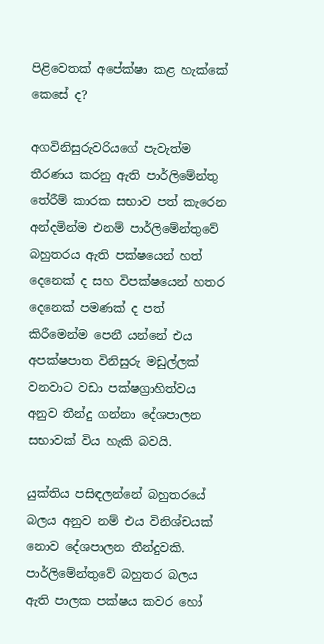පිළිවෙතක් අපේක්ෂා කළ හැක්කේ කෙසේ ද?

අගවිනිසුරුවරියගේ පැවැත්ම තීරණය කරනු ඇති පාර්ලිමේන්තු තේරීම් කාරක සභාව පත් කැරෙන අන්දමින්ම එනම් පාර්ලිමේන්තුවේ බහුතරය ඇති පක්ෂයෙන් හත් දෙනෙක් ද සහ විපක්ෂයෙන් හතර දෙනෙක් පමණක් ද පත් කිරීමෙන්ම පෙනී යන්නේ එය අපක්ෂපාත විනිසුරු මඩුල්ලක් වනවාට වඩා පක්ෂග්‍රාහිත්වය අනුව තීන්දු ගන්නා දේශපාලන සභාවක් විය හැකි බවයි.

යුක්තිය පසිඳලන්නේ බහුතරයේ බලය අනුව නම් එය විනිශ්චයක් නොව දේශපාලන තීන්දුවකි. පාර්ලිමේන්තුවේ බහුතර බලය ඇති පාලක පක්ෂය කවර හෝ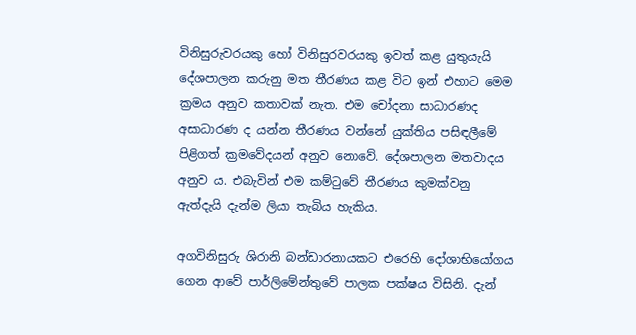විනිසුරුවරයකු හෝ විනිසුරවරයකු ඉවත් කළ යුතුයැයි දේශපාලන කරුනු මත තීරණය කළ විට ඉන් එහාට මෙම ක්‍රමය අනුව කතාවක් නැත. එම චෝදනා සාධාරණද අසාධාරණ ද යන්න තීරණය වන්නේ යුක්තිය පසිඳලීමේ පිළිගත් ක්‍රමවේදයන් අනුව නොවේ. දේශපාලන මතවාදය අනුව ය. එබැවින් එම කම්ටුවේ තීරණය කුමක්වනු ඇත්දැයි දැන්ම ලියා තැබිය හැකිය.

අගවිනිසුරු ශිරානි බන්ඩාරනායකට එරෙහි දෝශාභියෝගය ගෙන ආවේ පාර්ලිමේන්තුවේ පාලක පක්ෂය විසිනි. දැන්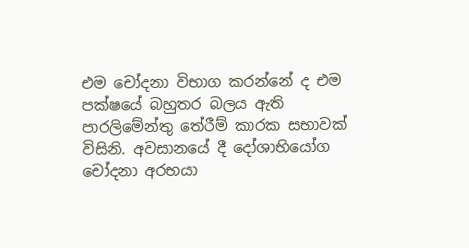එම චෝදනා විභාග කරන්නේ ද එම පක්ෂයේ බහුතර බලය ඇති පාරලිමේන්තු තේරීම් කාරක සභාවක් විසිනි. අවසානයේ දී දෝශාභියෝග චෝදනා අරභයා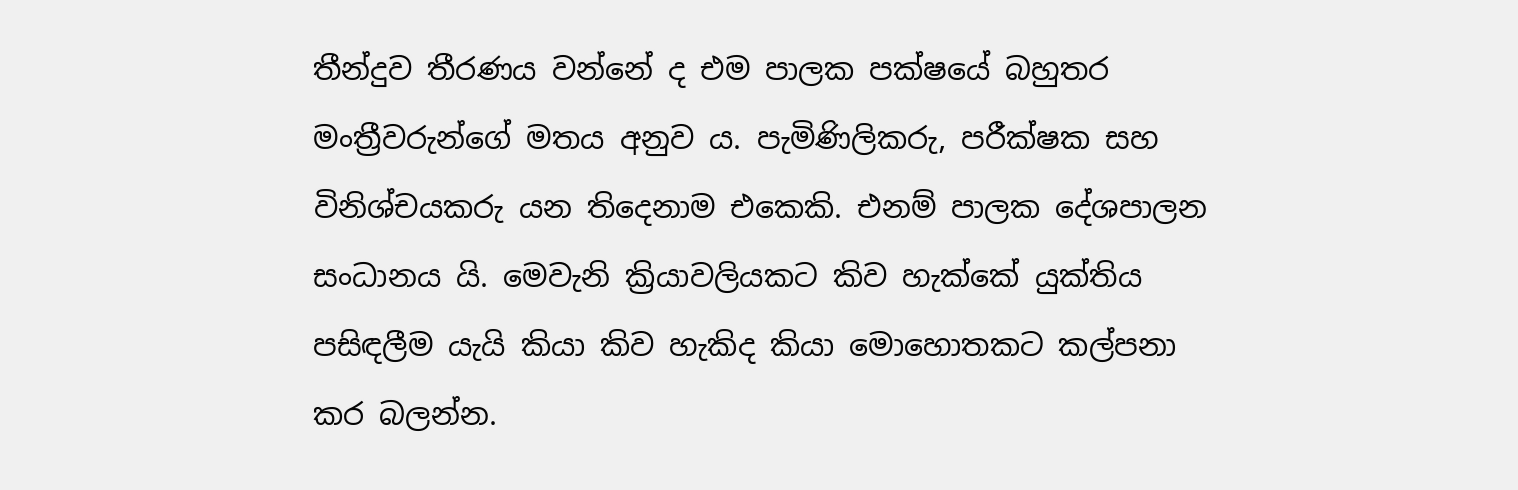තීන්දුව තීරණය වන්නේ ද එම පාලක පක්ෂයේ බහුතර මංත්‍රීවරුන්ගේ මතය අනුව ය. පැමිණිලිකරු, පරීක්ෂක සහ විනිශ්චයකරු යන තිදෙනාම එකෙකි. එනම් පාලක දේශපාලන සංධානය යි. මෙවැනි ක්‍රියාවලියකට කිව හැක්කේ යුක්තිය පසිඳලීම යැයි කියා කිව හැකිද කියා මොහොතකට කල්පනා කර බලන්න.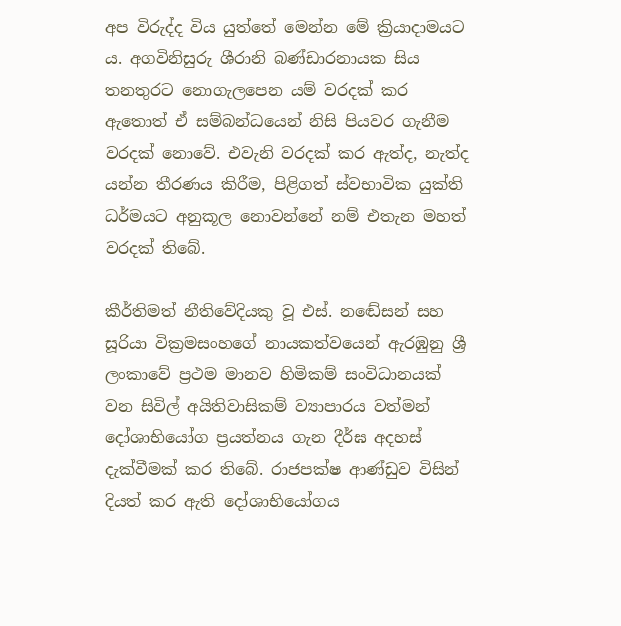අප විරුද්ද විය යුත්තේ මෙන්න මේ ක්‍රියාදාමයට ය. අගවිනිසුරු ශීරානි බණ්ඩාරනායක සිය තනතුරට නොගැලපෙන යම් වරදක් කර ඇතොත් ඒ සම්බන්ධයෙන් නිසි පියවර ගැනීම වරදක් නොවේ. එවැනි වරදක් කර ඇත්ද, නැත්ද යන්න තීරණය කිරීම, පිළිගත් ස්වභාවික යුක්ති ධර්මයට අනුකූල නොවන්නේ නම් එතැන මහත් වරදක් තිබේ.

කීර්තිමත් නීතිවේදියකු වූ එස්. නඬේසන් සහ සූරියා වික්‍රමසංහගේ නායකත්වයෙන් ඇරඹුනු ශ්‍රී ලංකාවේ ප්‍රථම මානව හිමිකම් සංවිධානයක් වන සිවිල් අයිතිවාසිකම් ව්‍යාපාරය වත්මන් දෝශාභියෝග ප්‍රයත්නය ගැන දීර්ඝ අදහස් දැක්වීමක් කර තිබේ. රාජපක්ෂ ආණ්ඩුව විසින් දියත් කර ඇති දෝශාභියෝගය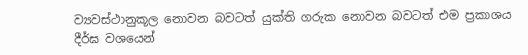ව්‍යවස්ථානුකූල නොවන බවටත් යුක්ති ගරුක නොවන බවටත් එම ප්‍රකාශය දීර්ඝ වශයෙන්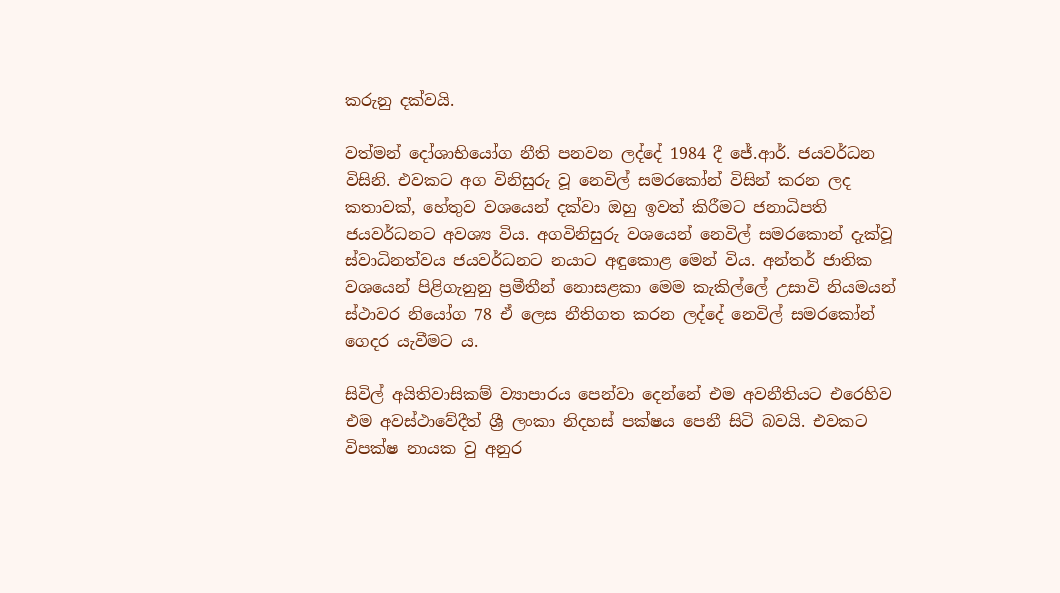කරුනු දක්වයි.

වත්මන් දෝශාභියෝග නීති පනවන ලද්දේ 1984 දී ජේ.ආර්. ජයවර්ධන විසිනි. එවකට අග විනිසුරු වූ නෙවිල් සමරකෝන් විසින් කරන ලද කතාවක්, හේතුව වශයෙන් දක්වා ඔහු ඉවත් කිරීමට ජනාධිපති ජයවර්ධනට අවශ්‍ය විය. අගවිනිසුරු වශයෙන් නෙවිල් සමරකොන් දැක්වූ ස්වාධිනත්වය ජයවර්ධනට නයාට අඳුකොළ මෙන් විය. අන්තර් ජාතික වශයෙන් පිළිගැනුනු ප්‍රමීතීන් නොසළකා මෙම කැකිල්ලේ උසාවි නියමයන් ස්ථාවර නියෝග 78 ඒ ලෙස නීතිගත කරන ලද්දේ නෙවිල් සමරකෝන් ගෙදර යැවීමට ය.

සිවිල් අයිතිවාසිකම් ව්‍යාපාරය පෙන්වා දෙන්නේ එම අවනීතියට එරෙහිව එම අවස්ථාවේදීත් ශ්‍රී ලංකා නිදහස් පක්ෂය පෙනී සිටි බවයි. එවකට විපක්ෂ නායක වු අනුර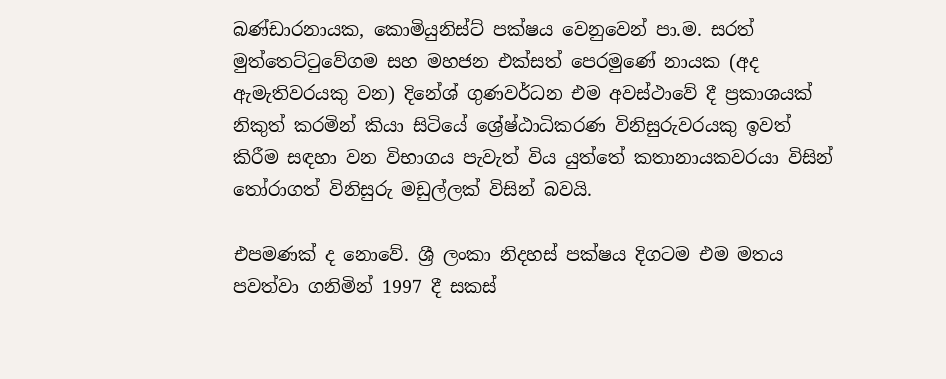බණ්ඩාරනායක, කොමියුනිස්ට් පක්ෂය වෙනුවෙන් පා.ම. සරත් මුත්තෙට්ටුවේගම සහ මහජන එක්සත් පෙරමුණේ නායක (අද ඇමැතිවරයකු වන) දිනේශ් ගුණවර්ධන එම අවස්ථාවේ දී ප්‍රකාශයක් නිකුත් කරමින් කියා සිටියේ ශ්‍රේෂ්ඨාධිකරණ විනිසුරුවරයකු ඉවත් කිරීම සඳහා වන විභාගය පැවැත් විය යුත්තේ කතානායකවරයා විසින් තෝරාගත් විනිසුරු මඩුල්ලක් විසින් බවයි.

එපමණක් ද නොවේ. ශ්‍රී ලංකා නිදහස් පක්ෂය දිගටම එම මතය පවත්වා ගනිමින් 1997 දී සකස්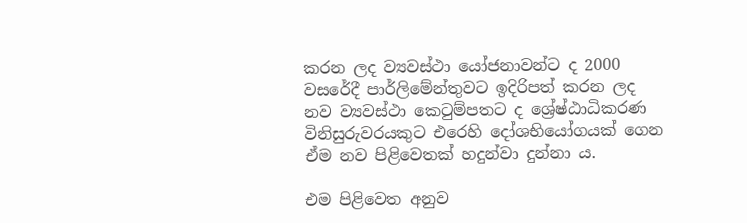කරන ලද ව්‍යවස්ථා යෝජනාවන්ට ද 2000 වසරේදී පාර්ලිමේන්තුවට ඉදිරිපත් කරන ලද නව ව්‍යවස්ථා කෙටුම්පතට ද ශ්‍රේෂ්ඨාධිකරණ විනිසුරුවරයකුට එරෙහි දෝශභියෝගයක් ගෙන ඒම නව පිළිවෙතක් හදුන්වා දුන්නා ය.

එම පිළිවෙත අනුව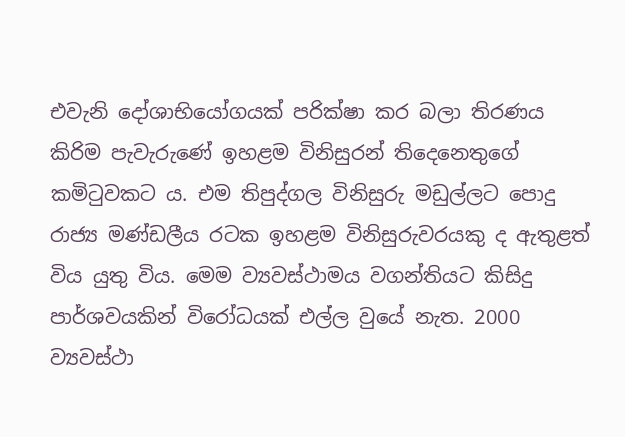එවැනි දෝශාභියෝගයක් පරික්ෂා කර බලා තිරණය කිරිම පැවැරුණේ ඉහළම විනිසුරන් තිදෙනෙතුගේ කමිටුවකට ය. එම තිපුද්ගල විනිසුරු මඩුල්ලට පොදු රාජ්‍ය මණ්ඩලීය රටක ඉහළම විනිසුරුවරයකු ද ඇතුළත් විය යුතු විය. මෙම ව්‍යවස්ථාමය වගන්තියට කිසිදු පාර්ශවයකින් විරෝධයක් එල්ල වුයේ නැත. 2000 ව්‍යවස්ථා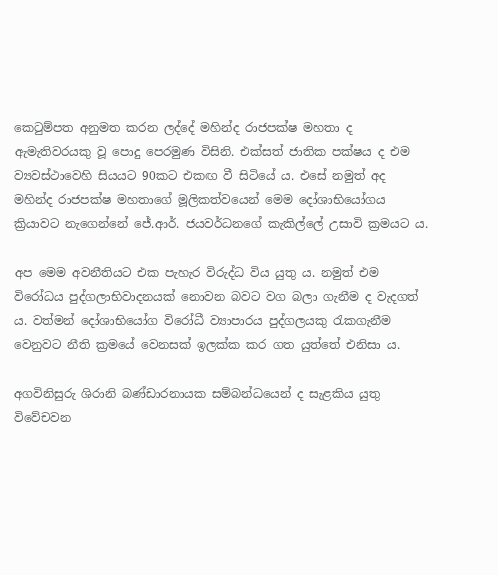කෙටුම්පත අනුමත කරන ලද්දේ මහින්ද රාජපක්ෂ මහතා ද ඇමැතිවරයකු වූ පොදු පෙරමුණ විසිනි. එක්සත් ජාතික පක්ෂය ද එම ව්‍යවස්ථාවෙහි සියයට 90කට එකඟ වී සිටියේ ය. එසේ නමුත් අද මහින්ද රාජපක්ෂ මහතාගේ මූලිකත්වයෙන් මෙම දෝශාභියෝගය ක්‍රියාවට නැගෙන්නේ ජේ.ආර්. ජයවර්ධනගේ කැකිල්ලේ උසාවි ක්‍රමයට ය.

අප මෙම අවනීතියට එක පැහැර විරුද්ධ විය යුතු ය. නමුත් එම විරෝධය පුද්ගලාභිවාදනයක් නොවන බවට වග බලා ගැනීම ද වැදගත් ය. වත්මන් දෝශාභියෝග විරෝධී ව්‍යාපාරය පුද්ගලයකු රැකගැනීම වෙනුවට නීති ක්‍රමයේ වෙනසක් ඉලක්ක කර ගත යුත්තේ එනිසා ය.

අගවිනිසුරු ශිරානි බණ්ඩාරනායක සම්බන්ධයෙන් ද සැළකිය යුතු විවේචවන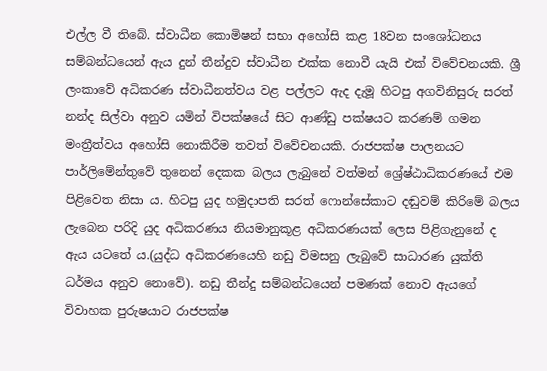එල්ල වී තිබේ. ස්වාධීන කොමිෂන් සභා අහෝසි කළ 18වන සංශෝධනය සම්බන්ධයෙන් ඇය දුන් තීන්දුව ස්වාධීන එක්ක නොවී යැයි එක් විවේචනයකි. ශ්‍රී ලංකාවේ අධිකරණ ස්වාධීනත්වය වළ පල්ලට ඇද දැමූ හිටපු අගවිනිසුරු සරත් නන්ද සිල්වා අනුව යමින් විපක්ෂයේ සිට ආණ්ඩු පක්ෂයට කරණම් ගමන මංත්‍රීත්වය අහෝසි නොකිරීම තවත් විවේචනයකි. රාජපක්ෂ පාලනයට පාර්ලිමේන්තුවේ තුනෙන් දෙකක බලය ලැබුනේ වත්මන් ශ්‍රේෂ්ඨාධිකරණයේ එම පිළිවෙත නිසා ය. හිටපු යුද හමුදාපති සරත් ෆොන්සේකාට දඬුවම් කිරිමේ බලය ලැබෙන පරිදි යුද අධිකරණය නියමානුකූළ අධිකරණයක් ලෙස පිළිගැනුනේ ද ඇය යටතේ ය.(යුද්ධ අධිකරණයෙහි නඩු විමසනු ලැබුවේ සාධාරණ යුක්ති ධර්මය අනුව නොවේ). නඩු තීන්දු සම්බන්ධයෙන් පමණක් නොව ඇයගේ විවාහක පුරුෂයාට රාජපක්ෂ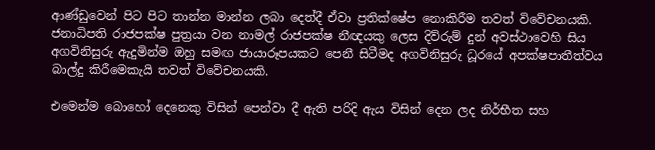ආණ්ඩුවෙන් පිට පිට තාන්න මාන්න ලබා දෙත්දී ඒවා ප්‍රතික්ෂේප නොකිරීම තවත් විවේචනයකි. ජනාධිපති රාජපක්ෂ පුත්‍රයා වන නාමල් රාජපක්ෂ නීඥයකු ලෙස දිව්රුම් දුන් අවස්ථාවෙහි සිය අගවිනිසුරු ඇදුමින්ම ඔහු සමඟ ජායාරූපයකට පෙනී සිටීමද අගවිනිසුරු ධූරයේ අපක්ෂපාතීත්වය බාල්දු කිරීමෙකැයි තවත් විවේචනයකි.

එමෙන්ම බොහෝ දෙනෙකු විසින් පෙන්වා දී ඇති පරිදි ඇය විසින් දෙන ලද නිර්භීත සහ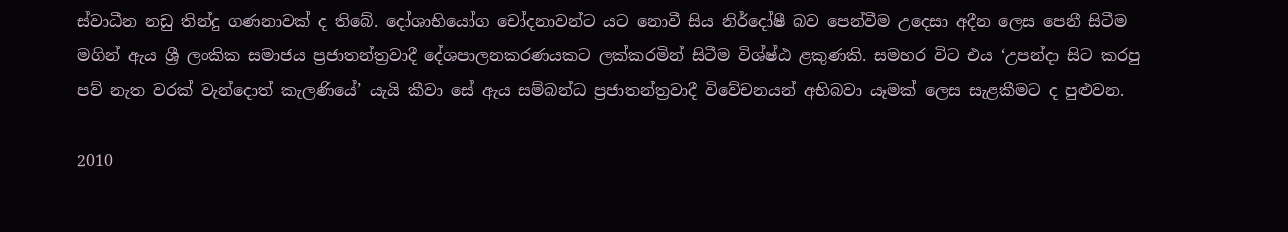ස්වාධීන නඩු තින්දු ගණනාවක් ද තිබේ. දෝශාභියෝග චෝදනාවන්ට යට නොවී සිය නිර්දෝෂී බව පෙන්වීම උදෙසා අදීන ලෙස පෙනී සිටීම මගින් ඇය ශ්‍රී ලංකික සමාජය ප්‍රජාතන්ත්‍රවාදී දේශපාලනකරණයකට ලක්කරමින් සිටීම විශ්ෂ්ඨ ළකුණකි. සමහර විට එය ‘උපන්දා සිට කරපු පව් නැත වරක් වැන්දොත් කැලණියේ’ යැයි කීවා සේ ඇය සම්බන්ධ ප්‍රජාතන්ත්‍රවාදී විවේචනයන් අභිබවා යෑමක් ලෙස සැළකීමට ද පුළුවන.

2010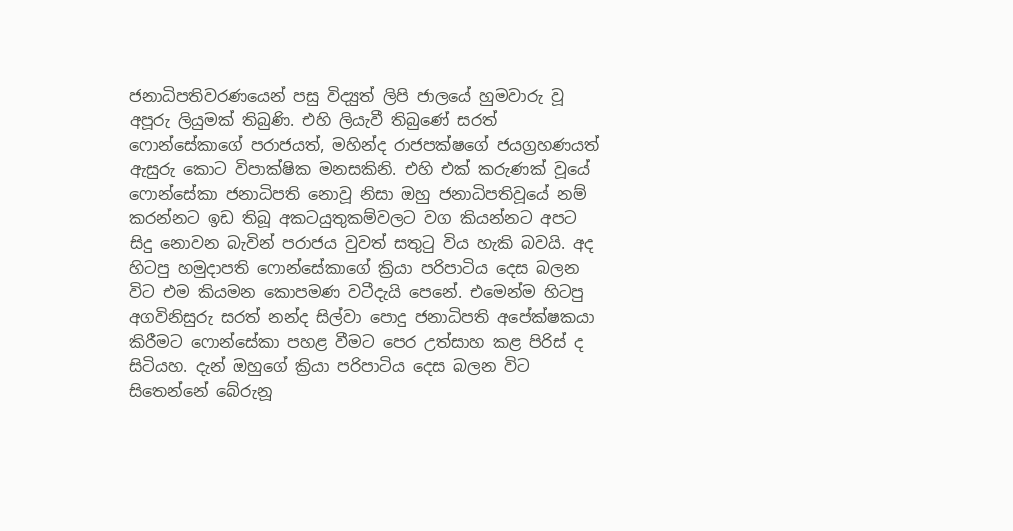ජනාධිපතිවරණයෙන් පසු විද්‍යුත් ලිපි ජාලයේ හුමවාරු වූ අපූරු ලියුමක් තිබුණි. එහි ලියැවී තිබුණේ සරත් ෆොන්සේකාගේ පරාජයත්, මහින්ද රාජපක්ෂගේ ජයග්‍රහණයත් ඇසුරු කොට විපාක්ෂික මනසකිනි. එහි එක් කරුණක් වූයේ ෆොන්සේකා ජනාධිපති නොවූ නිසා ඔහු ජනාධිපතිවූයේ නම් කරන්නට ඉඩ තිබූ අකටයුතුකම්වලට වග කියන්නට අපට සිදු නොවන බැවින් පරාජය වුවත් සතුටු විය හැකි බවයි. අද හිටපු හමුදාපති ෆොන්සේකාගේ ක්‍රියා පරිපාටිය දෙස බලන විට එම කියමන කොපමණ වටීදැයි පෙනේ. එමෙන්ම හිටපු අගවිනිසුරු සරත් නන්ද සිල්වා පොදු ජනාධිපති අපේක්ෂකයා කිරීමට ෆොන්සේකා පහළ වීමට පෙර උත්සාහ කළ පිරිස් ද සිටියහ. දැන් ඔහුගේ ක්‍රියා පරිපාටිය දෙස බලන විට සිතෙන්නේ බේරුනූ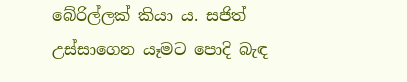බේරිල්ලක් කියා ය. සජිත් උස්සාගෙන යෑමට පොදි බැඳ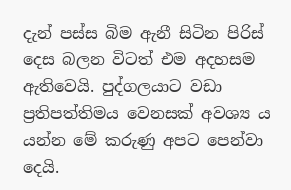දැන් පස්ස බිම ඇනී සිටින පිරිස් දෙස බලන විටත් එම අදහසම ඇතිවෙයි. පුද්ගලයාට වඩා ප්‍රතිපත්තිමය වෙනසක් අවශ්‍ය ය යන්න මේ කරුණු අපට පෙන්වා දෙයි.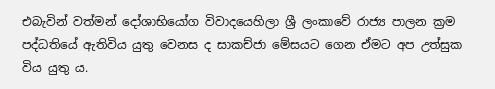එබැවින් වත්මන් දෝශාභියෝග විවාදයෙහිලා ශ්‍රී ලංකාවේ රාජ්‍ය පාලන ක්‍රම පද්ධතියේ ඇතිවිය යුතු වෙනස ද සාකච්ජා මේසයට ගෙන ඒමට අප උත්සුක විය යුතු ය.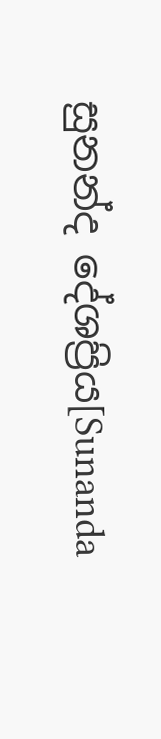සුනන්ද දේශප්‍රිය[Sunanda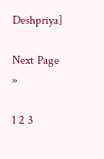Deshpriya]

Next Page »

1 2 3